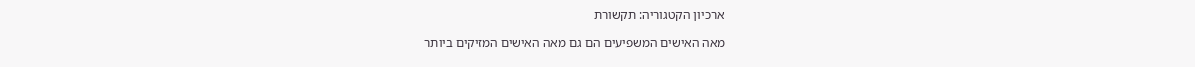ארכיון הקטגוריה: תקשורת

מאה האישים המשפיעים הם גם מאה האישים המזיקים ביותר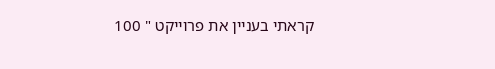קראתי בעניין את פרוייקט " 100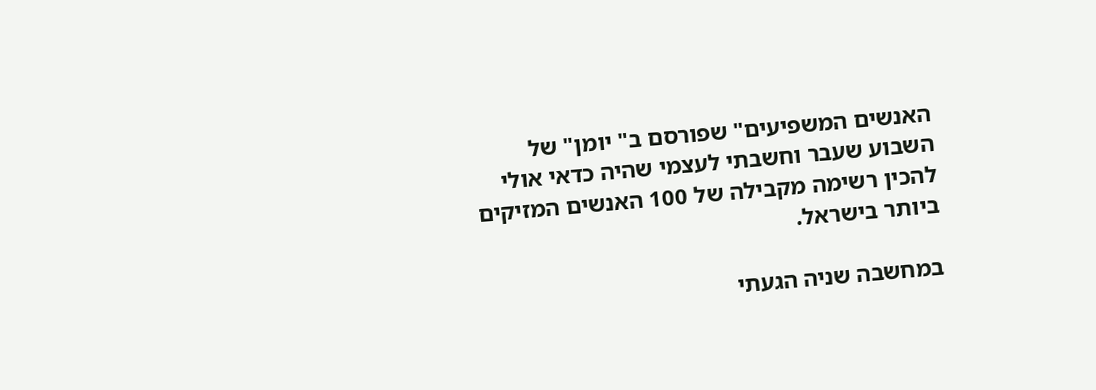האנשים המשפיעים" שפורסם ב" יומן" של השבוע שעבר וחשבתי לעצמי שהיה כדאי אולי להכין רשימה מקבילה של 100 האנשים המזיקים ביותר בישראל.

במחשבה שניה הגעתי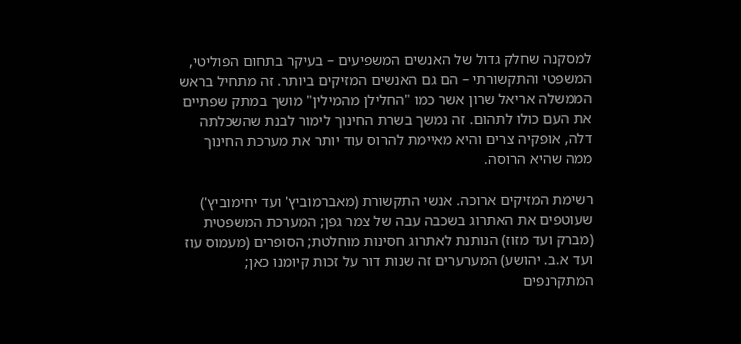למסקנה שחלק גדול של האנשים המשפיעים – בעיקר בתחום הפוליטי, המשפטי והתקשורתי – הם גם האנשים המזיקים ביותר. זה מתחיל בראש הממשלה אריאל שרון אשר כמו "החלילן מהמילין" מושך במתק שפתיים את העם כולו לתהום. זה נמשך בשרת החינוך לימור לבנת שהשכלתה דלה, אופקיה צרים והיא מאיימת להרוס עוד יותר את מערכת החינוך ממה שהיא הרוסה.

רשימת המזיקים ארוכה. אנשי התקשורת (מאברמוביץ' ועד יחימוביץ') שעוטפים את האתרוג בשכבה עבה של צמר גפן; המערכת המשפטית (מברק ועד מזוז) הנותנת לאתרוג חסינות מוחלטת; הסופרים (מעמוס עוז ועד א.ב. יהושע) המערערים זה שנות דור על זכות קיומנו כאן; המתקרנפים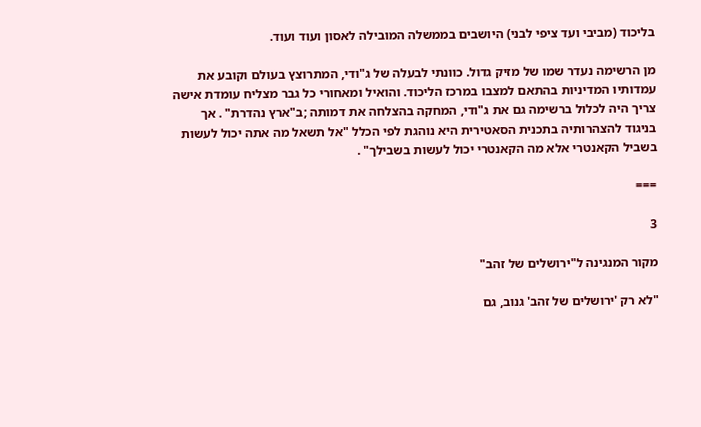בליכוד (מביבי ועד ציפי לבני) היושבים בממשלה המובילה לאסון ועוד ועוד.

מן הרשימה נעדר שמו של מזיק גדול. כוונתי לבעלה של ג"ודי, המתרוצץ בעולם וקובע את עמדותיו המדיניות בהתאם למצבו במרכז הליכוד. והואיל ומאחורי כל גבר מצליח עומדת אישה צריך היה לכלול ברשימה גם את ג"ודי, המחקה בהצלחה את דמותה ;ב"ארץ נהדרת" . אך בניגוד להצהרותיה בתכנית הסאטירית היא נוהגת לפי הכלל "אל תשאל מה אתה יכול לעשות בשביל הקאנטרי אלא מה הקאנטרי יכול לעשות בשבילך" .

===

3

מקור המנגינה ל"ירושלים של זהב"

"לא רק 'ירושלים של זהב' גנוב, גם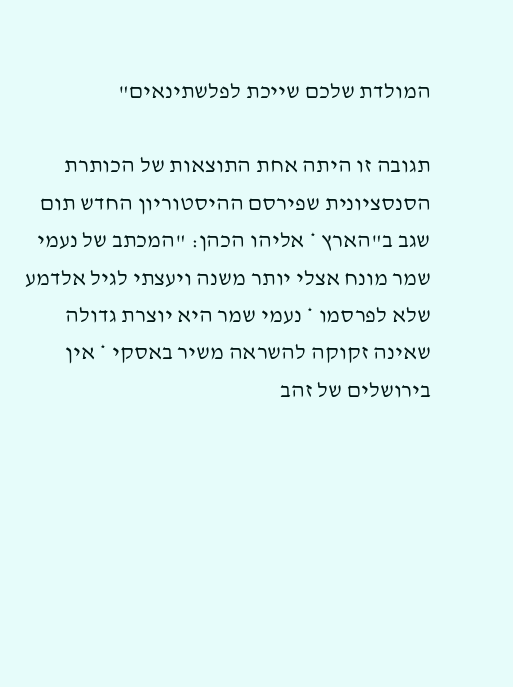המולדת שלכם שייכת לפלשתינאים"

תגובה זו היתה אחת התוצאות של הכותרת הסנסציונית שפירסם ההיסטוריון החדש תום שגב ב"הארץ * אליהו הכהן: "המכתב של נעמי שמר מונח אצלי יותר משנה ויעצתי לגיל אלדמע שלא לפרסמו * נעמי שמר היא יוצרת גדולה שאינה זקוקה להשראה משיר באסקי * אין בירושלים של זהב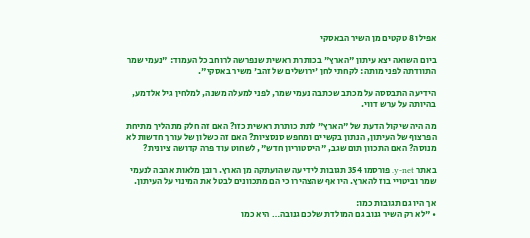אפילו 8 טקטים מן השיר הבאסקי

ביום השואה יצא עיתון "הארץ" בכותרת ראשית שנפרשה לרוחב כל העמוד: "נעמי שמר התוודתה לפני מותה: לקחתי לחן 'ירושלים של זהב' משיר באסקי".

הידיעה התבססה על מכתב שכתבה נעמי שמר, לפני למעלה משנה, למלחין גיל אלדמע, בהיותה על ערש דווי.

מה היה שיקול הדעת של "הארץ" לתת כותרת ראשית כזו? האם זה חלק מתהליך מתיחת הפרצוף של העיתון, הנתון בקשיים ומחפש סנסציות? האם זה כשלון של עורך חדשות לא מנוסה? האם התכוון תום שגב, "היסטוריון חדש", לשחוט עוד פרה קדושה ציונית?

באתר y-net. פורסמו 354 תגובות לידיעה שהועתקה מן הארץ. רובן מלאות אהבה לנעמי שמר וביטויי בוז להארץ. היו אף שהצהירו כי הם מתכוונים לבטל את המינוי על העיתון.

אך היו גם תגובות כמו:
• "לא רק השיר גנוב גם המולדת שלכם גנובה… היא כמו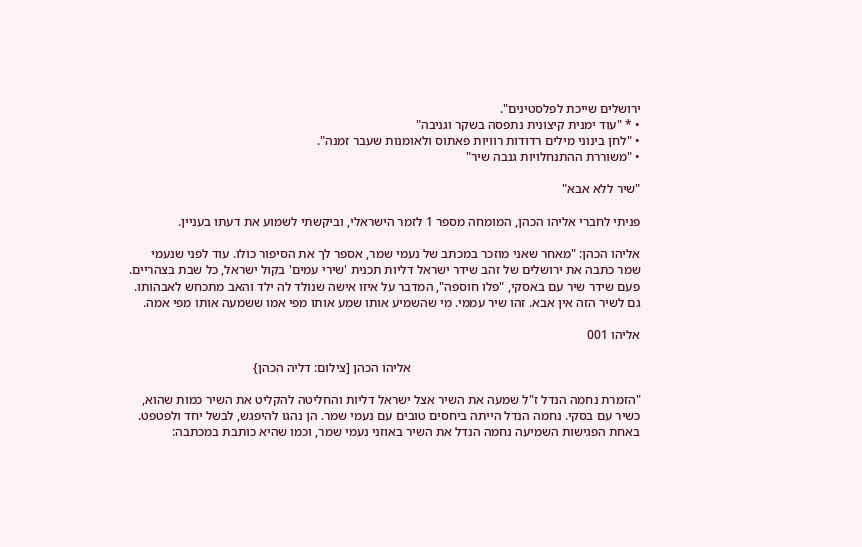ירושלים שייכת לפלסטינים".
• * "עוד ימנית קיצונית נתפסה בשקר וגניבה"
• "לחן בינוני מילים רדודות רוויות פאתוס ולאומנות שעבר זמנה".
• "משוררת ההתנחלויות גנבה שיר"

"שיר ללא אבא"

פניתי לחברי אליהו הכהן, המומחה מספר 1 לזמר הישראלי, וביקשתי לשמוע את דעתו בעניין.

אליהו הכהן: "מאחר שאני מוזכר במכתב של נעמי שמר, אספר לך את הסיפור כולו. עוד לפני שנעמי שמר כתבה את ירושלים של זהב שידר ישראל דליות תכנית 'שירי עמים' בקול ישראל, כל שבת בצהריים. פעם שידר שיר עם באסקי, "פלו חוספה", המדבר על איזו אישה שנולד לה ילד והאב מתכחש לאבהותו. גם לשיר הזה אין אבא. זהו שיר עממי. מי שהשמיע אותו שמע אותו מפי אמו ששמעה אותו מפי אמה.

אליהו 001

                                                                       אליהו הכהן [צילום: דליה הכהן}

"הזמרת נחמה הנדל ז"ל שמעה את השיר אצל ישראל דליות והחליטה להקליט את השיר כמות שהוא, כשיר עם בסקי. נחמה הנדל הייתה ביחסים טובים עם נעמי שמר. הן נהגו להיפגש, לבשל יחד ולפטפט. באחת הפגישות השמיעה נחמה הנדל את השיר באוזני נעמי שמר, וכמו שהיא כותבת במכתבה: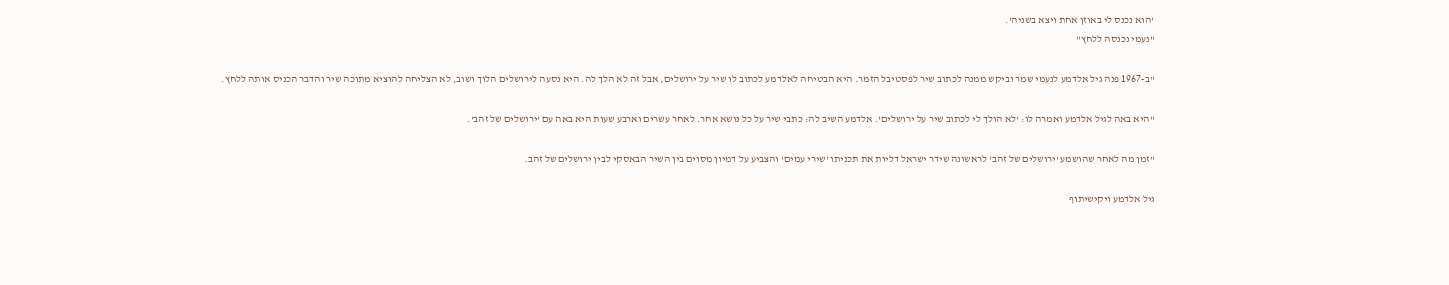'הוא נכנס לי באוזן אחת ויצא בשניה'.
"נעמי נכנסה ללחץ"

"ב-1967 פנה גיל אלדמע לנעמי שמר וביקש ממנה לכתוב שיר לפסטיבל הזמר. היא הבטיחה לאלדמע לכתוב לו שיר על ירושלים, אבל זה לא הלך לה. היא נסעה לירושלים הלוך ושוב, לא הצליחה להוציא מתוכה שיר והדבר הכניס אותה ללחץ.

"היא באה לגיל אלדמע ואמרה לו: 'לא הולך לי לכתוב שיר על ירושלים'. אלדמע השיב לה: כתבי שיר על כל נושא אחר. לאחר עשרים וארבע שעות היא באה עם 'ירושלים של זהב'.

"זמן מה לאחר שהושמע 'ירושלים של זהב' לראשונה שידר ישראל דליות את תכניתו 'שירי עמים' והצביע על דמיון מסוים בין השיר הבאסקי לבין ירושלים של זהב.

גיל אלדמע ויקישיתוף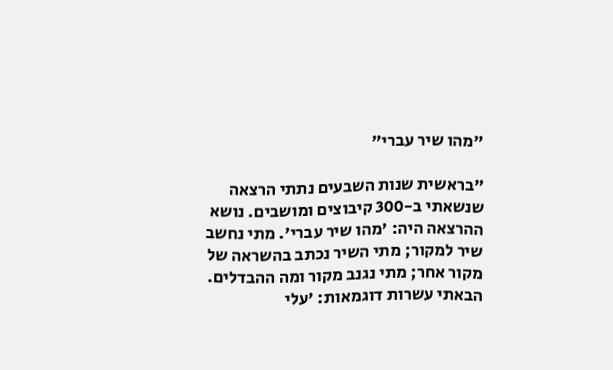"מהו שיר עברי"

"בראשית שנות השבעים נתתי הרצאה שנשאתי ב-300 קיבוצים ומושבים. נושא ההרצאה היה: 'מהו שיר עברי'. מתי נחשב שיר למקור; מתי השיר נכתב בהשראה של מקור אחר; מתי נגנב מקור ומה ההבדלים. הבאתי עשרות דוגמאות: 'עלי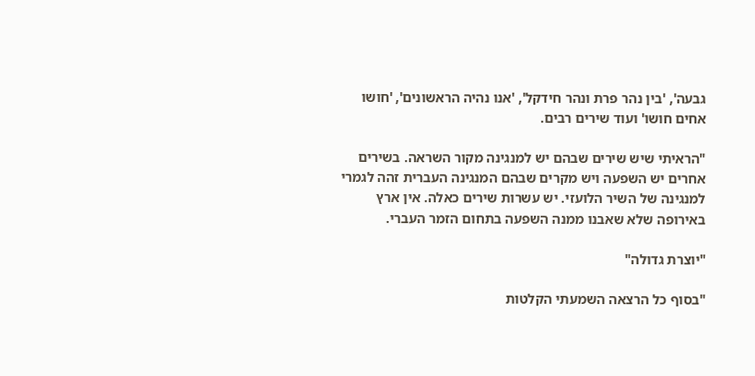גבעה', 'בין נהר פרת ונהר חידקל', 'אנו נהיה הראשונים', 'חושו אחים חושו' ועוד שירים רבים.

"הראיתי שיש שירים שבהם יש למנגינה מקור השראה. בשירים אחרים יש השפעה ויש מקרים שבהם המנגינה העברית זהה לגמרי למנגינה של השיר הלועזי. יש עשרות שירים כאלה. אין ארץ באירופה שלא שאבנו ממנה השפעה בתחום הזמר העברי.

"יוצרת גדולה"

"בסוף כל הרצאה השמעתי הקלטות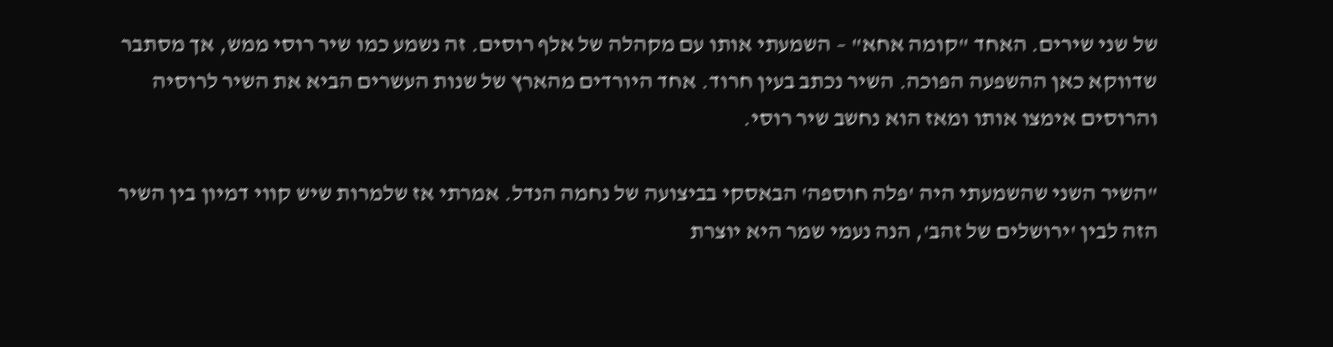של שני שירים. האחד "קומה אחא" – השמעתי אותו עם מקהלה של אלף רוסים. זה נשמע כמו שיר רוסי ממש, אך מסתבר שדווקא כאן ההשפעה הפוכה. השיר נכתב בעין חרוד. אחד היורדים מהארץ של שנות העשרים הביא את השיר לרוסיה והרוסים אימצו אותו ומאז הוא נחשב שיר רוסי.

"השיר השני שהשמעתי היה 'פלה חוספה' הבאסקי בביצועה של נחמה הנדל. אמרתי אז שלמרות שיש קווי דמיון בין השיר הזה לבין 'ירושלים של זהב', הנה נעמי שמר היא יוצרת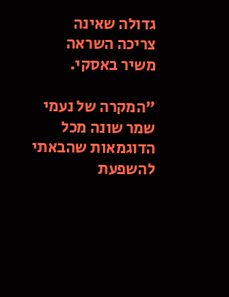גדולה שאינה צריכה השראה משיר באסקי.

"המקרה של נעמי שמר שונה מכל הדוגמאות שהבאתי להשפעת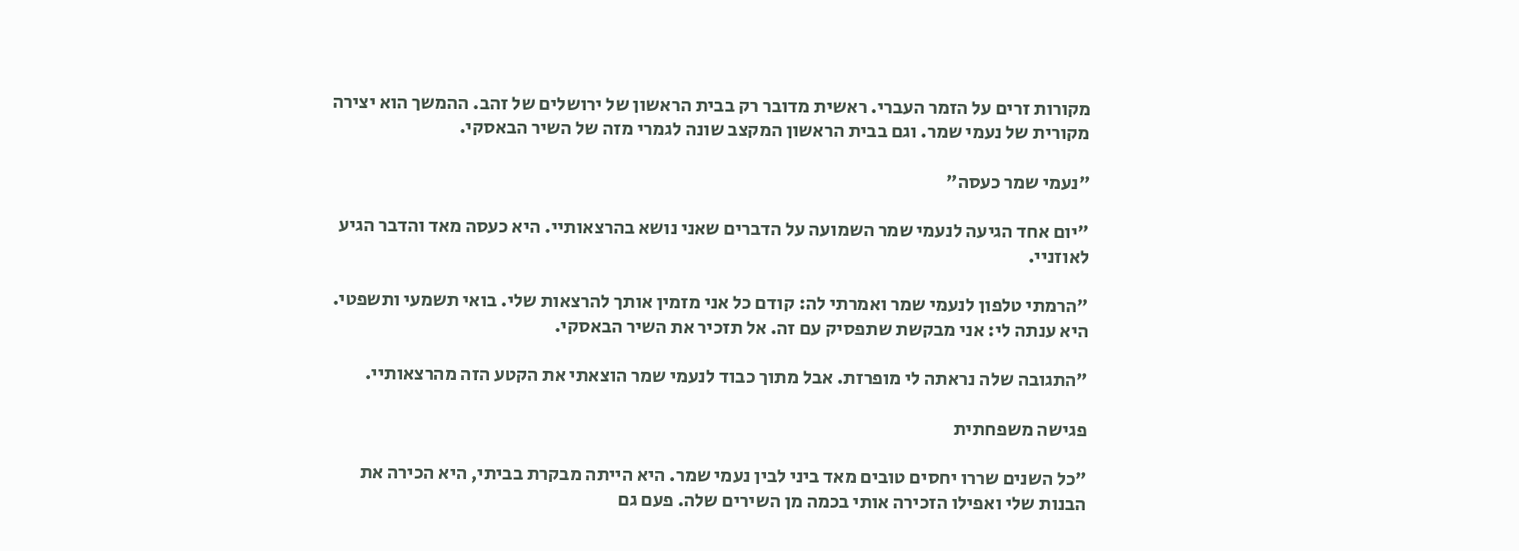מקורות זרים על הזמר העברי. ראשית מדובר רק בבית הראשון של ירושלים של זהב. ההמשך הוא יצירה מקורית של נעמי שמר. וגם בבית הראשון המקצב שונה לגמרי מזה של השיר הבאסקי.

"נעמי שמר כעסה"

"יום אחד הגיעה לנעמי שמר השמועה על הדברים שאני נושא בהרצאותיי. היא כעסה מאד והדבר הגיע לאוזניי.

"הרמתי טלפון לנעמי שמר ואמרתי לה: קודם כל אני מזמין אותך להרצאות שלי. בואי תשמעי ותשפטי. היא ענתה לי: אני מבקשת שתפסיק עם זה. אל תזכיר את השיר הבאסקי.

"התגובה שלה נראתה לי מופרזת. אבל מתוך כבוד לנעמי שמר הוצאתי את הקטע הזה מהרצאותיי.

פגישה משפחתית

"כל השנים שררו יחסים טובים מאד ביני לבין נעמי שמר. היא הייתה מבקרת בביתי, היא הכירה את הבנות שלי ואפילו הזכירה אותי בכמה מן השירים שלה. פעם גם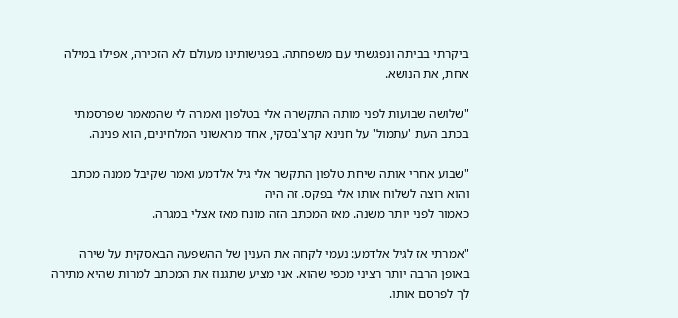ביקרתי בביתה ונפגשתי עם משפחתה. בפגישותינו מעולם לא הזכירה, אפילו במילה אחת, את הנושא.

"שלושה שבועות לפני מותה התקשרה אלי בטלפון ואמרה לי שהמאמר שפרסמתי בכתב העת 'עתמול' על חנינא קרצ'בסקי, אחד מראשוני המלחינים, הוא פנינה.

"שבוע אחרי אותה שיחת טלפון התקשר אלי גיל אלדמע ואמר שקיבל ממנה מכתב והוא רוצה לשלוח אותו אלי בפקס. זה היה
כאמור לפני יותר משנה. מאז המכתב הזה מונח מאז אצלי במגרה.

"אמרתי אז לגיל אלדמע: נעמי לקחה את הענין של ההשפעה הבאסקית על שירה באופן הרבה יותר רציני מכפי שהוא. אני מציע שתגנוז את המכתב למרות שהיא מתירה לך לפרסם אותו.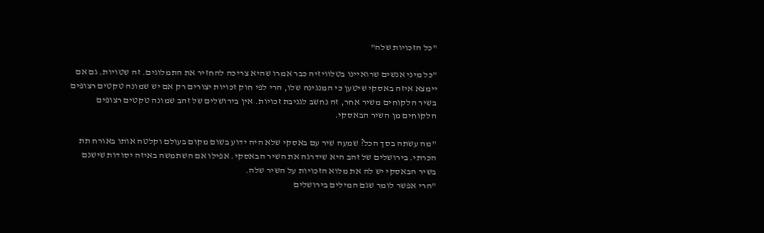"כל הזכויות שלה"

"כל מיני אנשים שרואיינו בטלוויזיה כבר אמרו שהיא צריכה להחזיר את התמלוגים. זה שטויות. גם אם יימצא איזה באסקי שיטען כי המנגינה שלו, הרי לפי חוק זכויות יצורים רק אם יש שמונה טקטים רצופים בשיר הלקוחים משיר אחר, זה נחשב לגניבת זכויות. אין בירושלים של זהב שמונה טקטים רצופים הלקוחים מן השיר הבאסקי.

"מה עשתה בסך הכל? שמעה שיר עם באסקי שלא היה ידוע בשום מקום בעולם וקלטה אותו באורח תת הכרתי. בירושלים של זהב היא שידרגה את השיר הבאסקי. אפילו אם השתמשה באיזה יסודות שישנם בשיר הבאסקי יש לה את מלוא הזכויות על השיר שלה.
"הרי אפשר לומר שגם המילים בירושלים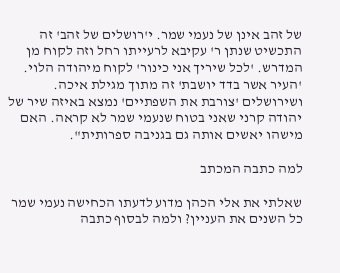של זהב אינן של נעמי שמר. י'רושלים של זהב' זה התכשיט שנתן ר' עקיבא לרעייתו רחל וזה לקוח מן המדרש. 'לכל שיריך אני כינור' לקוח מיהודה הלוי. 'העיר אשר בדד יושבת' זה מתוך מגילת איכה. ושירושלים 'צורבת את השפתיים' נמצא באיזה שיר של יהודה קרני שאני בטוח שנעמי שמר לא קראה. האם מישהו יאשים אותה גם בגניבה ספרותית".

למה כתבה המכתב

שאלתי את אלי הכהן מדוע לדעתו הכחישה נעמי שמר כל השנים את העניין? ולמה לבסוף כתבה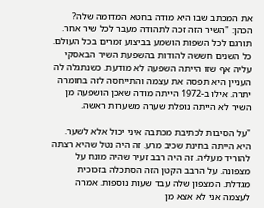את המכתב שבו היא מודה בחטא המדומה שלה?
הכהן: "השיר הזה זכה לתהודה מעבר לכל שיר אחר. תורגם לכל השפות הושמע בביצוע זמרים בכל העולם. כל השנים חששה להודות בהשפעת השיר הבאסקי עליה אף שזו הייתה השפעה לא מודעת. כשנתגלה לה העניין היא תפסה את עצמה והתייחסה לזה בחומרה יתרה. אילו ב-1972 הייתה מודה שאכן הושפעה מן השיר לא הייתה נופלת שערה משערות ראשה.

"על הסיבות לכתיבת מכתבה איני יכול אלא לשער. היא הייתה בחינת שכיב מרע. זה היה נטל שהיא רצתה להוריד מעליה. זה היה רבב זעיר שהיה מונח על מצפונה. על הרבב הקטן הזה הסתכלה בזכוכית מגדלת. המצפון שלה עבד שעות נוספות. אמרה לעצמה אני לא אצא מן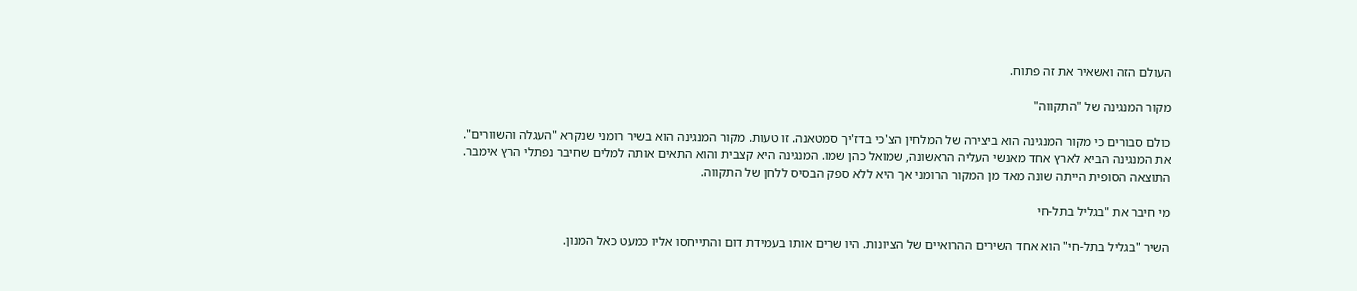העולם הזה ואשאיר את זה פתוח.

מקור המנגינה של "התקווה"

כולם סבורים כי מקור המנגינה הוא ביצירה של המלחין הצ'כי בדז'יך סמטאנה. זו טעות. מקור המנגינה הוא בשיר רומני שנקרא "העגלה והשוורים". את המנגינה הביא לארץ אחד מאנשי העליה הראשונה, שמואל כהן שמו. המנגינה היא קצבית והוא התאים אותה למלים שחיבר נפתלי הרץ אימבר. התוצאה הסופית הייתה שונה מאד מן המקור הרומני אך היא ללא ספק הבסיס ללחן של התקווה.

מי חיבר את "בגליל בתל-חי

השיר "בגליל בתל-חי" הוא אחד השירים ההרואיים של הציונות. היו שרים אותו בעמידת דום והתייחסו אליו כמעט כאל המנון.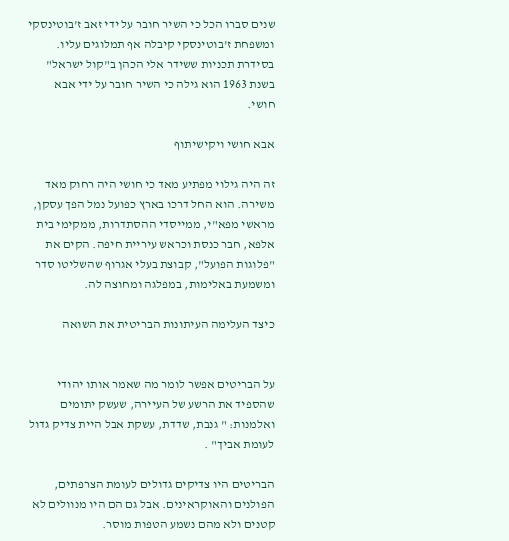שנים סברו הכל כי השיר חובר על ידי זאב ז'בוטינסקי ומשפחת ז'בוטינסקי קיבלה אף תמלוגים עליו. בסידרת תכניות ששידר אלי הכהן ב"קול ישראל" בשנת 1963 הוא גילה כי השיר חובר על ידי אבא חושי.

אבא חושי ויקישיתוף

זה היה גילוי מפתיע מאד כי חושי היה רחוק מאד משירה. הוא החל דרכו בארץ כפועל נמל הפך עסקן, מראשי מפא"י, ממייסדי ההסתדרות, ממקימי בית אלפא, חבר כנסת וכראש עיריית חיפה. הקים את "פלוגות הפועל", קבוצת בעלי אגרוף שהשליטו סדר ומשמעת באלימות, במפלגה ומחוצה לה.

כיצד העלימה העיתונות הבריטית את השואה


על הבריטים אפשר לומר מה שאמר אותו יהודי שהספיד את הרשע של העיירה, שעשק יתומים ואלמנות: " גנבת, שדדת, עשקת אבל היית צדיק גדול לעומת אביך" .

הבריטים היו צדיקים גדולים לעומת הצרפתים, הפולנים והאוקראינים. אבל גם הם היו מנוולים לא קטנים ולא מהם נשמע הטפות מוסר.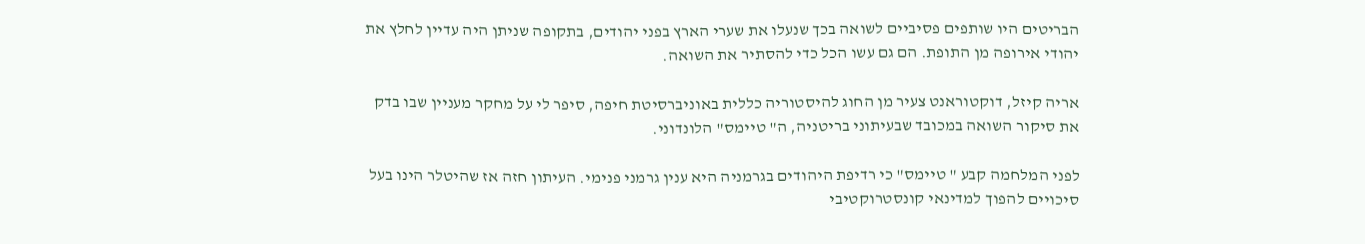הבריטים היו שותפים פסיביים לשואה בכך שנעלו את שערי הארץ בפני יהודים, בתקופה שניתן היה עדיין לחלץ את יהודי אירופה מן התופת. הם גם עשו הכל כדי להסתיר את השואה.

אריה קיזל, דוקטוראנט צעיר מן החוג להיסטוריה כללית באוניברסיטת חיפה, סיפר לי על מחקר מעניין שבו בדק את סיקור השואה במכובד שבעיתוני בריטניה, ה" טיימס" הלונדוני.

לפני המלחמה קבע " טיימס" כי רדיפת היהודים בגרמניה היא ענין גרמני פנימי. העיתון חזה אז שהיטלר הינו בעל סיכויים להפוך למדינאי קונסטרוקטיבי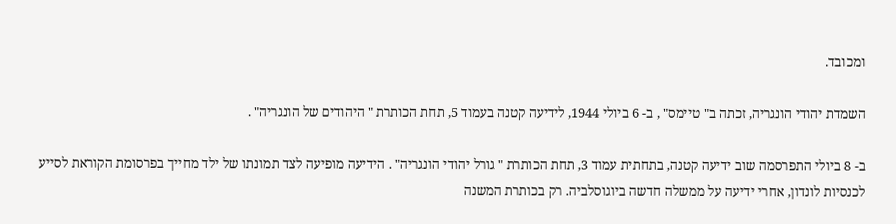ומכובד.

השמדת יהודי הונגריה, זכתה ב" טיימס" , ב- 6 ביולי 1944, לידיעה קטנה בעמוד 5, תחת הכותרת " היהודים של הונגריה" .

ב- 8 ביולי התפרסמה שוב ידיעה קטנה, בתחתית עמוד 3, תחת הכותרת " גורל יהודי הונגריה" . הידיעה מופיעה לצד תמונתו של ילד מחייך בפרסומת הקוראת לסייע לכנסיות לונדון, אחרי ידיעה על ממשלה חדשה ביוגוסלביה. רק בכותרת המשנה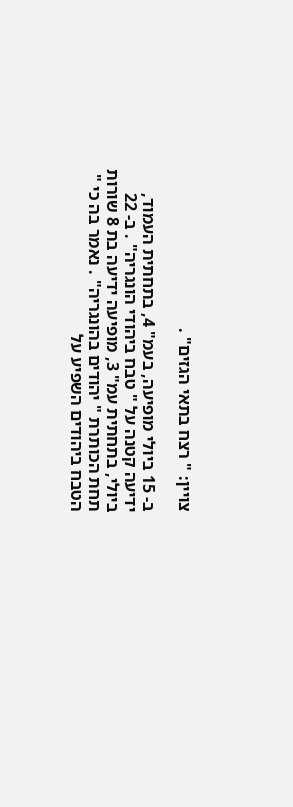צויין: " רצח בתאי הגזים" .

ב- 15 ביולי מופיעה, בעמ" 4, בתחתית העמוד, ידיעה קטנה על " טבח ביהודי הונגריה" . ב- 22 ביולי, בתחתית עמ" 3, מופיעה ידיעה בת 8 שורות תחת הכותרת " יהודים בהונגריה" . נאמר בה כי " הטבח ביהודים השפיע על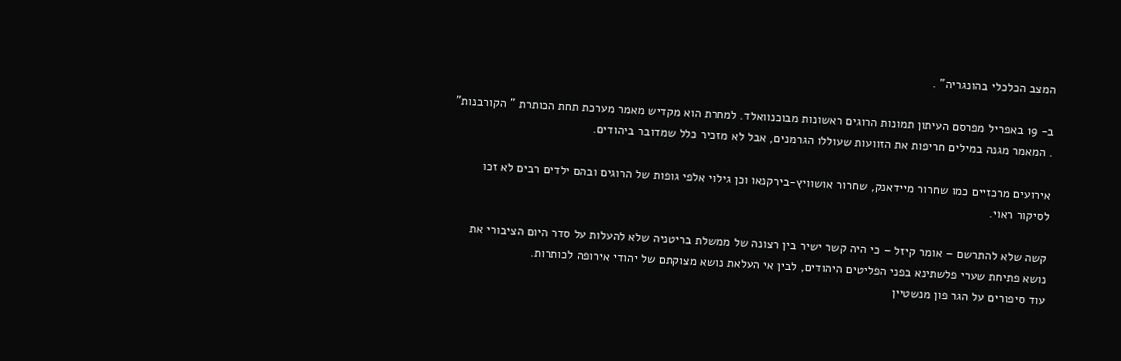המצב הכלכלי בהונגריה" .

ב- 19 באפריל מפרסם העיתון תמונות הרוגים ראשונות מבוכנוואלד. למחרת הוא מקדיש מאמר מערכת תחת הכותרת " הקורבנות" . המאמר מגנה במילים חריפות את הזוועות שעוללו הגרמנים, אבל לא מזכיר כלל שמדובר ביהודים.

אירועים מרכזיים כמו שחרור מיידאנק, שחרור אושוויץ-בירקנאו וכן גילוי אלפי גופות של הרוגים ובהם ילדים רבים לא זכו לסיקור ראוי.

קשה שלא להתרשם – אומר קיזל – כי היה קשר ישיר בין רצונה של ממשלת בריטניה שלא להעלות על סדר היום הציבורי את נושא פתיחת שערי פלשתינא בפני הפליטים היהודים, לבין אי העלאת נושא מצוקתם של יהודי אירופה לכותרות.
עוד סיפורים על הגר פון מנשטיין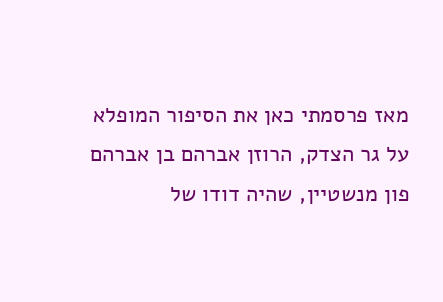מאז פרסמתי כאן את הסיפור המופלא על גר הצדק, הרוזן אברהם בן אברהם פון מנשטיין, שהיה דודו של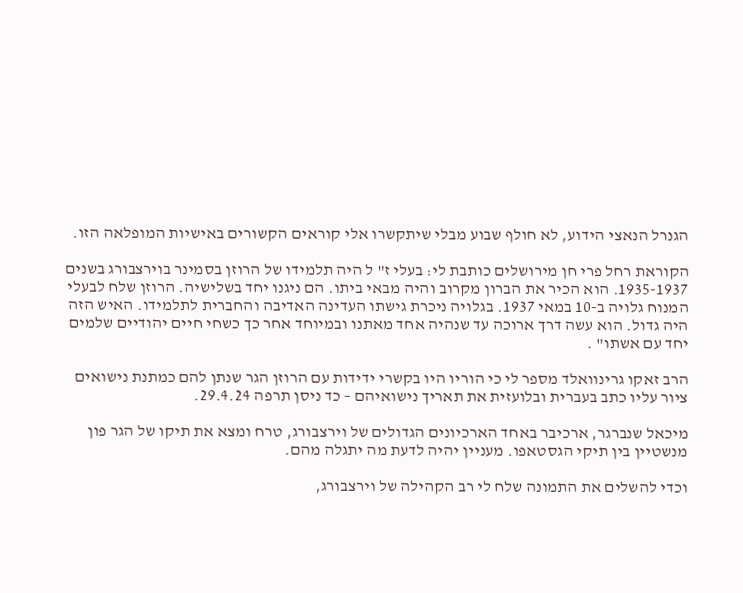הגנרל הנאצי הידוע, לא חולף שבוע מבלי שיתקשרו אלי קוראים הקשורים באישיות המופלאה הזו.

הקוראת רחל פרי חן מירושלים כותבת לי: בעלי ז" ל היה תלמידו של הרוזן בסמינר בוירצבורג בשנים 1935-1937. הוא הכיר את הברון מקרוב והיה מבאי ביתו. הם ניגנו יחד בשלישיה. הרוזן שלח לבעלי המנוח גלויה ב-10 במאי 1937. בגלויה ניכרת גישתו העדינה האדיבה והחברית לתלמידו. האיש הזה היה גדול. הוא עשה דרך ארוכה עד שנהיה אחד מאתנו ובמיוחד אחר כך כשחי חיים יהודיים שלמים יחד עם אשתו" .

הרב זאקו גרינוואלד מספר לי כי הוריו היו בקשרי ידידות עם הרוזן הגר שנתן להם כמתנת נישואים ציור עליו כתב בעברית ובלועזית את תאריך נישואיהם – כד ניסן תרפה 29.4.24.

מיכאל שנברגר, ארכיבר באחד הארכיונים הגדולים של וירצבורג, טרח ומצא את תיקו של הגר פון מנשטיין בין תיקי הגסטאפו. מעניין יהיה לדעת מה יתגלה מהם.

וכדי להשלים את התמונה שלח לי רב הקהילה של וירצבורג,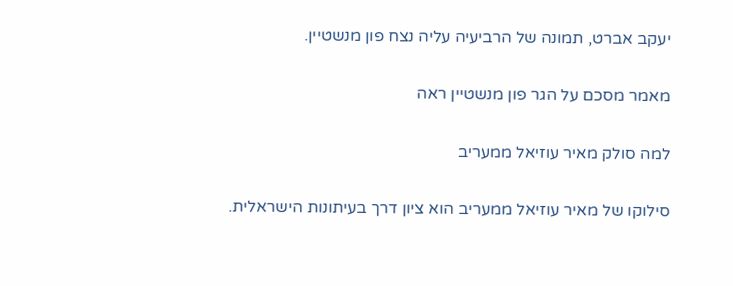יעקב אברט, תמונה של הרביעיה עליה נצח פון מנשטיין.

מאמר מסכם על הגר פון מנשטיין ראה

למה סולק מאיר עוזיאל ממעריב

סילוקו של מאיר עוזיאל ממעריב הוא ציון דרך בעיתונות הישראלית.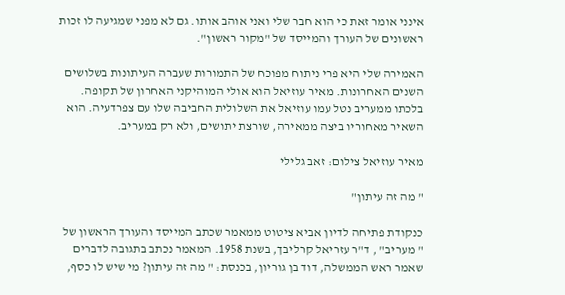אינני אומר זאת כי הוא חבר שלי ואני אוהב אותו. גם לא מפני שמגיעה לו זכות ראשונים של העורך והמייסד של "מקור ראשון".

האמירה שלי היא פרי ניתוח מפוכח של התמורות שעברה העיתונות בשלושים השנים האחרונות. מאיר עוזיאל הוא אולי המוהיקני האחרון של תקופה. בלכתו ממעריב נטל עמו עוזיאל את השלולית החביבה שלו עם צפרדעיה. הוא השאיר מאחוריו ביצה ממאירה, שורצת יתושים, ולא רק במעריב.

מאיר עוזיאל צילום: זאב גלילי

" מה זה עיתון"

כנקודת פתיחה לדיון אביא ציטוט ממאמר שכתב המייסד והעורך הראשון של " מעריב" , ד"ר עזריאל קרליבך, בשנת 1958. המאמר נכתב בתגובה לדברים שאמר ראש הממשלה, דוד בן גוריון, בכנסת: " מה זה עיתון? מי שיש לו כסף,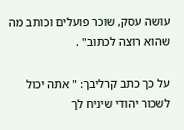עושה עסק, שוכר פועלים וכותב מה שהוא רוצה לכתוב" .

על כך כתב קרליבך: " אתה יכול לשכור יהודי שיניח לך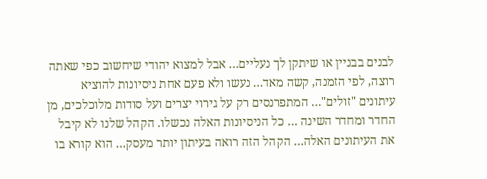לבנים בבניין או שיתקן לך נעליים… אבל למצוא יהודי שיחשוב כפי שאתה רוצה, לפי הזמנה, קשה מאד… נעשו ולא פעם אחת ניסיונות להוציא עיתונים "זולים"… המתפרנסים רק על גירוי יצרים ועל סודות מלוכלכים, מן החדר ומחדר השינה … כל הניסיונות האלה נכשלו. הקהל שלנו לא קיבל את העיתונים האלה… הקהל הזה רואה בעיתון יותר מעסק… הוא קורא בו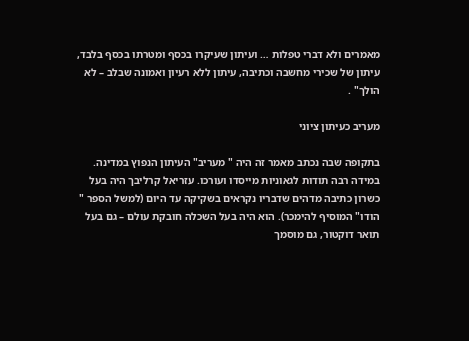מאמרים ולא דברי טפלות … ועיתון שעיקרו בכסף ומטרתו בכסף בלבד, עיתון של שכירי מחשבה וכתיבה, עיתון ללא רעיון ואמונה שבלב – לא הולך" .

מעריב כעיתון ציוני

בתקופה שבה נכתב מאמר זה היה " מעריב" העיתון הנפוץ במדינה. במידה רבה תודות לגאוניות מייסדו ועורכו. עזריאל קרליבך היה בעל כשרון כתיבה מדהים שדבריו נקראים בשקיקה עד היום (למשל הספר " הודו" המוסיף להימכר). הוא היה בעל השכלה חובקת עולם – גם בעל תואר דוקטור, גם מוסמך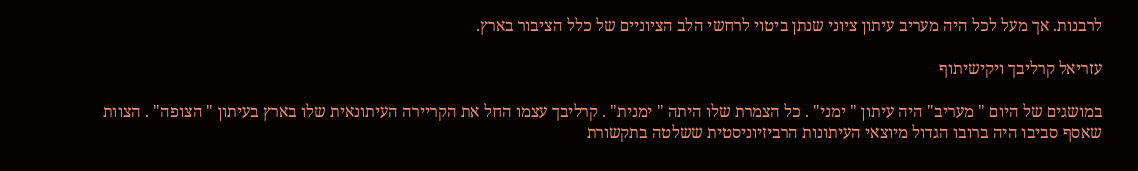לרבנות. אך מעל לכל היה מעריב עיתון ציוני שנתן ביטוי לרחשי הלב הציוניים של כלל הציבור בארץ.

עזריאל קרליבך ויקישיתוף

במושגים של היום " מעריב" היה עיתון " ימני" . כל הצמרת שלו היתה " ימנית" . קרליבך עצמו החל את הקריירה העיתונאית שלו בארץ בעיתון " הצופה" . הצוות שאסף סביבו היה ברובו הגדול מיוצאי העיתונות הרביזיוניסטית ששלטה בתקשורת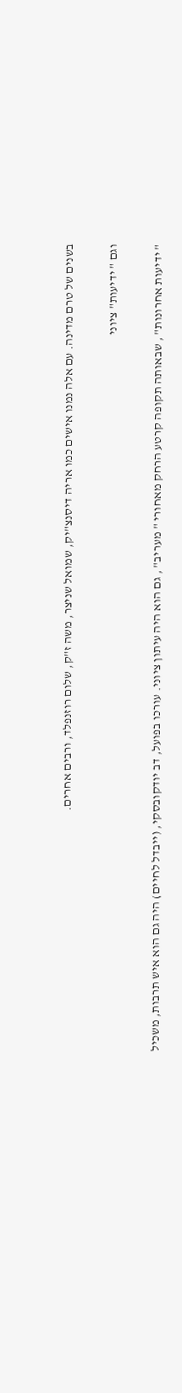בשנים של טרם מדינה. עם אלה נמנו אישים כמו אריה דיסנצ"יק, שמואל שניצר, משה ז"ק, שלום רוזנפלד, ורבים אחרים.

וגם " ידיעות" ציוני

" ידיעות אחרונות" , שבאותה תקופה קרטע הרחק מאחורי " מעריב" , גם הוא היה עיתון ציוני. עורכו בפועל, דב יודקובסקי, (ייבדל לחיים) היה גם הוא איש תרבות, משכיל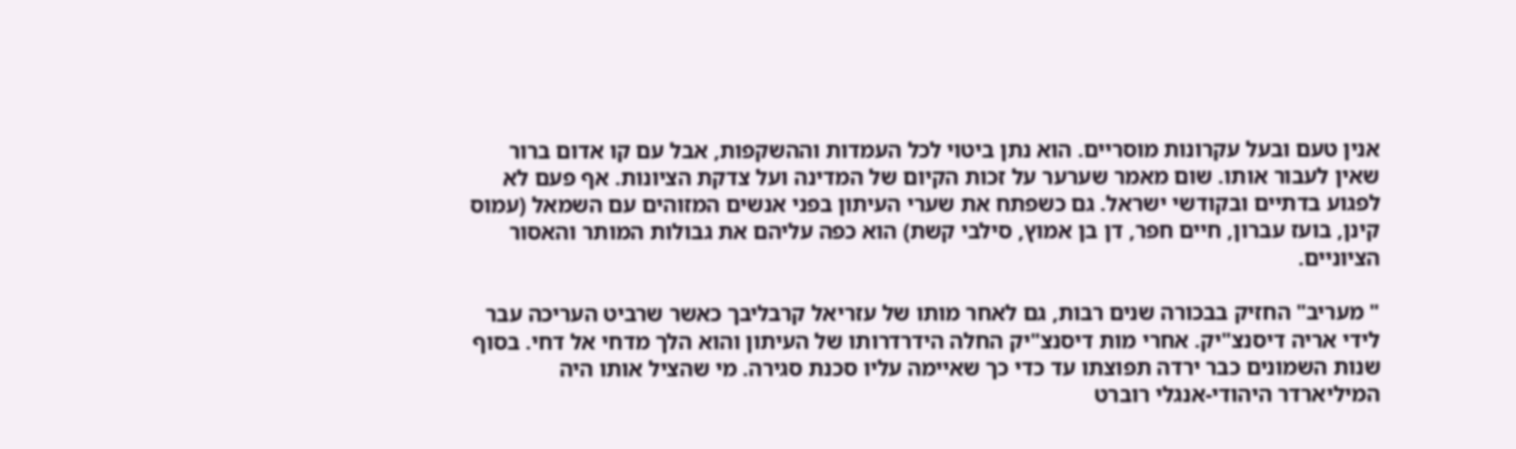אנין טעם ובעל עקרונות מוסריים. הוא נתן ביטוי לכל העמדות וההשקפות, אבל עם קו אדום ברור שאין לעבור אותו. שום מאמר שערער על זכות הקיום של המדינה ועל צדקת הציונות. אף פעם לא לפגוע בדתיים ובקודשי ישראל. גם כשפתח את שערי העיתון בפני אנשים המזוהים עם השמאל (עמוס קינן, בועז עברון, חיים חפר, דן בן אמוץ, סילבי קשת) הוא כפה עליהם את גבולות המותר והאסור הציוניים.

" מעריב" החזיק בבכורה שנים רבות, גם לאחר מותו של עזריאל קרבליבך כאשר שרביט העריכה עבר לידי אריה דיסנצ"יק. אחרי מות דיסנצ"יק החלה הידרדרותו של העיתון והוא הלך מדחי אל דחי. בסוף שנות השמונים כבר ירדה תפוצתו עד כדי כך שאיימה עליו סכנת סגירה. מי שהציל אותו היה המיליארדר היהודי-אנגלי רוברט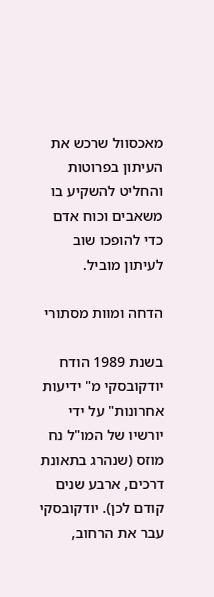מאכסוול שרכש את העיתון בפרוטות והחליט להשקיע בו משאבים וכוח אדם כדי להופכו שוב לעיתון מוביל.

הדחה ומוות מסתורי

בשנת 1989 הודח יודקובסקי מ" ידיעות אחרונות" על ידי יורשיו של המו"ל נח מוזס (שנהרג בתאונת דרכים, ארבע שנים קודם לכן). יודקובסקי עבר את הרחוב,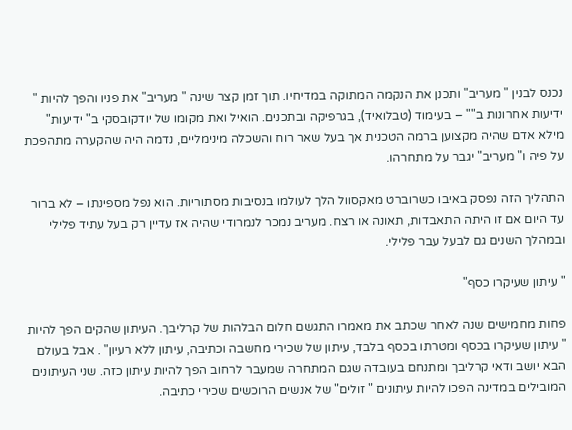נכנס לבנין " מעריב" ותכנן את הנקמה המתוקה במדיחיו. תוך זמן קצר שינה " מעריב" את פניו והפך להיות " ידיעות אחרונות ב"" – בעימוד (טבלואיד), בגרפיקה ובתכנים. הואיל ואת מקומו של יודקובסקי ב" ידיעות" מילא אדם שהיה מקצוען ברמה הטכנית אך בעל שאר רוח והשכלה מינימליים, נדמה היה שהקערה מתהפכת על פיה ו" מעריב" יגבר על מתחרהו.

התהליך הזה נפסק באיבו כשרוברט מאקסוול הלך לעולמו בנסיבות מסתוריות. הוא נפל מספינתו – לא ברור עד היום אם זו היתה התאבדות, תאונה או רצח. מעריב נמכר לנמרודי שהיה אז עדיין רק בעל עתיד פלילי ובמהלך השנים גם לבעל עבר פלילי.

" עיתון שעיקרו כסף"

פחות מחמישים שנה לאחר שכתב את מאמרו התגשם חלום הבלהות של קרליבך. העיתון שהקים הפך להיות " עיתון שעיקרו בכסף ומטרתו בכסף בלבד, עיתון של שכירי מחשבה וכתיבה, עיתון ללא רעיון" . אבל בעולם הבא יושב ודאי קרליבך ומתנחם בעובדה שגם המתחרה שמעבר לרחוב הפך להיות עיתון כזה. שני העיתונים המובילים במדינה הפכו להיות עיתונים " זולים" של אנשים הרוכשים שכירי כתיבה.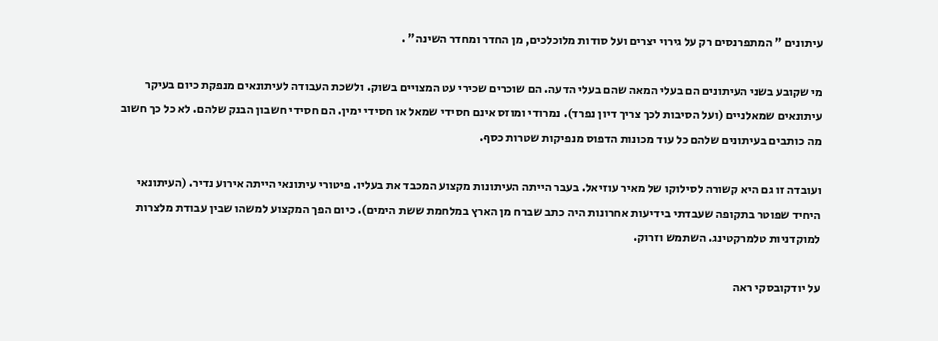עיתונים " המתפרנסים רק על גירוי יצרים ועל סודות מלוכלכים, מן החדר ומחדר השינה" .

מי שקובע בשני העיתונים הם בעלי המאה שהם בעלי הדעה. הם שוכרים שכירי עט המצויים בשוק. ולשכת העבודה לעיתונאים מנפקת כיום בעיקר עיתונאים שמאלניים (ועל הסיבות לכך צריך דיון נפרד). נמרודי ומוזס אינם חסידי שמאל או חסידי ימין. הם חסידי חשבון הבנק שלהם. לא כל כך חשוב מה כותבים בעיתונים שלהם כל עוד מכונות הדפוס מנפיקות שטרות כסף.

ועובדה זו גם היא קשורה לסילוקו של מאיר עוזיאל. בעבר הייתה העיתונות מקצוע המכבד את בעליו. פיטורי עיתונאי הייתה אירוע נדיר. (העיתונאי היחיד שפוטר בתקופה שעבדתי בידיעות אחרונות היה כתב שברח מן הארץ במלחמת ששת הימים). כיום הפך המקצוע למשהו שבין עבודת מלצרות למוקדניות טלמרקטינג. השתמש וזרוק.

על יודקובסקי ראה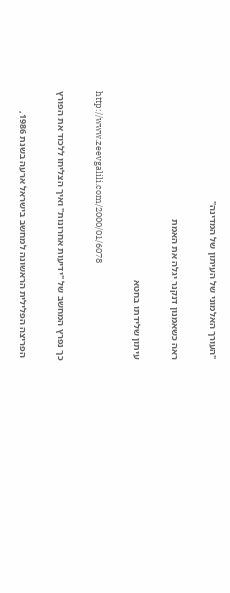"העורך האלמוני של העיתון של המדינה"

ראה כשאמנון דנקנר יגלה את האמת

עיתון שלידתו בחטא

http://www.zeevgalili.com/2000/01/6078

כך נפרץ המחשב של "ידיעות אחרונות" ואיך הצליחו ללכוד את הפורץ

 הפריצה הפלילית הראשונה למחשב בישראל ארעה בשנת 1986,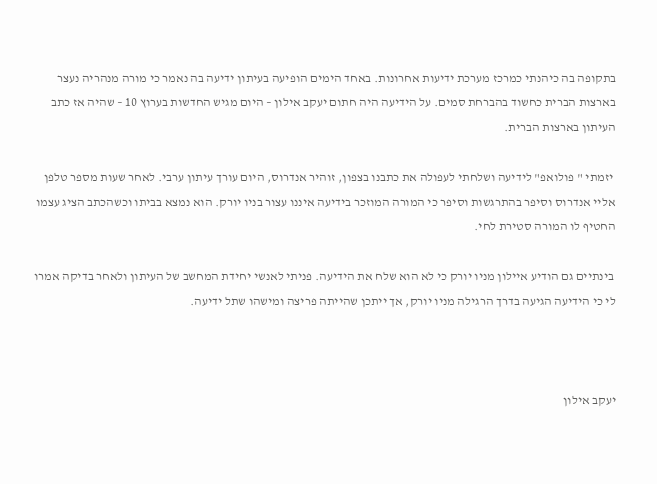בתקופה בה כיהנתי כמרכז מערכת ידיעות אחרונות. באחד הימים הופיעה בעיתון ידיעה בה נאמר כי מורה מנהריה נעצר בארצות הברית כחשוד בהברחת סמים. על הידיעה היה חתום יעקב אילון – היום מגיש החדשות בערוץ 10 – שהיה אז כתב העיתון בארצות הברית.

 יזמתי " פולואפ" לידיעה ושלחתי לעפולה את כתבנו בצפון, זוהיר אנדרוס, היום עורך עיתון ערבי. לאחר שעות מספר טלפן אליי אנדרוס וסיפר בהתרגשות וסיפר כי המורה המוזכר בידיעה איננו עצור בניו יורק. הוא נמצא בביתו וכשהכתב הציג עצמו החטיף לו המורה סטירת לחי.

 בינתיים גם הודיע איילון מניו יורק כי לא הוא שלח את הידיעה. פניתי לאנשי יחידת המחשב של העיתון ולאחר בדיקה אמרו לי כי הידיעה הגיעה בדרך הרגילה מניו יורק, אך ייתכן שהייתה פריצה ומישהו שתל ידיעה.



יעקב אילון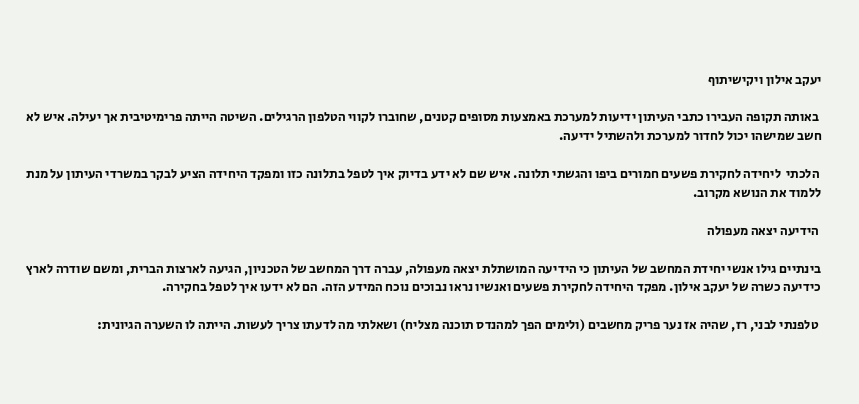יעקב אילון ויקישיתוף

 באותה תקופה העבירו כתבי העיתון ידיעות למערכת באמצעות מסופים קטנים, שחוברו לקווי הטלפון הרגילים. השיטה הייתה פרימיטיבית אך יעילה. איש לא חשב שמישהו יכול לחדור למערכת ולהשתיל ידיעה.

 הלכתי  ליחידה לחקירת פשעים חמורים ביפו והגשתי תלונה. איש שם לא ידע בדיוק איך לטפל בתלונה כזו ומפקד היחידה הציע לבקר במשרדי העיתון על מנת ללמוד את הנושא מקרוב.

 הידיעה יצאה מעפולה

בינתיים גילו אנשי יחידת המחשב של העיתון כי הידיעה המושתלת יצאה מעפולה, עברה דרך המחשב של הטכניון, הגיעה לארצות הברית, ומשם שודרה לארץ כידיעה כשרה של יעקב אילון. מפקד היחידה לחקירת פשעים ואנשיו נראו נבוכים נוכח המידע הזה. הם לא ידעו איך לטפל בחקירה.

 טלפנתי לבני, רז, שהיה אז נער פריק מחשבים (ולימים הפך למהנדס תוכנה מצליח) ושאלתי מה לדעתו צריך לעשות. הייתה לו השערה הגיונית: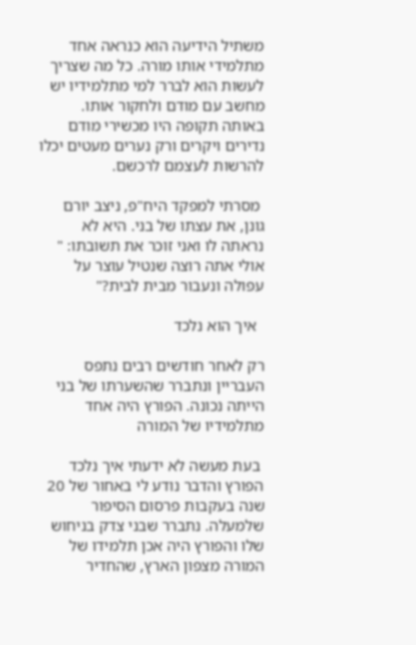משתיל הידיעה הוא כנראה אחד מתלמידי אותו מורה. כל מה שצריך לעשות הוא לברר למי מתלמידיו יש מחשב עם מודם ולחקור אותו. באותה תקופה היו מכשירי מודם נדירים ויקרים ורק נערים מעטים יכלו להרשות לעצמם לרכשם.

 מסרתי למפקד היח"פ, ניצב יורם גונן, את עצתו של בני. היא לא נראתה לו ואני זוכר את תשובתו: " אולי אתה רוצה שנטיל עוצר על עפולה ונעבור מבית לבית?"

  איך הוא נלכד

רק לאחר חודשים רבים נתפס העבריין ונתברר שהשערתו של בני הייתה נכונה. הפורץ היה אחד מתלמידיו של המורה

 בעת מעשה לא ידעתי איך נלכד הפורץ והדבר נודע לי באחור של 20 שנה בעקבות פרסום הסיפור שלמעלה. נתברר שבני צדק בניחוש שלו והפורץ היה אכן תלמידו של המורה מצפון הארץ, שהחדיר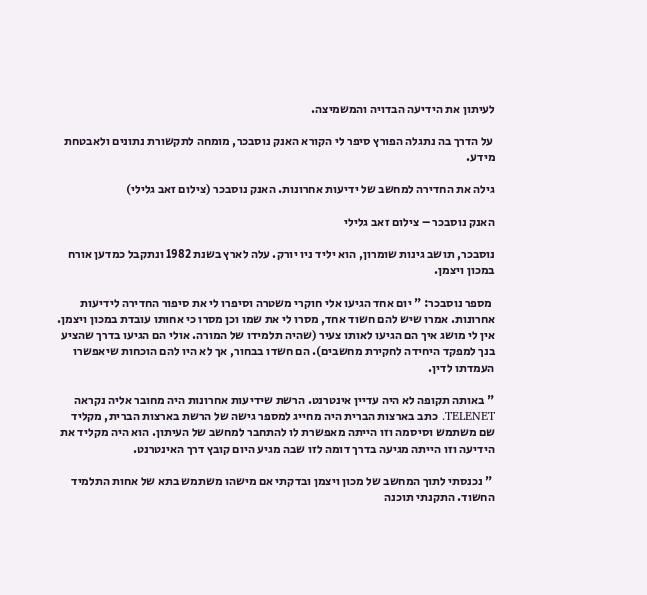לעיתון את הידיעה הבדויה והמשמיצה.

 על הדרך בה נתגלה הפורץ סיפר לי הקורא האנק נוסבכר, מומחה לתקשורת נתונים ולאבטחת מידע.

גילה את החדירה למחשב של ידיעות אחרונות. האנק נוסבכר (צילום זאב גלילי)

האנק נוסבכר – צילום זאב גלילי

נוסבכר, תושב גינות שומרון, הוא יליד ניו יורק. עלה לארץ בשנת 1982 ונתקבל כמדען אורח במכון ויצמן.

 מספר נוסבכר: " יום אחד הגיעו אלי חוקרי משטרה וסיפרו לי את סיפור החדירה לידיעות אחרונות. אמרו שיש להם חשוד אחד, מסרו לי את שמו וכן מסרו כי אחותו עובדת במכון ויצמן. אין לי מושג איך הם הגיעו לאותו צעיר (שהיה תלמידו של המורה. אולי הם הגיעו בדרך שהציע בנך למפקד היחידה לחקירת מחשבים). הם חשדו בבחור, אך לא היו להם הוכחות שיאפשרו העמדתו לדין.

" באותה תקופה לא היה עדיין אינטרנט. הרשת שידיעות אחרונות היה מחובר אליה נקראה TELENET. כתב בארצות הברית היה מחייג למספר גישה של הרשת בארצות הברית, מקליד שם משתמש וסיסמה וזו הייתה מאפשרת לו להתחבר למחשב של העיתון. הוא היה מקליד את הידיעה וזו הייתה מגיעה בדרך דומה לזו שבה מגיע היום קובץ דרך האינטרנט.

 " נכנסתי לתוך המחשב של מכון ויצמן ובדקתי אם מישהו משתמש בתא של אחות התלמיד החשוד. התקנתי תוכנה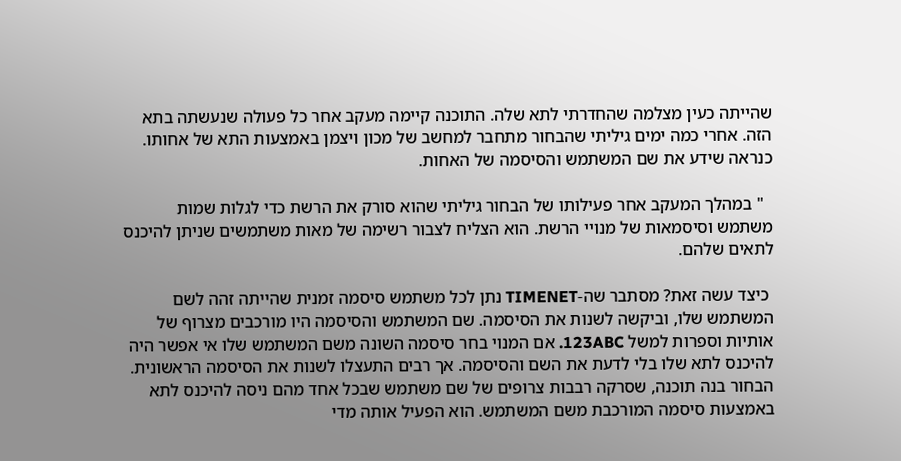שהייתה כעין מצלמה שהחדרתי לתא שלה. התוכנה קיימה מעקב אחר כל פעולה שנעשתה בתא הזה. אחרי כמה ימים גיליתי שהבחור מתחבר למחשב של מכון ויצמן באמצעות התא של אחותו. כנראה שידע את שם המשתמש והסיסמה של האחות.

  " במהלך המעקב אחר פעילותו של הבחור גיליתי שהוא סורק את הרשת כדי לגלות שמות משתמש וסיסמאות של מנויי הרשת. הוא הצליח לצבור רשימה של מאות משתמשים שניתן להיכנס לתאים שלהם.

 כיצד עשה זאת? מסתבר שה-TIMENET נתן לכל משתמש סיסמה זמנית שהייתה זהה לשם המשתמש שלו, וביקשה לשנות את הסיסמה. שם המשתמש והסיסמה היו מורכבים מצרוף של אותיות וספרות למשל 123ABC. אם המנוי בחר סיסמה השונה משם המשתמש שלו אי אפשר היה להיכנס לתא שלו בלי לדעת את השם והסיסמה. אך רבים התעצלו לשנות את הסיסמה הראשונית. הבחור בנה תוכנה, שסרקה רבבות צרופים של שם משתמש שבכל אחד מהם ניסה להיכנס לתא באמצעות סיסמה המורכבת משם המשתמש. הוא הפעיל אותה מדי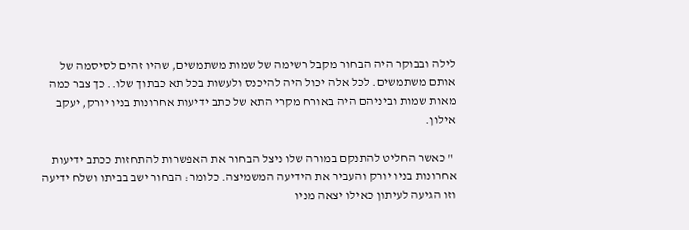לילה ובבוקר היה הבחור מקבל רשימה של שמות משתמשים, שהיו זהים לסיסמה של אותם משתמשים. לכל אלה יכול היה להיכנס ולעשות בכל תא כבתוך שלו.. כך צבר כמה מאות שמות וביניהם היה באורח מקרי התא של כתב ידיעות אחרונות בניו יורק, יעקב אילון.

 " כאשר החליט להתנקם במורה שלו ניצל הבחור את האפשרות להתחזות ככתב ידיעות אחרונות בניו יורק והעביר את הידיעה המשמיצה. כלומר: הבחור ישב בביתו ושלח ידיעה וזו הגיעה לעיתון כאילו יצאה מניו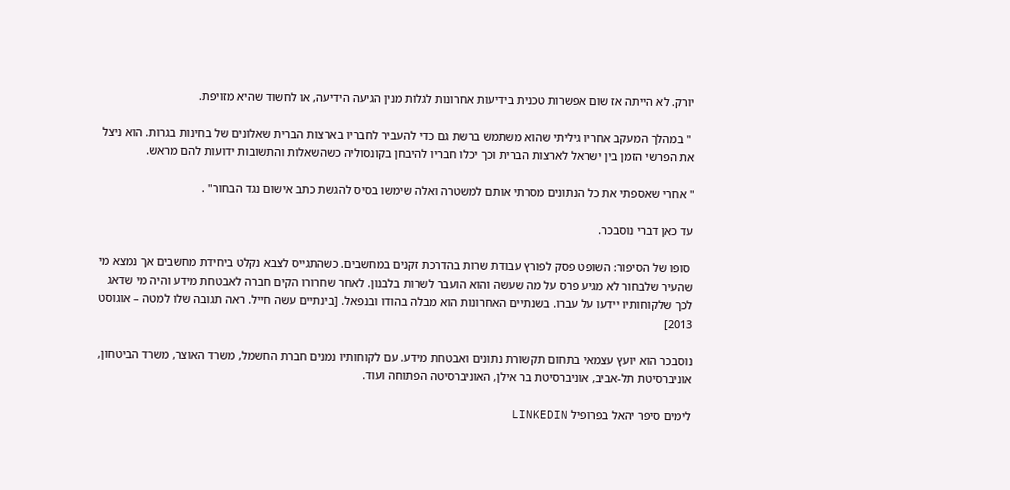יורק. לא הייתה אז שום אפשרות טכנית בידיעות אחרונות לגלות מנין הגיעה הידיעה, או לחשוד שהיא מזויפת.

 " במהלך המעקב אחריו גיליתי שהוא משתמש ברשת גם כדי להעביר לחבריו בארצות הברית שאלונים של בחינות בגרות. הוא ניצל את הפרשי הזמן בין ישראל לארצות הברית וכך יכלו חבריו להיבחן בקונסוליה כשהשאלות והתשובות ידועות להם מראש.

" אחרי שאספתי את כל הנתונים מסרתי אותם למשטרה ואלה שימשו בסיס להגשת כתב אישום נגד הבחור" .

עד כאן דברי נוסבכר.

 סופו של הסיפור: השופט פסק לפורץ עבודת שרות בהדרכת זקנים במחשבים. כשהתגייס לצבא נקלט ביחידת מחשבים אך נמצא מי שהעיר שלבחור לא מגיע פרס על מה שעשה והוא הועבר לשרות בלבנון. לאחר שחרורו הקים חברה לאבטחת מידע והיה מי שדאג לכך שלקוחותיו יידעו על עברו. בשנתיים האחרונות הוא מבלה בהודו ובנפאל. [בינתיים עשה חייל. ראה תגובה שלו למטה – אוגוסט 2013]

נוסבכר הוא יועץ עצמאי בתחום תקשורת נתונים ואבטחת מידע. עם לקוחותיו נמנים חברת החשמל, משרד האוצר, משרד הביטחון, אוניברסיטת תל-אביב, אוניברסיטת בר אילן, האוניברסיטה הפתוחה ועוד.

לימים סיפר יהאל בפרופיל LINKEDIN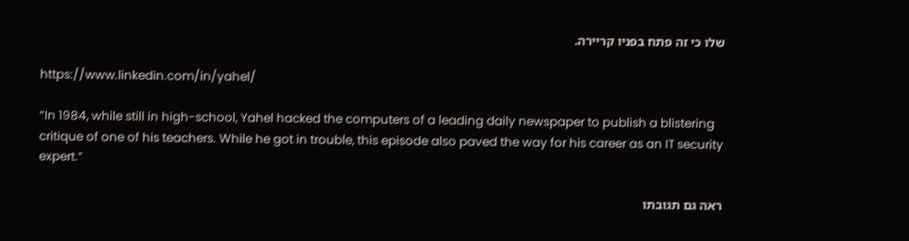שלו כי זה פתח בפניו קריירה.

https://www.linkedin.com/in/yahel/

“In 1984, while still in high-school, Yahel hacked the computers of a leading daily newspaper to publish a blistering critique of one of his teachers. While he got in trouble, this episode also paved the way for his career as an IT security expert.”

ראה גם תגובתו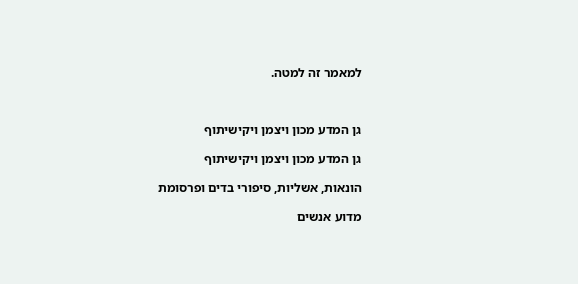למאמר זה למטה.



גן המדע מכון ויצמן ויקישיתוף

גן המדע מכון ויצמן ויקישיתוף

הונאות, אשליות, סיפורי בדים ופרסומת

מדוע אנשים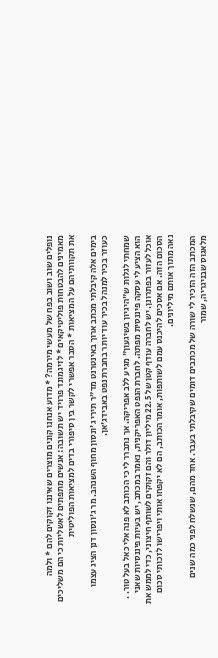נופלים שוב ושוב בפח של מעשי מירמה? * מדוע אנחנו קונים מוצרים שאיננו זקוקים להם * ולמה מאמינים להבטחות פוליטיקאים * לזיגמונד פרויד יש תשובה: אנשים מתפתים לאשליות כי הם משליכים את תקוותיהם על המציאות * הסבר אפשרי לקשר בין סיפורי בדים למציאות הפוליטית

בימים אלה קיבלתי מכתב ארוך באינטרנט מד"ר תירי ג'ונסון מחוף השנהב. מר ג'ונסון דנן הציג עצמו כעוזר בכיר למנהל בכיר עוד יותר בחברת נפט באבידג'אן.

שמחתי לגלות ש"היגיון בשיגעון" מגיע ללב אפריקה. אך נתברר לי כי הכותב לא פנה אלי כאל בעל טור. . הוא הציע לי עסקה פיננסית מפתה. לחברת הנפט האפריקנית, נאמר במכתב, יש בעיות פיננסיות שאני אוכל לעזור בפתרונן. יש לחברה עודף קטן של 22.5 מיליון דולר והם זקוקים לשותף חיצוני, כדי לממש את הסכום הזה. אם אסכים להיכנס עמם לשותפות, אומר הכותב, הם לא יקפחו אותי ויפרישו לזכותי סכום נאה מתוך אותם מיליונים.

המכתב הזה הזכיר לי שורה של מכתבים דומים שקיבלתי בעבר. אחד מהם, שנשלח לפני כמה שנים מלאגוס שבניגריה, שמור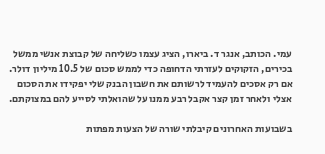עמי. הכותב, אנגר ד. ביארו, הציג עצמו כשליחה של קבוצת אנשי ממשל בכירים, הזקוקים לעזרתי הדחופה כדי לממש סכום של 10.5 מיליון דולר. אם רק אסכים להעמיד לרשותם את חשבון הבנק שלי יפקידו את הסכום אצלי ולאחר זמן קצר אקבל רבע ממנו על שהואלתי לסייע להם במצוקתם.

בשבועות האחרונים קיבלתי שורה של הצעות מפתות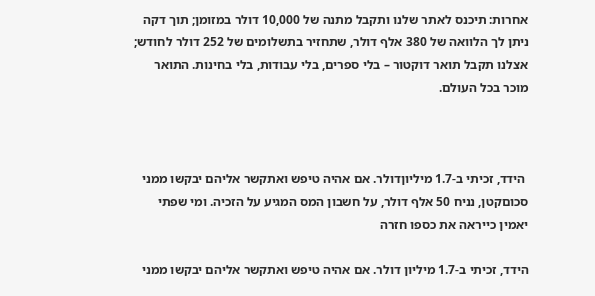אחרות: תיכנס לאתר שלנו ותקבל מתנה של 10,000 דולר במזומן; תוך דקה ניתן לך הלוואה של 380 אלף דולר, שתחזיר בתשלומים של 252 דולר לחודש; אצלנו תקבל תואר דוקטור – בלי ספרים, בלי עבודות, בלי בחינות. התואר מוכר בכל העולם.



 הידד, זכיתי ב-1.7 מיליוןדולר. אם אהיה טיפש ואתקשר אליהם יבקשו ממני סכוםקטן, נניח 50 אלף דולר, על חשבון המס המגיע על הזכיה. ומי שפתי יאמין כייראה את כספו חזרה

הידד, זכיתי ב-1.7 מיליון דולר. אם אהיה טיפש ואתקשר אליהם יבקשו ממני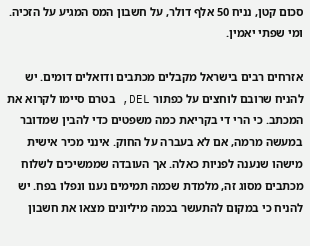סכום קטן, נניח 50 אלף דולר, על חשבון המס המגיע על הזכיה. ומי שפתי יאמין.

אזרחים רבים בישראל מקבלים מכתבים ודואלים דומים. יש להניח שרובם לוחצים על כפתור DEL, בטרם סיימו לקרוא את המכתב. כי הרי די בקריאת כמה משפטים כדי להבין שמדובר במעשה מרמה, אם לא בעברה על החוק. אינני מכיר אישית מישהו שנענה לפניות כאלה. אך העובדה שממשיכים לשלוח מכתבים מסוג זה, מלמדת שכמה תמימים נענו ונפלו בפח. יש להניח כי במקום להתעשר בכמה מיליונים מצאו את חשבון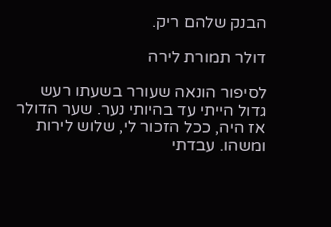הבנק שלהם ריק.

דולר תמורת לירה

לסיפור הונאה שעורר בשעתו רעש גדול הייתי עד בהיותי נער. שער הדולר אז היה, ככל הזכור לי, שלוש לירות ומשהו. עבדתי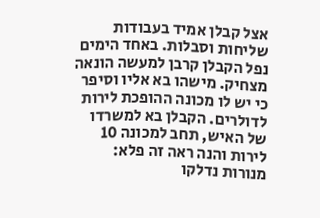אצל קבלן אמיד בעבודות שליחות וסבלות. באחד הימים נפל הקבלן קרבן למעשה הונאה מצחיק. מישהו בא אליו וסיפר כי יש לו מכונה ההופכת לירות לדולרים. הקבלן בא למשרדו של האיש, תחב למכונה 10 לירות והנה ראה זה פלא: מנורות נדלקו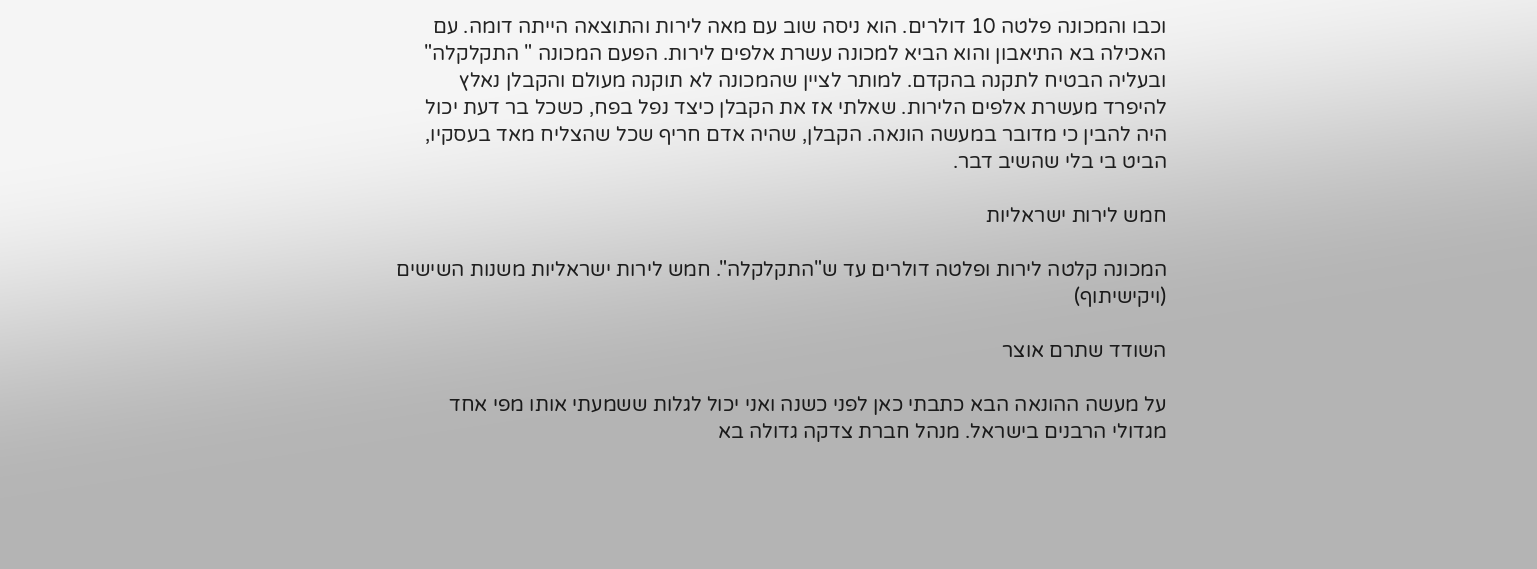וכבו והמכונה פלטה 10 דולרים. הוא ניסה שוב עם מאה לירות והתוצאה הייתה דומה. עם האכילה בא התיאבון והוא הביא למכונה עשרת אלפים לירות. הפעם המכונה " התקלקלה" ובעליה הבטיח לתקנה בהקדם. למותר לציין שהמכונה לא תוקנה מעולם והקבלן נאלץ להיפרד מעשרת אלפים הלירות. שאלתי אז את הקבלן כיצד נפל בפח, כשכל בר דעת יכול היה להבין כי מדובר במעשה הונאה. הקבלן, שהיה אדם חריף שכל שהצליח מאד בעסקיו, הביט בי בלי שהשיב דבר.

חמש לירות ישראליות

המכונה קלטה לירות ופלטה דולרים עד ש"התקלקלה". חמש לירות ישראליות משנות השישים (ויקישיתוף)

השודד שתרם אוצר

על מעשה ההונאה הבא כתבתי כאן לפני כשנה ואני יכול לגלות ששמעתי אותו מפי אחד מגדולי הרבנים בישראל. מנהל חברת צדקה גדולה בא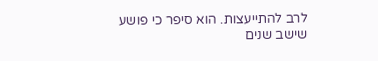לרב להתייעצות. הוא סיפר כי פושע שישב שנים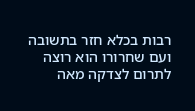רבות בכלא חזר בתשובה ועם שחרורו הוא רוצה לתרום לצדקה מאה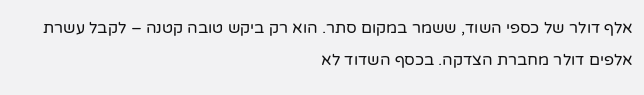אלף דולר של כספי השוד, ששמר במקום סתר. הוא רק ביקש טובה קטנה – לקבל עשרת אלפים דולר מחברת הצדקה. בכסף השדוד לא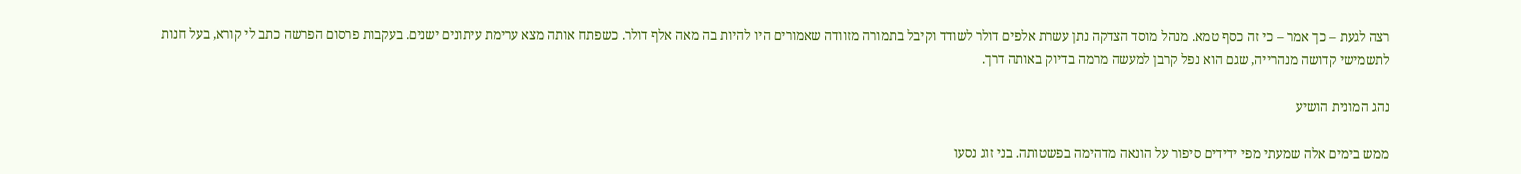רצה לגעת – כך אמר – כי זה כסף טמא. מנהל מוסד הצדקה נתן עשרת אלפים דולר לשודד וקיבל בתמורה מזוודה שאמורים היו להיות בה מאה אלף דולר. כשפתח אותה מצא ערימת עיתונים ישנים. בעקבות פרסום הפרשה כתב לי קורא, בעל חנות לתשמישי קדושה מנהרייה, שגם הוא נפל קרבן למעשה מרמה בדיוק באותה דרך.

נהג המונית הושיע

ממש בימים אלה שמעתי מפי ידידים סיפור על הונאה מדהימה בפשטותה. בני זוג נסעו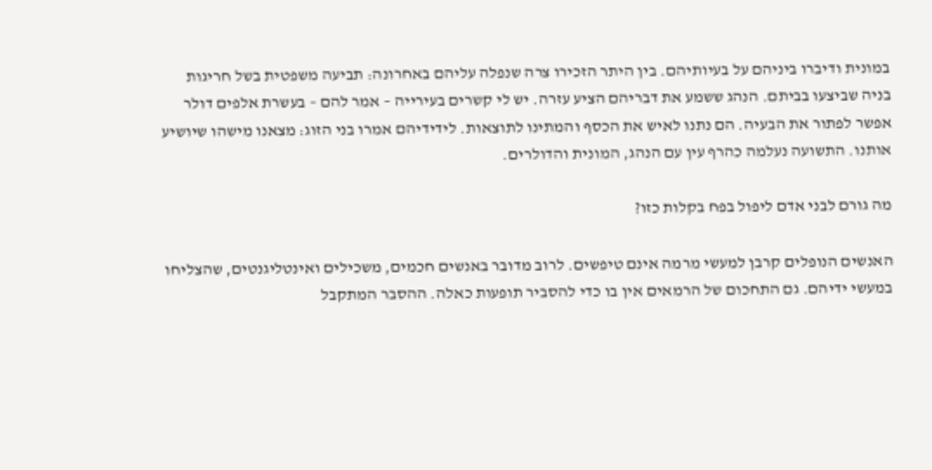במונית ודיברו ביניהם על בעיותיהם. בין היתר הזכירו צרה שנפלה עליהם באחרונה: תביעה משפטית בשל חריגות בניה שביצעו בביתם. הנהג ששמע את דבריהם הציע עזרה. יש לי קשרים בעירייה – אמר להם – בעשרת אלפים דולר אפשר לפתור את הבעיה. הם נתנו לאיש את הכסף והמתינו לתוצאות. לידידיהם אמרו בני הזוג: מצאנו מישהו שיושיע אותנו. התשועה נעלמה כהרף עין עם הנהג, המונית והדולרים.

מה גורם לבני אדם ליפול בפח בקלות כזו?

האנשים הנופלים קרבן למעשי מרמה אינם טיפשים. לרוב מדובר באנשים חכמים, משכילים ואינטליגנטים, שהצליחו במעשי ידיהם. גם התחכום של הרמאים אין בו כדי להסביר תופעות כאלה. ההסבר המתקבל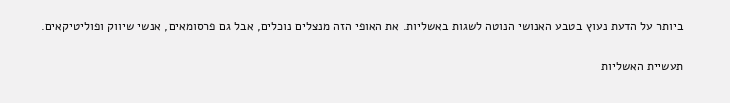ביותר על הדעת נעוץ בטבע האנושי הנוטה לשגות באשליות. את האופי הזה מנצלים נוכלים, אבל גם פרסומאים, אנשי שיווק ופוליטיקאים.

תעשיית האשליות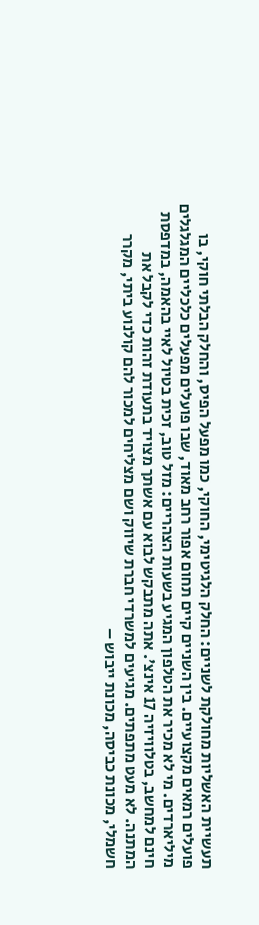תעשיית האשליות מחולקת לשניים: החלק הלגיטימי, החוקי, כמו מפעל הפיס, והחלק הבלתי חוקי, בו פועלים רמאים מקצועיים. בין השניים קיים תחום אפור רחב מאוד, שבו פועלים מפעלים כלכליים המגלגלים מיליארדים. מי לא מכיר את הטלפון המגיע בשעות הצהריים: מזל טוב, זכית בטיול לאיי בהאמה, במדפסת חינם למחשב, בטלוויזיה 17 אינצ'. אתה מתבקש לבוא עם אשתך מצויד בתעודת זהות כדי לקבל את המתנה. לא מעט מתפתים. מגיעים למשרדי חברת שיווק ושם מצליחים למכור להם קולנוע ביתי, מקרר חשמלי, מכונת כביסה, מכונת ייבוש –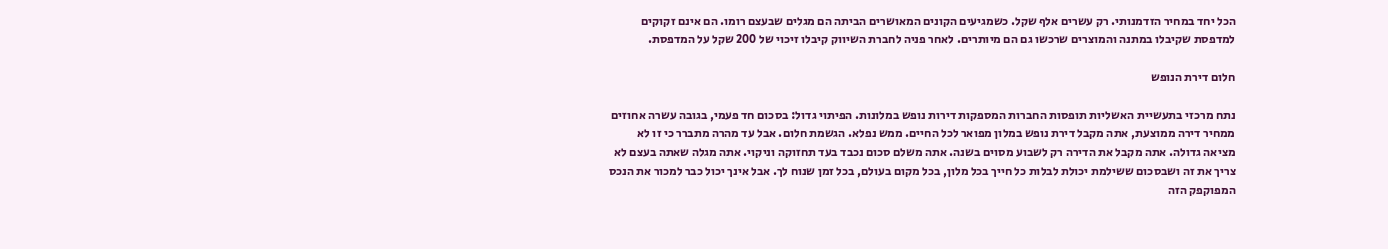הכל יחד במחיר הזדמנותי. רק עשרים אלף שקל. כשמגיעים הקונים המאושרים הביתה הם מגלים שבעצם רומו. הם אינם זקוקים למדפסת שקיבלו במתנה והמוצרים שרכשו גם הם מיותרים. לאחר פניה לחברת השיווק קיבלו זיכוי של 200 שקל על המדפסת.

חלום דירת הנופש

נתח מרכזי בתעשיית האשליות תופסות החברות המספקות דירות נופש במלונות. הפיתוי גדול: בסכום חד פעמי, בגובה עשרה אחוזים ממחיר דירה ממוצעת, אתה מקבל דירת נופש במלון מפואר לכל החיים. ממש נפלא. הגשמת חלום. אבל עד מהרה מתברר כי זו לא מציאה גדולה. אתה מקבל את הדירה רק לשבוע מסוים בשנה. אתה משלם סכום נכבד בעד תחזוקה וניקוי. אתה מגלה שאתה בעצם לא צריך את זה ושבסכום ששילמת יכולת לבלות כל חייך בכל מלון, בכל מקום בעולם, בכל זמן שנוח לך. אבל אינך יכול כבר למכור את הנכס המפוקפק הזה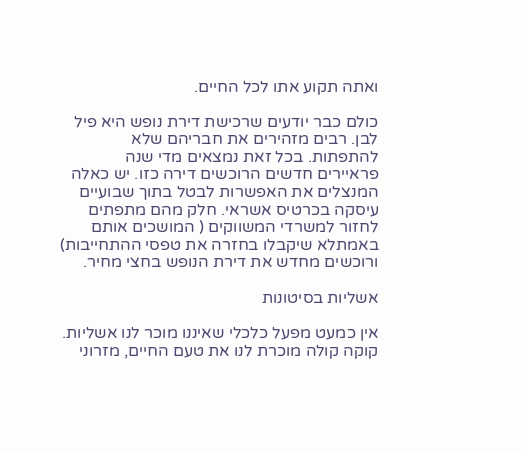ואתה תקוע אתו לכל החיים.

כולם כבר יודעים שרכישת דירת נופש היא פיל לבן. רבים מזהירים את חבריהם שלא להתפתות. בכל זאת נמצאים מדי שנה פראיירים חדשים הרוכשים דירה כזו. יש כאלה המנצלים את האפשרות לבטל בתוך שבועיים עיסקה בכרטיס אשראי. חלק מהם מתפתים לחזור למשרדי המשווקים ( המושכים אותם באמתלא שיקבלו בחזרה את טפסי ההתחייבות) ורוכשים מחדש את דירת הנופש בחצי מחיר.

אשליות בסיטונות

אין כמעט מפעל כלכלי שאיננו מוכר לנו אשליות. קוקה קולה מוכרת לנו את טעם החיים, מזרוני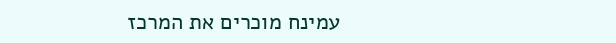עמינח מוכרים את המרכז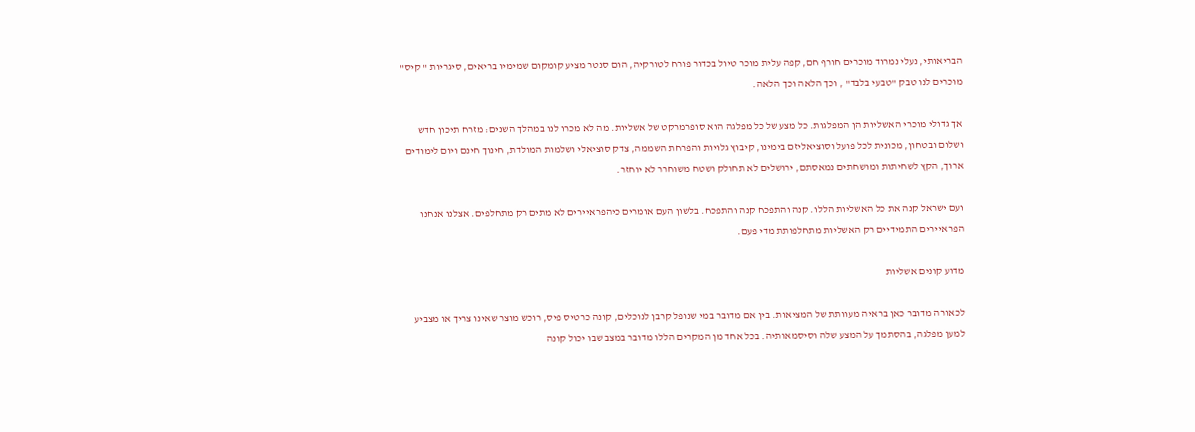הבריאותי, נעלי נמרוד מוכרים חורף חם, קפה עלית מוכר טיול בכדור פורח לטורקיה, הום סנטר מציע קומקום שמימיו בריאים, סיגריות " קיס" מוכרים לנו טבק "טבעי בלבד" , וכך הלאה וכך הלאה.

אך גדולי מוכרי האשליות הן המפלגות. כל מצע של כל מפלגה הוא סופרמרקט של אשליות. מה לא מכרו לנו במהלך השנים: מזרח תיכון חדש ושלום ובטחון, מכונית לכל פועל וסוציאליזם בימינו, קיבוץ גלויות והפרחת השממה, צדק סוציאלי ושלמות המולדת, חינוך חינם ויום לימודים ארוך, הקץ לשחיתות ומושחתים נמאסתם, ירושלים לא תחולק ושטח משוחרר לא יוחזר.

ועם ישראל קנה את כל האשליות הללו. קנה והתפכח קנה והתפכח. בלשון העם אומרים כיהפראיירים לא מתים רק מתחלפים. אצלנו אנחנו הפראיירים התמידיים רק האשליות מתחלפותת מדי פעם.

מדוע קונים אשליות

לכאורה מדובר כאן בראיה מעוותת של המציאות. בין אם מדובר במי שנופל קרבן לנוכלים, קונה כרטיס פיס, רוכש מוצר שאינו צריך או מצביע למען מפלגה, בהסתמך על המצע שלה וסיסמאותיה. בכל אחד מן המקרים הללו מדובר במצב שבו יכול קונה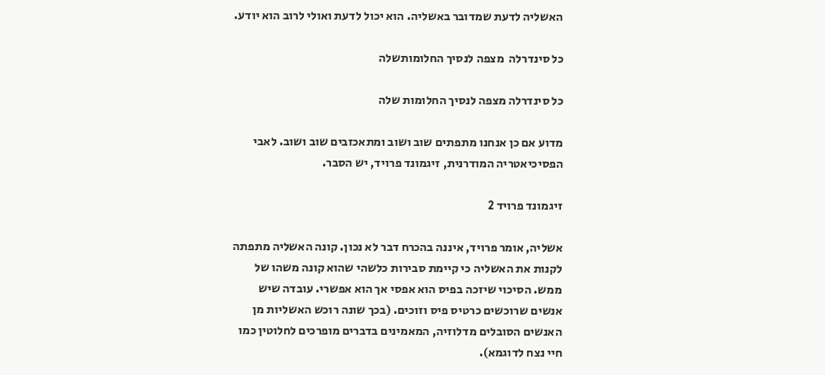האשליה לדעת שמדובר באשליה. הוא יכול לדעת ואולי לרוב הוא יודע.

כל סינדרלה  מצפה לנסיך החלומותשלה

כל סינדרלה מצפה לנסיך החלומות שלה

מדוע אם כן אנחנו מתפתים שוב ושוב ומתאכזבים שוב ושוב. לאבי הפסיכיאטריה המודרנית, זיגמונד פרויד, יש הסבר.

זיגמונד פרויד 2

אשליה, אומר פרויד, איננה בהכרח דבר לא נכון. קונה האשליה מתפתה לקנות את האשליה כי קיימת סבירות כלשהי שהוא קונה משהו של ממש. הסיכוי שיזכה בפיס הוא אפסי אך הוא אפשרי. עובדה שיש אנשים שרוכשים כרטיס פיס וזוכים. (בכך שונה רוכש האשליות מן האנשים הסובלים מדלוזיה, המאמינים בדברים מופרכים לחלוטין כמו חיי נצח לדוגמא).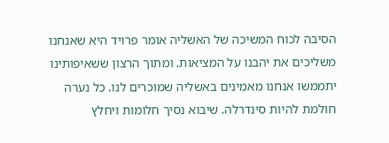הסיבה לכוח המשיכה של האשליה אומר פרויד היא שאנחנו משליכים את יהבנו על המציאות. ומתוך הרצון ששאיפותינו יתממשו אנחנו מאמינים באשליה שמוכרים לנו. כל נערה חולמת להיות סינדרלה. שיבוא נסיך חלומות ויחלץ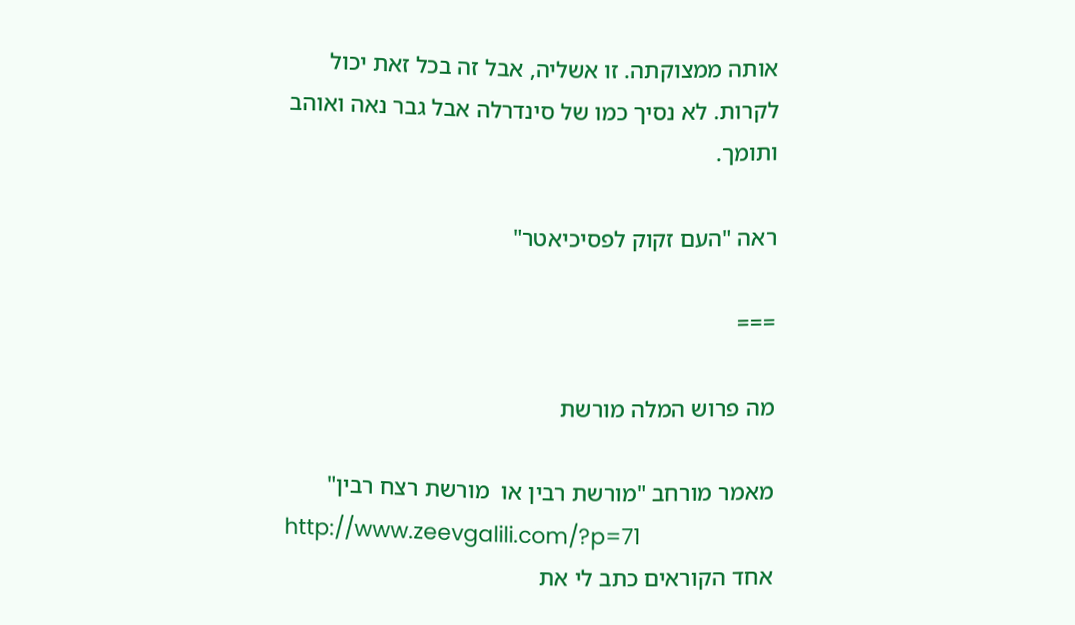אותה ממצוקתה. זו אשליה, אבל זה בכל זאת יכול לקרות. לא נסיך כמו של סינדרלה אבל גבר נאה ואוהב ותומך.

ראה "העם זקוק לפסיכיאטר"

===

מה פרוש המלה מורשת

מאמר מורחב "מורשת רבין או  מורשת רצח רבין"
http://www.zeevgalili.com/?p=71
אחד הקוראים כתב לי את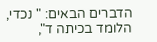הדברים הבאים: " נכדי, הלומד בכיתה ד",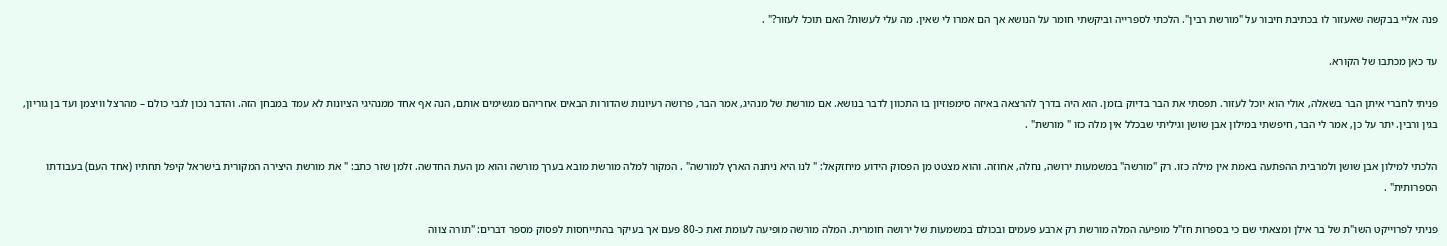פנה אליי בבקשה שאעזור לו בכתיבת חיבור על "מורשת רבין". הלכתי לספרייה וביקשתי חומר על הנושא אך הם אמרו לי שאין. מה עלי לעשות? האם תוכל לעזור?" .

עד כאן מכתבו של הקורא.

פניתי לחברי איתן הבר בשאלה, אולי הוא יוכל לעזור. תפסתי את הבר בדיוק בזמן. הוא היה בדרך להרצאה באיזה סימפוזיון בו התכוון לדבר בנושא. אם מורשת של מנהיג, אמר הבר, פרושה רעיונות שהדורות הבאים אחריהם מגשימים אותם, הנה אף אחד ממנהיגי הציונות לא עמד במבחן הזה. והדבר נכון לגבי כולם – מהרצל וויצמן ועד בן גוריון, בגין ורבין. יתר על כן, אמר לי הבר, חיפשתי במילון אבן שושן וגיליתי שבכלל אין מלה כזו " מורשת" .

הלכתי למילון אבן שושן ולמרבית ההפתעה באמת אין מילה כזו. רק "מורשה" במשמעות ירושה, נחלה, אחוזה. והוא מצטט מן הפסוק הידוע מיחזקאל: " לנו היא ניתנה הארץ למורשה" . המקור למלה מורשת מובא בערך מורשה והוא מן העת החדשה. זלמן שזר כתב: " את מורשת היצירה המקורית בישראל קיפל תחתיו (אחד העם) בעבודתו הספרותית" .

פניתי לפרוייקט השו"ת של בר אילן ומצאתי שם כי בספרות חז"ל מופיעה המלה מורשת רק ארבע פעמים ובכולם במשמעות של ירושה חומרית. המלה מורשה מופיעה לעומת זאת כ-80 פעם אך בעיקר בהתייחסות לפסוק מספר דברים: "תורה צווה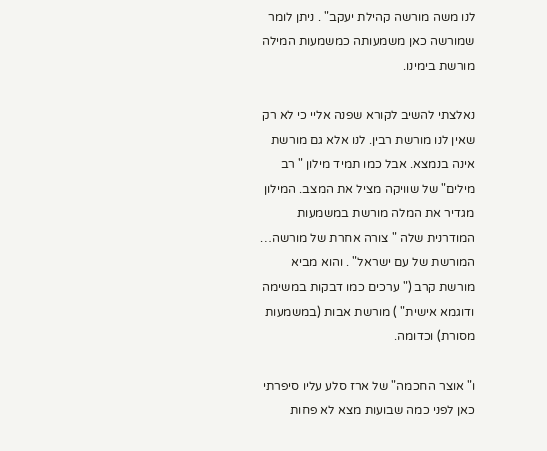לנו משה מורשה קהילת יעקב" . ניתן לומר שמורשה כאן משמעותה כמשמעות המילה מורשת בימינו.

נאלצתי להשיב לקורא שפנה אליי כי לא רק שאין לנו מורשת רבין. לנו אלא גם מורשת אינה בנמצא. אבל כמו תמיד מילון " רב מילים" של שוויקה מציל את המצב. המילון מגדיר את המלה מורשת במשמעות המודרנית שלה " צורה אחרת של מורשה… המורשת של עם ישראל" . והוא מביא מורשת קרב (" ערכים כמו דבקות במשימה ודוגמא אישית" ) מורשת אבות (במשמעות מסורת) וכדומה.

ו" אוצר החכמה" של ארז סלע עליו סיפרתי כאן לפני כמה שבועות מצא לא פחות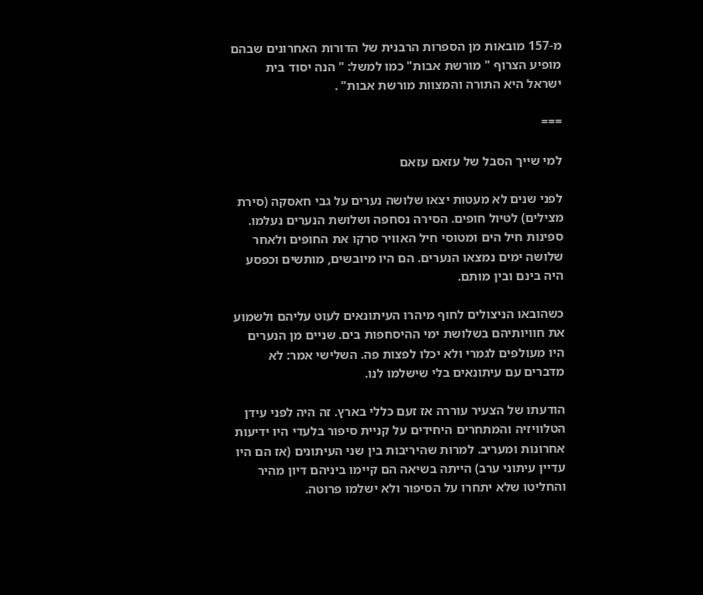מ-157 מובאות מן הספרות הרבנית של הדורות האחרונים שבהם מופיע הצרוף " מורשת אבות" כמו למשל: " הנה יסוד בית ישראל היא התורה והמצוות מורשת אבות" .

===

למי שייך הסבל של עזאם עזאם

לפני שנים לא מעטות יצאו שלושה נערים על גבי חאסקה (סירת מצילים) לטיול חופים. הסירה נסחפה ושלושת הנערים נעלמו. ספינות חיל הים ומטוסי חיל האוויר סרקו את החופים ולאחר שלושה ימים נמצאו הנערים. הם היו מיובשים, מותשים וכפסע היה בינם ובין מותם.

כשהובאו הניצולים לחוף מיהרו העיתונאים לעוט עליהם ולשמוע את חוויותיהם בשלושת ימי ההיסחפות בים. שניים מן הנערים היו מעולפים לגמרי ולא יכלו לפצות פה. השלישי אמר: לא מדברים עם עיתונאים בלי שישלמו לנו.

הודעתו של הצעיר עוררה אז זעם כללי בארץ. זה היה לפני עידן הטלוויזיה והמתחרים היחידים על קניית סיפור בלעדי היו ידיעות אחרונות ומעריב. למרות שהיריבות בין שני העיתונים (אז הם היו עדיין עיתוני ערב) הייתה בשיאה הם קיימו ביניהם דיון מהיר והחליטו שלא יתחרו על הסיפור ולא ישלמו פרוטה.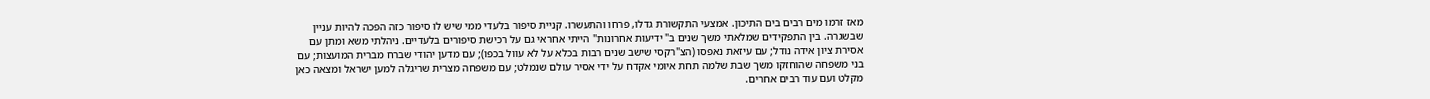מאז זרמו מים רבים בים התיכון. אמצעי התקשורת גדלו, פרחו והתעשרו. קניית סיפור בלעדי ממי שיש לו סיפור כזה הפכה להיות עניין שבשגרה. בין התפקידים שמלאתי משך שנים ב" ידיעות אחרונות" הייתי אחראי גם על רכישת סיפורים בלעדיים. ניהלתי משא ומתן עם אסירת ציון אידה נודל; עם עיזאת נאפסו (הצ"רקסי שישב שנים רבות בכלא על לא עוול בכפו); עם מדען יהודי שברח מברית המועצות; עם בני משפחה שהוחזקו משך שבת שלמה תחת איומי אקדח על ידי אסיר עולם שנמלט; עם משפחה מצרית שריגלה למען ישראל ומצאה כאן מקלט ועם עוד רבים אחרים.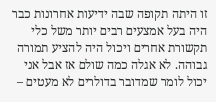זו היתה תקופה שבה ידיעות אחרונות כבר היה בעל אמצעים רבים יותר משל כלי תקשורת אחרים ויכול היה להציע תמורה גבוהה. לא אגלה כמה שולם אז אבל אני יכול לומר שמדובר בדולרים לא מעטים –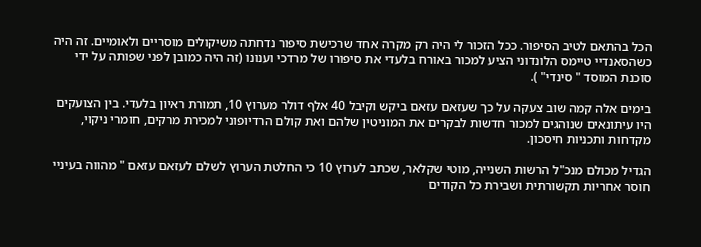הכל בהתאם לטיב הסיפור. ככל הזכור לי היה רק מקרה אחד שרכישת סיפור נדחתה משיקולים מוסריים ולאומיים. זה היה כשהסאנדיי טיימס הלונדוני הציע למכור באורח בלעדי את סיפורו של מרדכי וענונו (זה היה כמובן לפני שפותה על ידי סוכנת המוסד " סינדי" ).

בימים אלה קמה שוב צעקה על כך שעזאם עזאם ביקש וקיבל 40 אלף דולר מערוץ 10, תמורת ראיון בלעדי. בין הצועקים היו עיתונאים שנוהגים למכור חדשות לבקרים את המוניטין שלהם ואת קולם הרדיופוני למכירת מרקים, חומרי ניקוי, מקדחות ותכניות חיסכון.

הגדיל מכולם מנכ"ל הרשות השנייה, מוטי שקלאר, שכתב לערוץ 10 כי החלטת הערוץ לשלם לעזאם עזאם " מהווה בעיניי חוסר אחריות תקשורתית ושבירת כל הקודים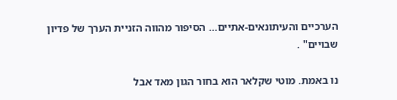הערכיים והעיתונאים-אתיים… הסיפור מהווה הזניית הערך של פדיון שבויים" .

נו באמת. מוטי שקלאר הוא בחור הגון מאד אבל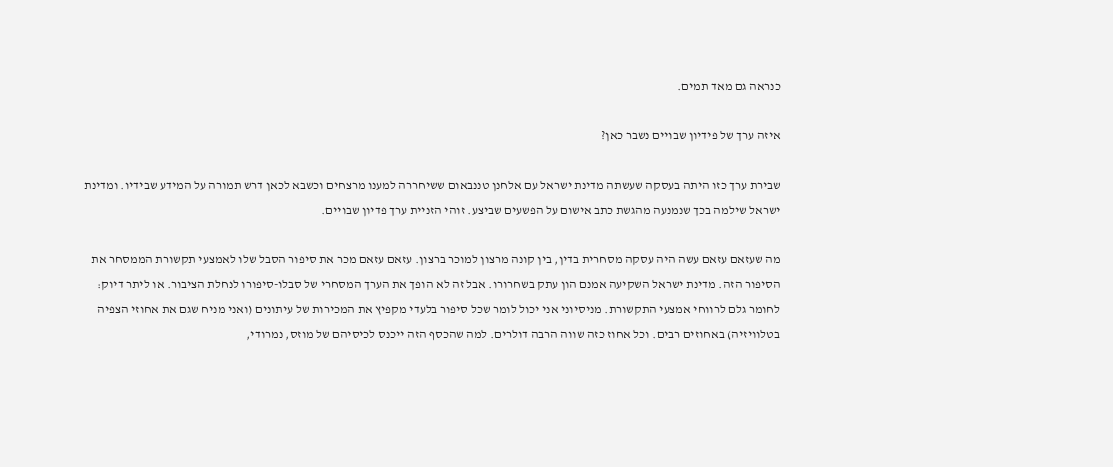כנראה גם מאד תמים.

איזה ערך של פידיון שבויים נשבר כאן?

שבירת ערך כזו היתה בעסקה שעשתה מדינת ישראל עם אלחנן טננבאום ששיחררה למענו מרצחים וכשבא לכאן דרש תמורה על המידע שבידיו. ומדינת ישראל שילמה בכך שנמנעה מהגשת כתב אישום על הפשעים שביצע. זוהי הזניית ערך פדיון שבויים.

מה שעזאם עזאם עשה היה עסקה מסחרית בדין, בין קונה מרצון למוכר ברצון. עזאם עזאם מכר את סיפור הסבל שלו לאמצעי תקשורת הממסחר את הסיפור הזה. מדינת ישראל השקיעה אמנם הון עתק בשחרורו. אבל זה לא הופך את הערך המסחרי של סבלו-סיפורו לנחלת הציבור. או ליתר דיוק: לחומר גלם לרווחי אמצעי התקשורת. מניסיוני אני יכול לומר שכל סיפור בלעדי מקפיץ את המכירות של עיתונים (ואני מניח שגם את אחוזי הצפיה בטלוויזיה) באחוזים רבים. וכל אחוז כזה שווה הרבה דולרים. למה שהכסף הזה ייכנס לכיסיהם של מוזס, נמרודי,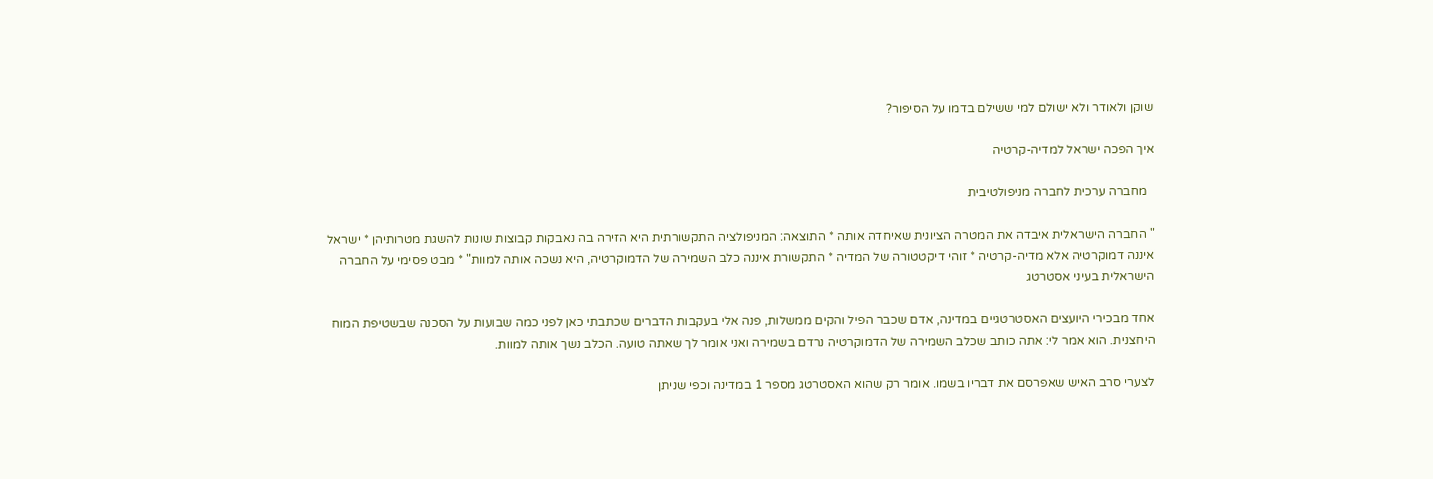שוקן ולאודר ולא ישולם למי ששילם בדמו על הסיפור?

איך הפכה ישראל למדיה-קרטיה

  מחברה ערכית לחברה מניפולטיבית

" החברה הישראלית איבדה את המטרה הציונית שאיחדה אותה * התוצאה: המניפולציה התקשורתית היא הזירה בה נאבקות קבוצות שונות להשגת מטרותיהן * ישראל איננה דמוקרטיה אלא מדיה-קרטיה * זוהי דיקטטורה של המדיה * התקשורת איננה כלב השמירה של הדמוקרטיה, היא נשכה אותה למוות" * מבט פסימי על החברה הישראלית בעיני אסטרטג

אחד מבכירי היועצים האסטרטגיים במדינה, אדם שכבר הפיל והקים ממשלות, פנה אלי בעקבות הדברים שכתבתי כאן לפני כמה שבועות על הסכנה שבשטיפת המוח היחצנית. הוא אמר לי: אתה כותב שכלב השמירה של הדמוקרטיה נרדם בשמירה ואני אומר לך שאתה טועה. הכלב נשך אותה למוות.

לצערי סרב האיש שאפרסם את דבריו בשמו. אומר רק שהוא האסטרטג מספר 1 במדינה וכפי שניתן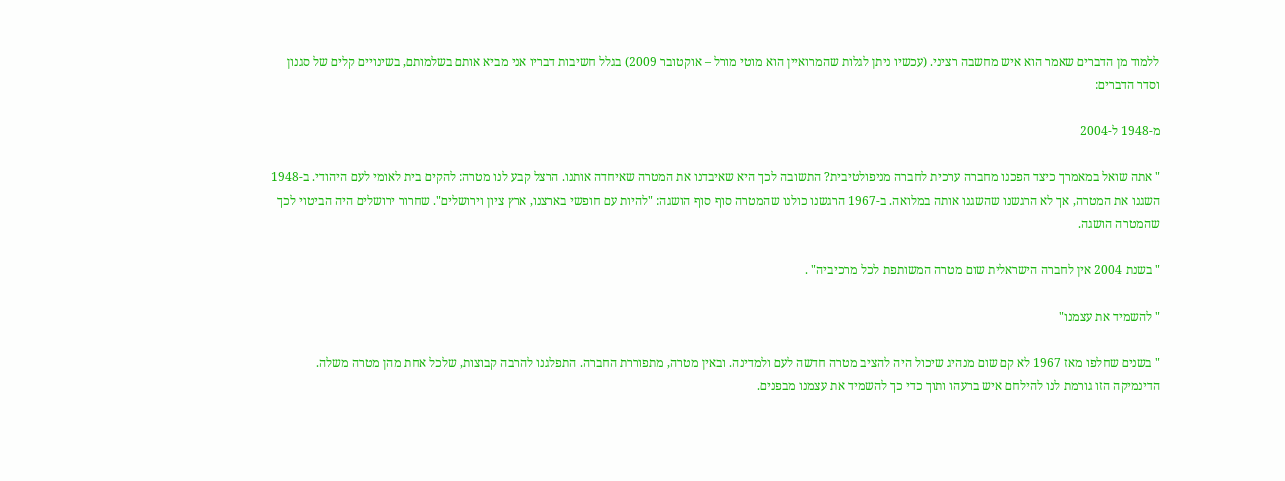ללמוד מן הדברים שאמר הוא איש מחשבה רציני. (עכשיו ניתן לגלות שהמרואיין הוא מוטי מורל – אוקטובר 2009) בגלל חשיבות דבריו אני מביא אותם בשלמותם, בשינויים קלים של סגנון וסדר הדברים:

מ-1948 ל-2004

" אתה שואל במאמרך כיצד הפכנו מחברה ערכית לחברה מניפולטיבית? התשובה לכך היא שאיבדנו את המטרה שאיחדה אותנו. הרצל קבע לנו מטרה: להקים בית לאומי לעם היהודי. ב-1948 השגנו את המטרה, אך לא הרגשנו שהשגנו אותה במלואה. ב-1967 הרגשנו כולנו שהמטרה סוף סוף הושגה: "להיות עם חופשי בארצנו, ארץ ציון וירושלים". שחרור ירושלים היה הביטוי לכך שהמטרה הושגה.

" בשנת 2004 אין לחברה הישראלית שום מטרה המשותפת לכל מרכיביה" .

" להשמיד את עצמנו"

" בשנים שחלפו מאז 1967 לא קם שום מנהיג שיכול היה להציב מטרה חדשה לעם ולמדינה. ובאין מטרה, מתפוררת החברה. התפלגנו להרבה קבוצות, שלכל אחת מהן מטרה משלה. הדינמיקה הזו גורמת לנו להילחם איש ברעהו ותוך כדי כך להשמיד את עצמנו מבפנים.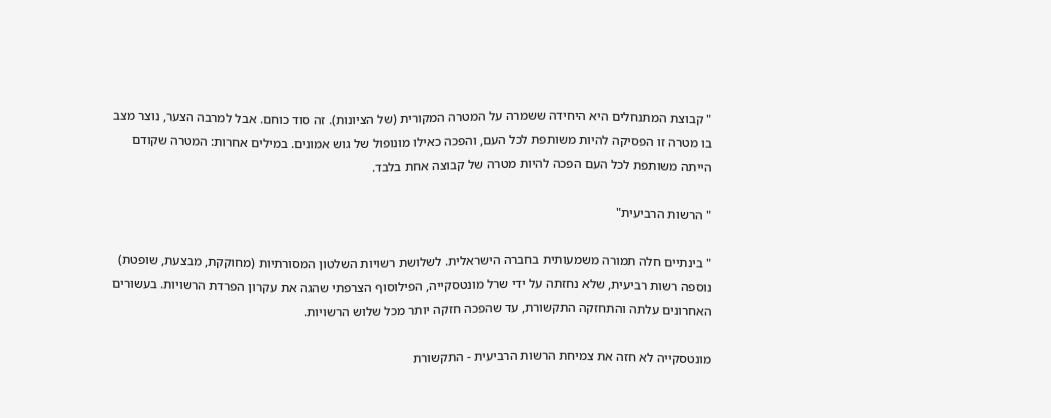" קבוצת המתנחלים היא היחידה ששמרה על המטרה המקורית (של הציונות). זה סוד כוחם. אבל למרבה הצער, נוצר מצב בו מטרה זו הפסיקה להיות משותפת לכל העם, והפכה כאילו מונופול של גוש אמונים. במילים אחרות: המטרה שקודם הייתה משותפת לכל העם הפכה להיות מטרה של קבוצה אחת בלבד.

" הרשות הרביעית"

" בינתיים חלה תמורה משמעותית בחברה הישראלית. לשלושת רשויות השלטון המסורתיות (מחוקקת, מבצעת, שופטת) נוספה רשות רביעית, שלא נחזתה על ידי שרל מונטסקייה, הפילוסוף הצרפתי שהגה את עקרון הפרדת הרשויות. בעשורים האחרונים עלתה והתחזקה התקשורת, עד שהפכה חזקה יותר מכל שלוש הרשויות.

מונטסקייה לא חזה את צמיחת הרשות הרביעית - התקשורת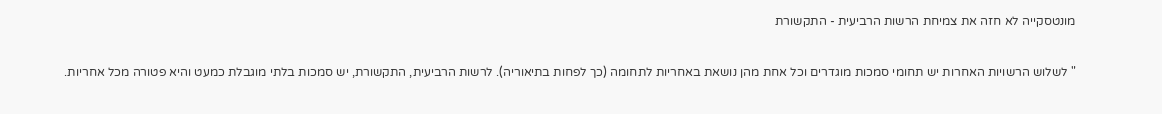מונטסקייה לא חזה את צמיחת הרשות הרביעית - התקשורת

" לשלוש הרשויות האחרות יש תחומי סמכות מוגדרים וכל אחת מהן נושאת באחריות לתחומה (כך לפחות בתיאוריה). לרשות הרביעית, התקשורת, יש סמכות בלתי מוגבלת כמעט והיא פטורה מכל אחריות.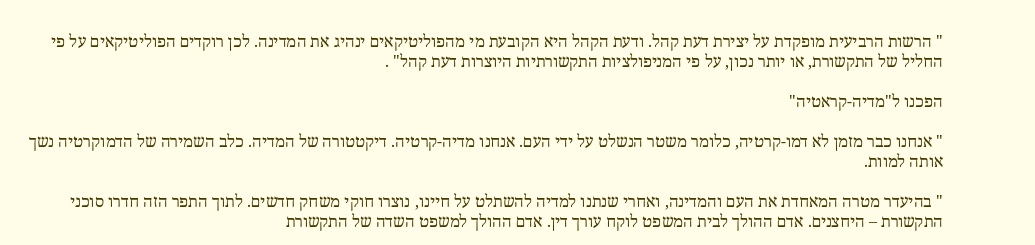" הרשות הרביעית מופקדת על יצירת דעת קהל. ודעת הקהל היא הקובעת מי מהפוליטיקאים ינהיג את המדינה. לכן רוקדים הפוליטיקאים על פי החליל של התקשורת, או יותר נכון, על פי המניפולציות התקשורתיות היוצרות דעת קהל" .

הפכנו ל"מדיה-קראטיה"

" אנחנו כבר מזמן לא דמו-קרטיה, כלומר משטר הנשלט על ידי העם. אנחנו מדיה-קרטיה. דיקטטורה של המדיה. כלב השמירה של הדמוקרטיה נשך אותה למוות.

" בהיעדר מטרה המאחדת את העם והמדינה, ואחרי שנתנו למדיה להשתלט על חיינו, נוצרו חוקי משחק חדשים. לתוך התפר הזה חדרו סוכני התקשורת – היחצנים. אדם ההולך לבית המשפט לוקח עורך דין. אדם ההולך למשפט השדה של התקשורת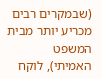(שבמקרים רבים מכריע יותר מבית המשפט האמיתי), לוקח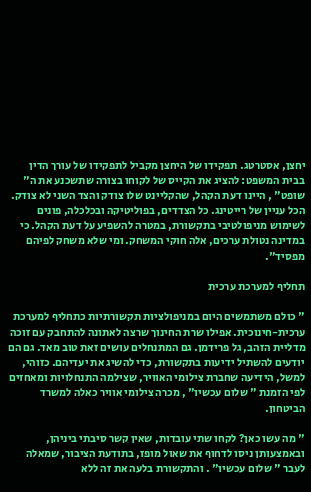יחצן, אסטרטג. תפקידו של היחצן מקביל לתפקידו של עורך הדין בבית המשפט: להציג את הקייס של לקוחו בצורה שתשכנע את ה" שופט" , היינו דעת הקהל, שהקליינט שלו צודק והצד השני לא צודק. הכל עניין של רייטינג. כל הצדדים, בפוליטיקה ובכלכלה, פונים לשימוש מניפולטיבי בתקשורת, במטרה להשפיע על דעת הקהל. כי במדינה נטולת ערכים, אלה חוקי המשחק. ומי שלא משחק לפיהם מפסיד".

תחליף למערכת ערכית

" כולם משתמשים היום במניפולציות תקשורתיות כתחליף למערכת ערכית-חינוכית. אפילו שרת החינוך שרצה לאתונה להתחבק עם זוכה מדליית הזהב, גל פרידמן. גם המתנחלים עושים זאת טוב מאד. גם הם יודעים להשתיל ידיעות בתקשורת, כדי להשיג את יעדיהם. כזוהי, למשל, הידיעה שחברת צילומי האוויר, שצילמה התנחלויות ומאחזים לפי הזמנת " שלום עכשיו" , מכרה צילומי אוויר כאלה למשרד הביטחון.

" מה עשו כאן? לקחו שתי עובדות, שאין קשר סיבתי ביניהן, ובאמצעותן ניסו לדחוף את שאול מופז, בתודעת הציבור, שמאלה לעבר " שלום עכשיו" . והתקשורת בלעה את זה ללא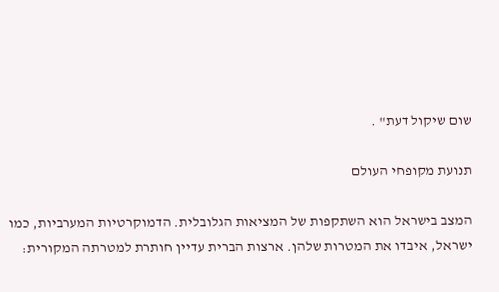שום שיקול דעת" .

תנועת מקופחי העולם

המצב בישראל הוא השתקפות של המציאות הגלובלית. הדמוקרטיות המערביות, כמו ישראל, איבדו את המטרות שלהן. ארצות הברית עדיין חותרת למטרתה המקורית: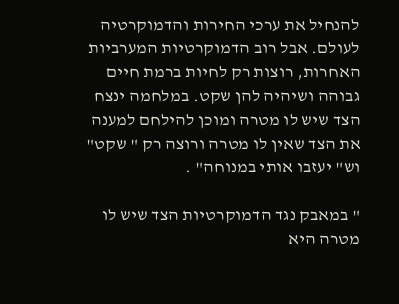להנחיל את ערכי החירות והדמוקרטיה לעולם. אבל רוב הדמוקרטיות המערביות האחרות, רוצות רק לחיות ברמת חיים גבוהה ושיהיה להן שקט. במלחמה ינצח הצד שיש לו מטרה ומוכן להילחם למענה את הצד שאין לו מטרה ורוצה רק " שקט" וש" יעזבו אותי במנוחה" .

" במאבק נגד הדמוקרטיות הצד שיש לו מטרה היא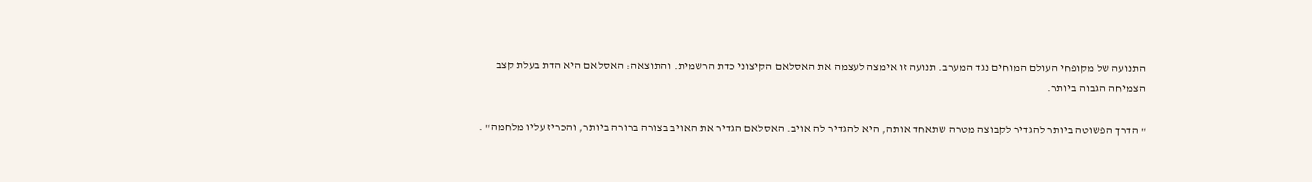התנועה של מקופחי העולם המוחים נגד המערב. תנועה זו אימצה לעצמה את האסלאם הקיצוני כדת הרשמית. והתוצאה: האסלאם היא הדת בעלת קצב הצמיחה הגבוה ביותר.

" הדרך הפשוטה ביותר להגדיר לקבוצה מטרה שתאחד אותה, היא להגדיר לה אויב. האסלאם הגדיר את האויב בצורה ברורה ביותר, והכריז עליו מלחמה" .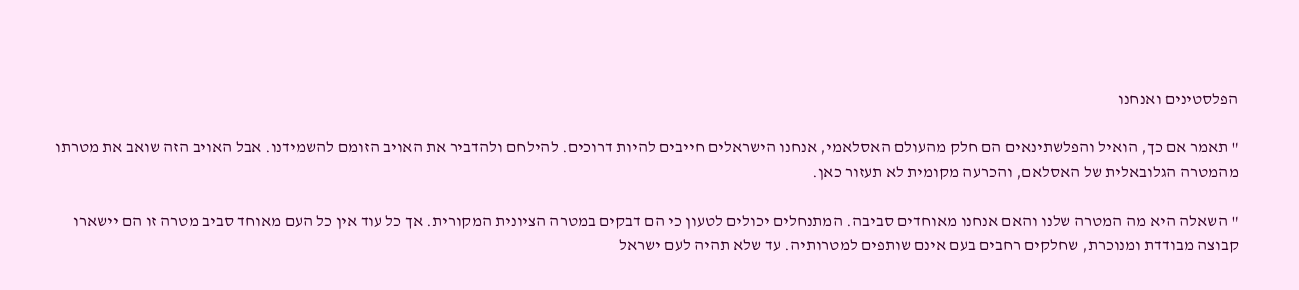הפלסטינים ואנחנו

" תאמר אם כך, הואיל והפלשתינאים הם חלק מהעולם האסלאמי, אנחנו הישראלים חייבים להיות דרוכים. להילחם ולהדביר את האויב הזומם להשמידנו. אבל האויב הזה שואב את מטרתו מהמטרה הגלובאלית של האסלאם, והכרעה מקומית לא תעזור כאן.

" השאלה היא מה המטרה שלנו והאם אנחנו מאוחדים סביבה. המתנחלים יכולים לטעון כי הם דבקים במטרה הציונית המקורית. אך כל עוד אין כל העם מאוחד סביב מטרה זו הם יישארו קבוצה מבודדת ומנוכרת, שחלקים רחבים בעם אינם שותפים למטרותיה. עד שלא תהיה לעם ישראל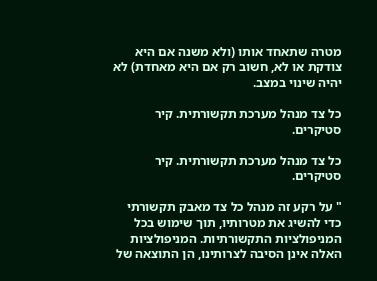מטרה שתאחד אותו (ולא משנה אם היא צודקת או לא, חשוב רק אם היא מאחדת) לא יהיה שינוי במצב.

כל צד מנהל מערכת תקשורתית. קיר סטיקרים.

כל צד מנהל מערכת תקשורתית. קיר סטיקרים.

" על רקע זה מנהל כל צד מאבק תקשורתי כדי להשיג את מטרותיו, תוך שימוש בכל המניפולציות התקשורתיות. המניפולציות האלה אינן הסיבה לצרותינו, הן התוצאה של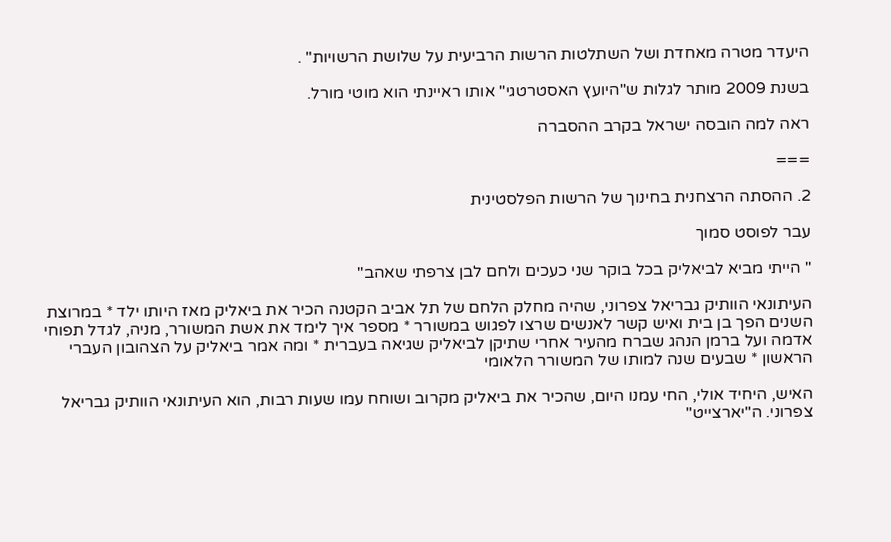היעדר מטרה מאחדת ושל השתלטות הרשות הרביעית על שלושת הרשויות" .

בשנת 2009 מותר לגלות ש"היועץ האסטרטגי" אותו ראיינתי הוא מוטי מורל.

ראה למה הובסה ישראל בקרב ההסברה

===

2. ההסתה הרצחנית בחינוך של הרשות הפלסטינית

עבר לפוסט סמוך

" הייתי מביא לביאליק בכל בוקר שני כעכים ולחם לבן צרפתי שאהב"

העיתונאי הוותיק גבריאל צפרוני, שהיה מחלק הלחם של תל אביב הקטנה הכיר את ביאליק מאז היותו ילד * במרוצת השנים הפך בן בית ואיש קשר לאנשים שרצו לפגוש במשורר * מספר איך לימד את אשת המשורר, מניה, לגדל תפוחי אדמה ועל ברמן הנהג שברח מהעיר אחרי שתיקן לביאליק שגיאה בעברית * ומה אמר ביאליק על הצהובון העברי הראשון * שבעים שנה למותו של המשורר הלאומי

האיש, היחיד אולי, החי עמנו היום, שהכיר את ביאליק מקרוב ושוחח עמו שעות רבות, הוא העיתונאי הוותיק גבריאל צפרוני. ה"יארצייט"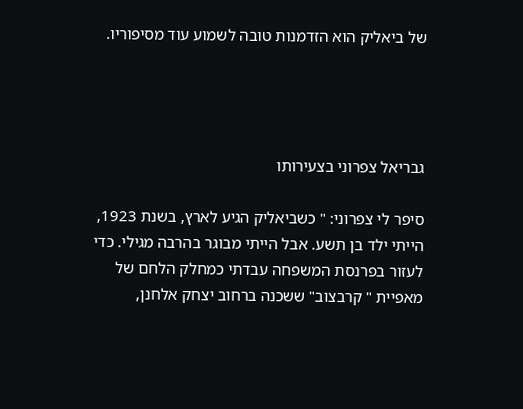של ביאליק הוא הזדמנות טובה לשמוע עוד מסיפוריו.




גבריאל צפרוני בצעירותו

סיפר לי צפרוני: " כשביאליק הגיע לארץ, בשנת 1923, הייתי ילד בן תשע. אבל הייתי מבוגר בהרבה מגילי. כדי לעזור בפרנסת המשפחה עבדתי כמחלק הלחם של מאפיית " קרבצוב" ששכנה ברחוב יצחק אלחנן,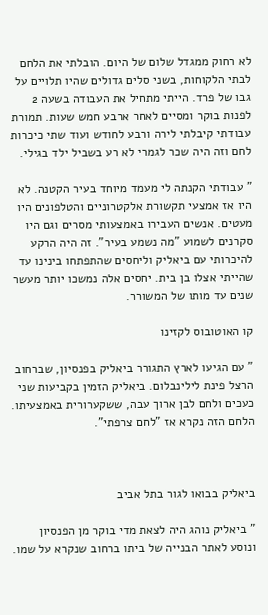לא רחוק ממגדל שלום של היום. הובלתי את הלחם לבתי הלקוחות, בשני סלים גדולים שהיו תלויים על גבו של פרד. הייתי מתחיל את העבודה בשעה 2 לפנות בוקר ומסיים לאחר ארבע חמש שעות. תמורת עבודתי קיבלתי לירה ורבע לחודש ועוד שתי כיכרות לחם וזה היה שכר לגמרי לא רע בשביל ילד בגילי.

" עבודתי הקנתה לי מעמד מיוחד בעיר הקטנה. לא היו אז אמצעי תקשורת אלקטרוניים והטלפונים היו מעטים. אנשים העבירו באמצעותי מסרים וגם היו סקרנים לשמוע "מה נשמע בעיר". זה היה הרקע להיכרותי עם ביאליק וליחסים שהתפתחו בינינו עד שהייתי אצלו בן בית. יחסים אלה נמשכו יותר מעשר שנים עד מותו של המשורר.

קו האוטובוס לקזינו

" עם הגיעו לארץ התגורר ביאליק בפנסיון, שברחוב הרצל פינת לילינבלום. ביאליק הזמין בקביעות שני כעכים ולחם לבן ארוך עבה, ששקערורית באמצעיתו. הלחם הזה נקרא אז "לחם צרפתי".



ביאליק בבואו לגור בתל אביב

" ביאליק נוהג היה לצאת מדי בוקר מן הפנסיון ונוסע לאתר הבנייה של ביתו ברחוב שנקרא על שמו.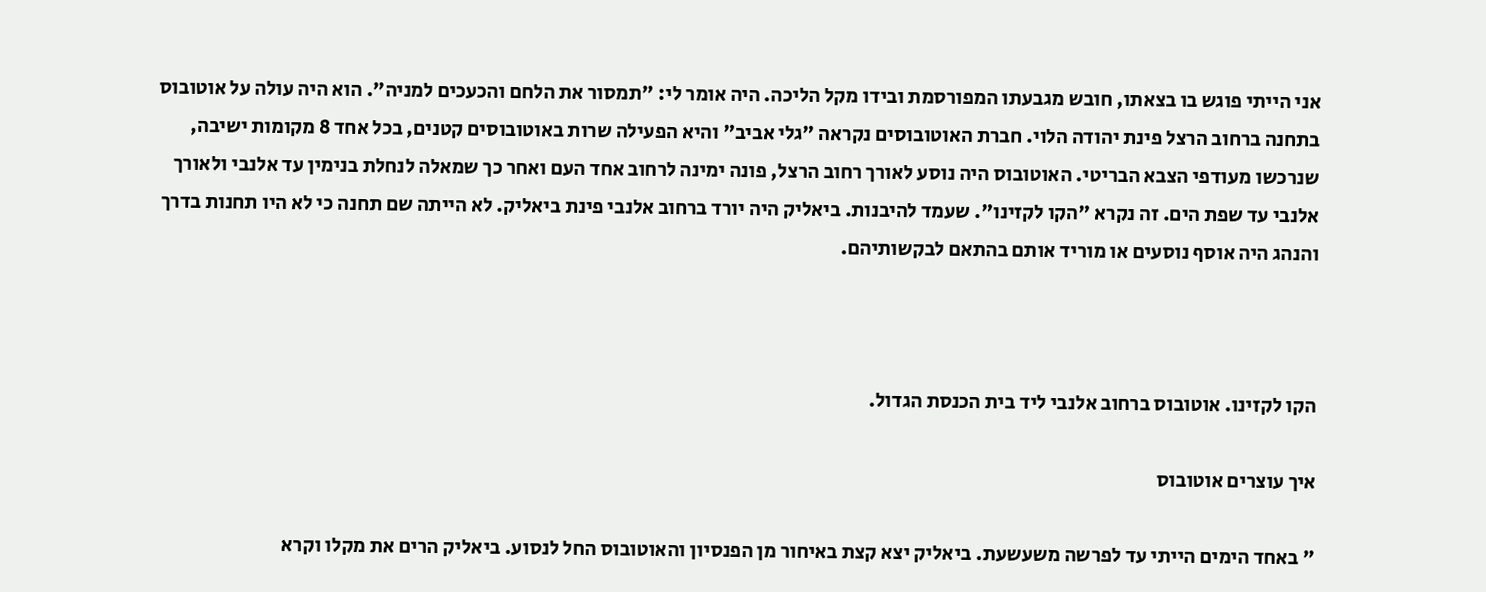אני הייתי פוגש בו בצאתו, חובש מגבעתו המפורסמת ובידו מקל הליכה. היה אומר לי: "תמסור את הלחם והכעכים למניה". הוא היה עולה על אוטובוס בתחנה ברחוב הרצל פינת יהודה הלוי. חברת האוטובוסים נקראה "גלי אביב" והיא הפעילה שרות באוטובוסים קטנים, בכל אחד 8 מקומות ישיבה, שנרכשו מעודפי הצבא הבריטי. האוטובוס היה נוסע לאורך רחוב הרצל, פונה ימינה לרחוב אחד העם ואחר כך שמאלה לנחלת בנימין עד אלנבי ולאורך אלנבי עד שפת הים. זה נקרא "הקו לקזינו". שעמד להיבנות. ביאליק היה יורד ברחוב אלנבי פינת ביאליק. לא הייתה שם תחנה כי לא היו תחנות בדרך והנהג היה אוסף נוסעים או מוריד אותם בהתאם לבקשותיהם.



הקו לקזינו. אוטובוס ברחוב אלנבי ליד בית הכנסת הגדול.

איך עוצרים אוטובוס

" באחד הימים הייתי עד לפרשה משעשעת. ביאליק יצא קצת באיחור מן הפנסיון והאוטובוס החל לנסוע. ביאליק הרים את מקלו וקרא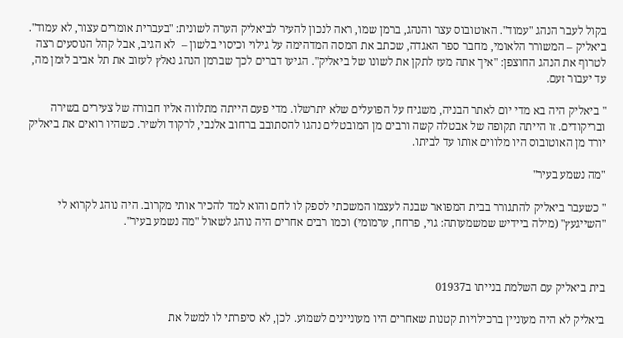בקול לעבר הנהג "עמוד". האוטובוס עצר והנהג, ברמן שמו, ראה לנכון להעיר לביאליק הערה לשונית: "בעברית אומרים עצור, לא עמוד". ביאליק – המשורר הלאומי, מחבר ספר האגדה, שכתב את המסה המדהימה על גילוי וכיסוי בלשון –  לא הגיב, אבל קהל הנוסעים רצה לטרוף את הנהג החוצפן: "איך אתה מעז לתקן את לשונו של ביאליק". הגיעו דברים לכך שברמן הנהג נאלץ לעזוב את תל אביב לזמן מה, עד יעבור זעם.

" ביאליק היה בא מדי יום לאתר הבניה, משגיח על הפועלים שלא יתרשלו. מדי פעם הייתה מתלווה אליו חבורה של צעירים בשירה ובריקודים. זו הייתה תקופה של אבטלה קשה ורבים מן המובטלים נהגו להסתובב ברחוב אלנבי, לרקוד ולשיר. כשהיו רואים את ביאליק יורד מן האוטובוס היו מלווים אותו עד לביתו.

"מה נשמע בעיר"

" כשעבר ביאליק להתגורר בבית המפואר שבנה לעצמו המשכתי לספק לו לחם והוא למד להכיר אותי מקרוב. היה נוהג לקרוא לי "השייגעץ" (מילה ביידיש שמשמעותה: גוי, פרחח, ערמומי) וכמו רבים אחרים היה נוהג לשאול "מה נשמע בעיר".



בית ביאליק עם השלמת בנייתו ב01937

ביאליק לא היה מעוניין ברכילויות קטנות שאחרים היו מעוניינים לשמוע. לכן, לא סיפרתי לו למשל את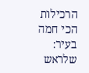הרכילות הכי חמה בעיר: שלראש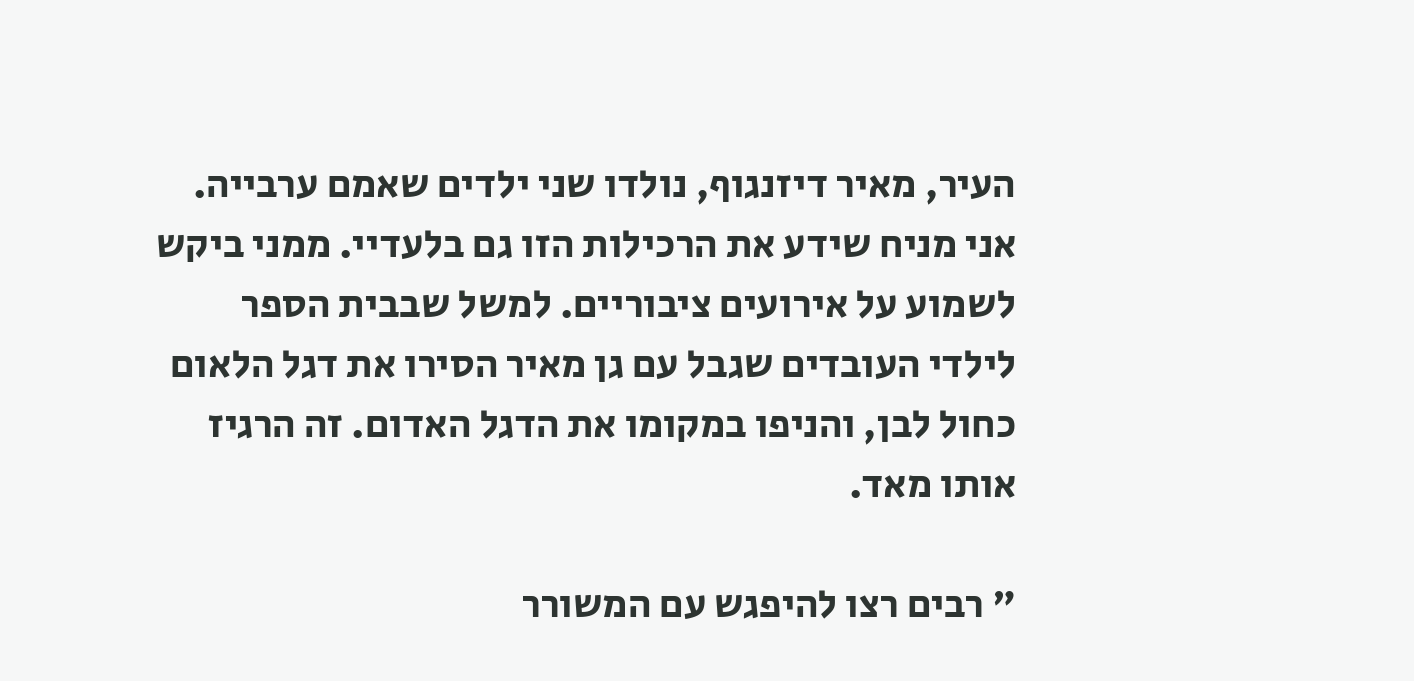העיר, מאיר דיזנגוף, נולדו שני ילדים שאמם ערבייה. אני מניח שידע את הרכילות הזו גם בלעדיי. ממני ביקש לשמוע על אירועים ציבוריים. למשל שבבית הספר לילדי העובדים שגבל עם גן מאיר הסירו את דגל הלאום כחול לבן, והניפו במקומו את הדגל האדום. זה הרגיז אותו מאד.

" רבים רצו להיפגש עם המשורר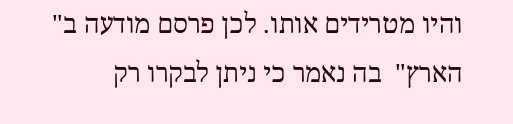והיו מטרידים אותו. לכן פרסם מודעה ב" הארץ"  בה נאמר כי ניתן לבקרו רק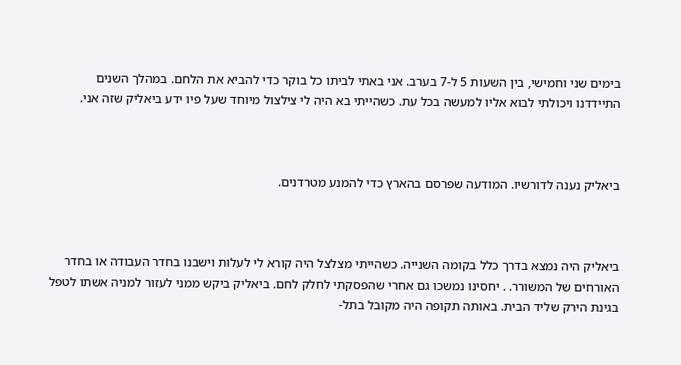בימים שני וחמישי, בין השעות 5 ל-7 בערב. אני באתי לביתו כל בוקר כדי להביא את הלחם. במהלך השנים התיידדנו ויכולתי לבוא אליו למעשה בכל עת. כשהייתי בא היה לי צילצול מיוחד שעל פיו ידע ביאליק שזה אני.



ביאליק נענה לדורשיו. המודעה שפרסם בהארץ כדי להמנע מטרדנים.



ביאליק היה נמצא בדרך כלל בקומה השנייה. כשהייתי מצלצל היה קורא לי לעלות וישבנו בחדר העבודה או בחדר האורחים של המשורר. . יחסינו נמשכו גם אחרי שהפסקתי לחלק לחם. ביאליק ביקש ממני לעזור למניה אשתו לטפל בגינת הירק שליד הבית. באותה תקופה היה מקובל בתל-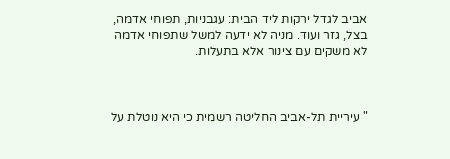אביב לגדל ירקות ליד הבית: עגבניות, תפוחי אדמה, בצל, גזר ועוד. מניה לא ידעה למשל שתפוחי אדמה לא משקים עם צינור אלא בתעלות.



" עיריית תל-אביב החליטה רשמית כי היא נוטלת על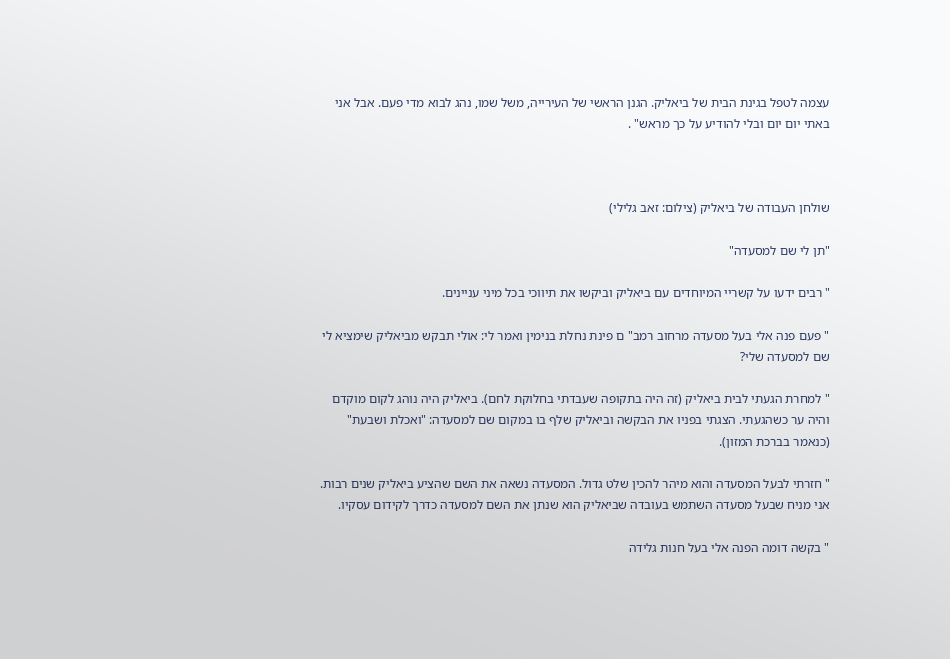עצמה לטפל בגינת הבית של ביאליק. הגנן הראשי של העירייה, משל שמו, נהג לבוא מדי פעם. אבל אני באתי יום יום ובלי להודיע על כך מראש" .



שולחן העבודה של ביאליק (צילום: זאב גלילי)

"תן לי שם למסעדה"

" רבים ידעו על קשריי המיוחדים עם ביאליק וביקשו את תיווכי בכל מיני עניינים.

" פעם פנה אלי בעל מסעדה מרחוב רמב" ם פינת נחלת בנימין ואמר לי: אולי תבקש מביאליק שימציא לי שם למסעדה שלי?

" למחרת הגעתי לבית ביאליק (זה היה בתקופה שעבדתי בחלוקת לחם). ביאליק היה נוהג לקום מוקדם והיה ער כשהגעתי. הצגתי בפניו את הבקשה וביאליק שלף בו במקום שם למסעדה: "ואכלת ושבעת" (כנאמר בברכת המזון).

" חזרתי לבעל המסעדה והוא מיהר להכין שלט גדול. המסעדה נשאה את השם שהציע ביאליק שנים רבות. אני מניח שבעל מסעדה השתמש בעובדה שביאליק הוא שנתן את השם למסעדה כדרך לקידום עסקיו.

" בקשה דומה הפנה אלי בעל חנות גלידה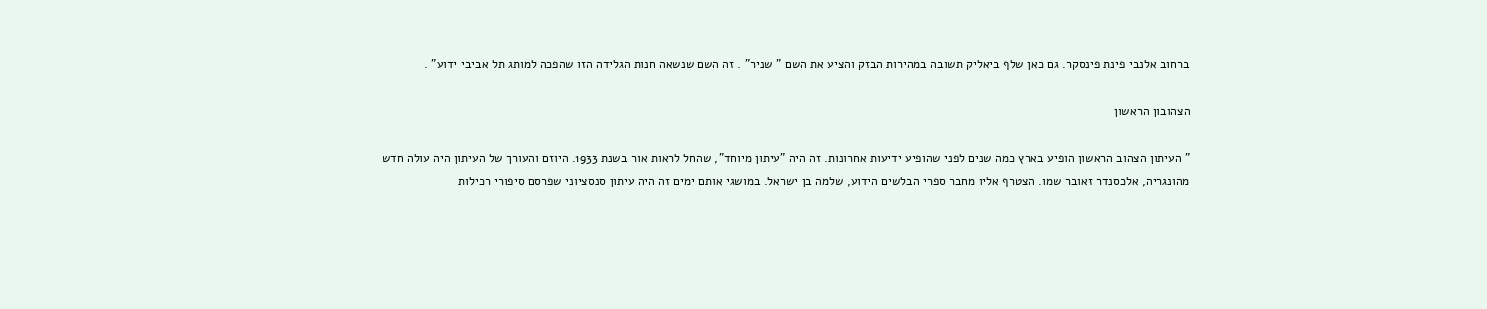ברחוב אלנבי פינת פינסקר. גם כאן שלף ביאליק תשובה במהירות הבזק והציע את השם " שניר" . זה השם שנשאה חנות הגלידה הזו שהפכה למותג תל אביבי ידוע" .

הצהובון הראשון

" העיתון הצהוב הראשון הופיע בארץ כמה שנים לפני שהופיע ידיעות אחרונות. זה היה "עיתון מיוחד", שהחל לראות אור בשנת 1933. היוזם והעורך של העיתון היה עולה חדש מהונגריה, אלכסנדר זאובר שמו. הצטרף אליו מחבר ספרי הבלשים הידוע, שלמה בן ישראל. במושגי אותם ימים זה היה עיתון סנסציוני שפרסם סיפורי רכילות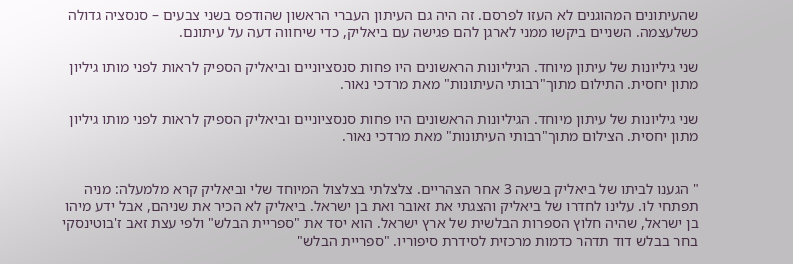שהעיתונים המהוגנים לא העזו לפרסם. זה היה גם העיתון העברי הראשון שהודפס בשני צבעים – סנסציה גדולה כשלעצמה. השניים ביקשו ממני לארגן להם פגישה עם ביאליק, כדי שיחווה דעה על עיתונם.

שני גיליונות של עיתון מיוחד. הגיליונות הראשונים היו פחות סנסציוניים וביאליק הספיק לראות לפני מותו גיליון מתון יחסית. התילום מתוך"רבותי העיתונות" מאת מרדכי נאור.

שני גיליונות של עיתון מיוחד. הגיליונות הראשונים היו פחות סנסציוניים וביאליק הספיק לראות לפני מותו גיליון מתון יחסית. הצילום מתוך"רבותי העיתונות" מאת מרדכי נאור.


" הגענו לביתו של ביאליק בשעה 3 אחר הצהריים. צלצלתי בצלצול המיוחד שלי וביאליק קרא מלמעלה: מניה תפתחי לו. עלינו לחדרו של ביאליק והצגתי את זאובר ואת בן ישראל. ביאליק לא הכיר את שניהם, אבל ידע מיהו בן ישראל, שהיה חלוץ הספרות הבלשית של ארץ ישראל. הוא יסד את "ספריית הבלש" ולפי עצת זאב ז'בוטינסקי בחר בבלש דוד תדהר כדמות מרכזית לסידרת סיפוריו. "ספריית הבלש"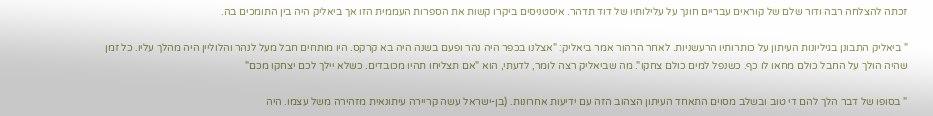זכתה להצלחה רבה ודור שלם של קוראים עבריים חונך על עלילותיו של דוד תדהר. איסטניסים ביקרו קשות את הספרות העממית הזו אך ביאליק היה בין התומכים בה.

" ביאליק התבונן בגיליונות העיתון על כותרותיו הרעשניות. לאחר הרהור אמר ביאליק: "אצלנו בכפר היה נהר ופעם בשנה היה בא קרקס. היו מותחים חבל מעל לנהר והלוליין היה מהלך עליו. כל זמן שהיה הולך על החבל כולם מחאו לו כף. כשנפל למים כולם צחקו". מה שביאליק רצה לומר, לדעתי, הוא "אם תצליחו תהיו מכובדים. כשלא יילך לכם יצחקו מכם"

" בסופו של דבר הלך להם די טוב ובשלב מסוים התאחד העיתון הצהוב הזה עם ידיעות אחרונות. (בן-ישראל עשה קריירה עיתונאית מזהירה משל עצמו. היה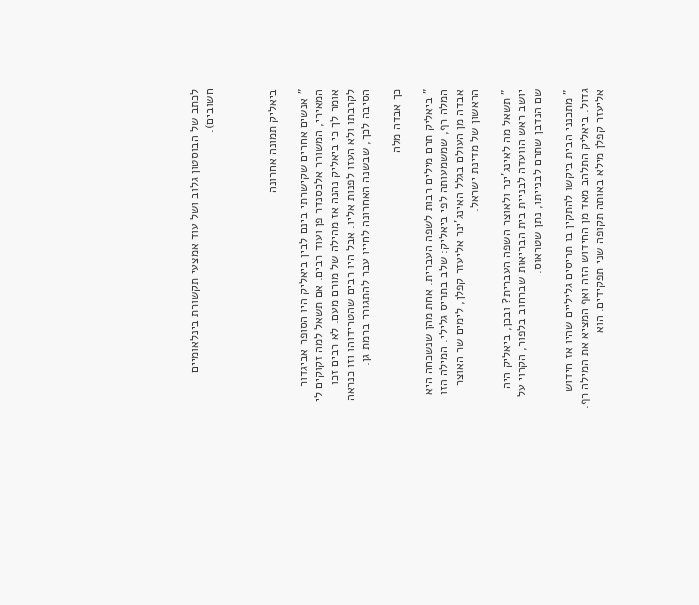לכתב של הבוסטון גלוב ושל עוד אמצעי תקשורת בינלאומיים חשובים).



ביאליק תמונה אחרונה

" אנשים אחרים שקישרתי בינם לבין ביאליק היו הסופר אביגדור המאירי, המשורר אלכסנדר פן ועוד רבים. אם תשאל למה זקוקים לי אומר לך כי ביאליק נהנה אז מהילה של מורם מעם. לא רבים זכו לקרבתו ולא העזו לפנות אליו. אבל היו רבים שהטרידוהו וזו כנראה הסיבה לכך, שבשנה האחרונה לחייו עבר להתגורר ברמת גן.

כך אבדה מלה

" ביאליק תרם מילים רבות לשפה העברית. אחת מהן שנשכחה היא המלה רף, שמשמעותה לפי ביאליק: שלב בתריס גלילי. המילה הזו אבדה מן העולם בגלל האינג'ינר אליעזר קפלן, לימים שר האוצר הראשון של מדינת ישראל.

" תשאל מה לאינג'ינר ולאוצר השפה העברית? ובכן, ביאליק היה יושב ראש הוועדה לבניית בית הבריאות שברחוב בלפור, הקרוי על שם הנדבן שתרם לבנייתו, נתן שטראוס.

" מתכנני הבית ביקשו להתקין בו תריסים גליליים שהיו אז חידוש גדול. ביאליק התלהב מאד מן החידוש הזה ואף המציא את המילה רף. אליעזר קפלן מילא באותה תקופה שני תפקידים. הוא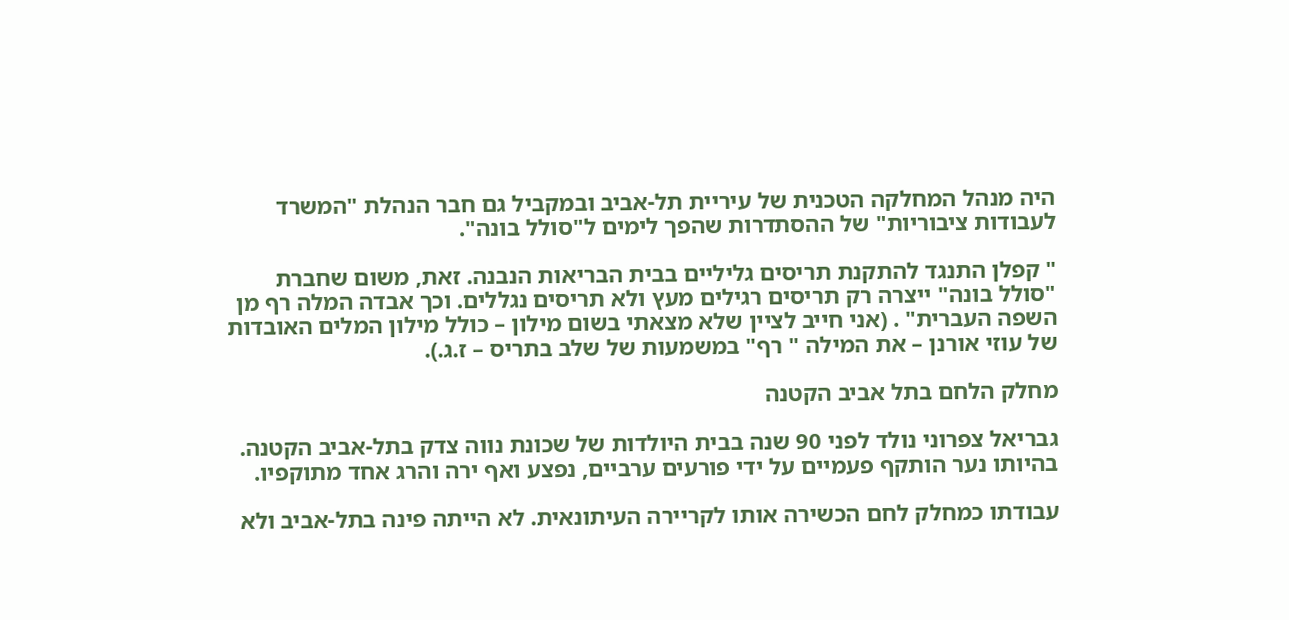היה מנהל המחלקה הטכנית של עיריית תל-אביב ובמקביל גם חבר הנהלת "המשרד לעבודות ציבוריות" של ההסתדרות שהפך לימים ל"סולל בונה".

" קפלן התנגד להתקנת תריסים גליליים בבית הבריאות הנבנה. זאת, משום שחברת "סולל בונה" ייצרה רק תריסים רגילים מעץ ולא תריסים נגללים. וכך אבדה המלה רף מן השפה העברית" . (אני חייב לציין שלא מצאתי בשום מילון – כולל מילון המלים האובדות של עוזי אורנן – את המילה " רף" במשמעות של שלב בתריס – ז.ג.).

מחלק הלחם בתל אביב הקטנה

גבריאל צפרוני נולד לפני 90 שנה בבית היולדות של שכונת נווה צדק בתל-אביב הקטנה. בהיותו נער הותקף פעמיים על ידי פורעים ערביים, נפצע ואף ירה והרג אחד מתוקפיו.

עבודתו כמחלק לחם הכשירה אותו לקריירה העיתונאית. לא הייתה פינה בתל-אביב ולא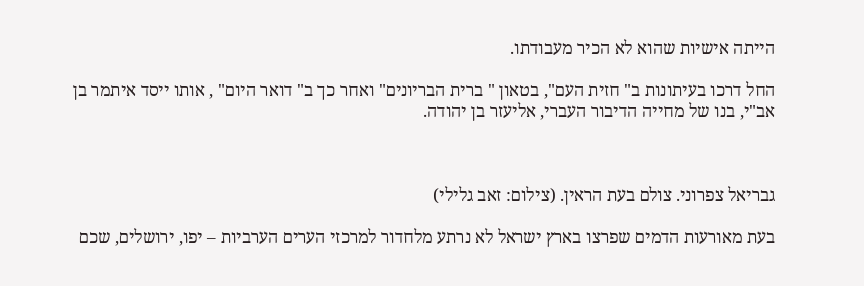הייתה אישיות שהוא לא הכיר מעבודתו.

החל דרכו בעיתונות ב" חזית העם", בטאון " ברית הבריונים" ואחר כך ב" דואר היום" , אותו ייסד איתמר בן אב"י, בנו של מחייה הדיבור העברי, אליעזר בן יהודה.



גבריאל צפרוני. צולם בעת הראין. (צילום: זאב גלילי)

בעת מאורעות הדמים שפרצו בארץ ישראל לא נרתע מלחדור למרכזי הערים הערביות – יפו, ירושלים, שכם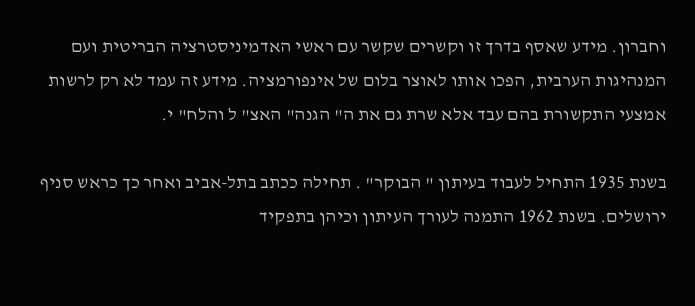וחברון. מידע שאסף בדרך זו וקשרים שקשר עם ראשי האדמיניסטרציה הבריטית ועם המנהיגות הערבית, הפכו אותו לאוצר בלום של אינפורמציה. מידע זה עמד לא רק לרשות אמצעי התקשורת בהם עבד אלא שרת גם את ה" הגנה" האצ" ל והלח" י.

בשנת 1935 התחיל לעבוד בעיתון " הבוקר" . תחילה ככתב בתל-אביב ואחר כך כראש סניף ירושלים. בשנת 1962 התמנה לעורך העיתון וכיהן בתפקיד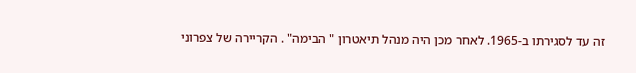זה עד לסגירתו ב-1965. לאחר מכן היה מנהל תיאטרון " הבימה" . הקריירה של צפרוני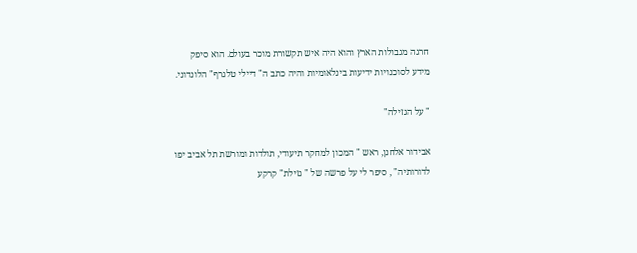חרגה מגבולות הארץ והוא היה איש תקשורת מוכר בעולם. הוא סיפק מידע לסוכנויות ידיעות בינלאומיות והיה כתב ה" דיילי טלגרף" הלונדוני.

" על הגזילה"

אבידור אלחנן, ראש " המכון למחקר תיעודי, תולדות ומורשת תל אביב יפו לדורותיה" , סיפר לי על פרשה של " גזילת" קרקע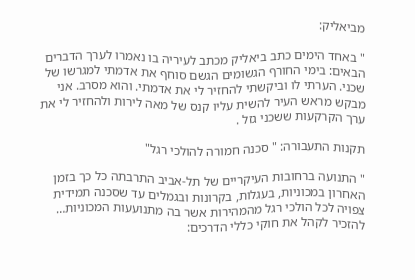מביאליק:

" באחד הימים כתב ביאליק מכתב לעיריה בו נאמרו לערך הדברים הבאים: בימי החורף הגשומים הגשם סוחף את אדמתי למגרשו של שכני. הערתי לו וביקשתי להחזיר לי את אדמתי. והוא מסרב. אני מבקש מראש העיר להשית עליו קנס של מאה לירות ולהחזיר לי את ערך הקרקעות ששכני גזל .

תקנות התעבורה: " סכנה חמורה להולכי רגל"

" התנועה ברחובות העיקריים של תל-אביב התרבתה כל כך בזמן האחרון במכוניות, בעגלות, בקרונות ובגמלים עד שסכנה תמידית צפויה לכל הולכי רגל מהמהירות אשר בה מתנועעות המכוניות… להזכיר לקהל את חוקי כללי הדרכים: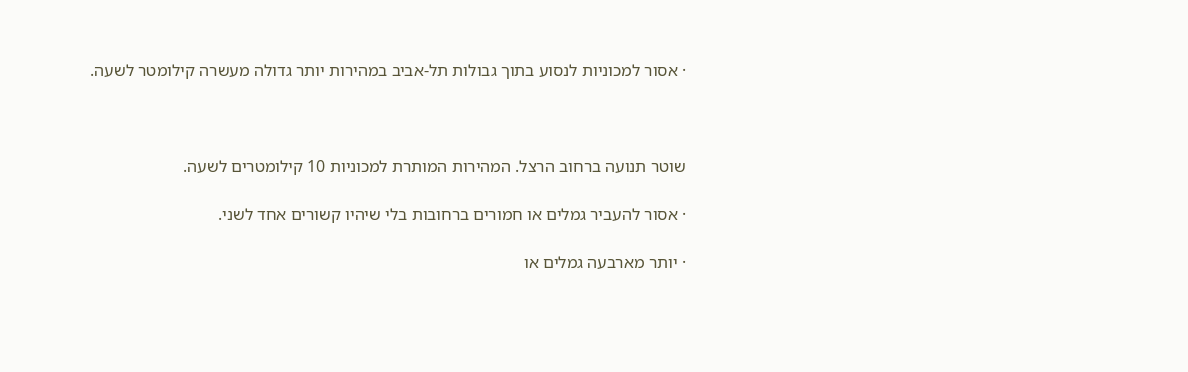· אסור למכוניות לנסוע בתוך גבולות תל-אביב במהירות יותר גדולה מעשרה קילומטר לשעה.



שוטר תנועה ברחוב הרצל. המהירות המותרת למכוניות 10 קילומטרים לשעה.

· אסור להעביר גמלים או חמורים ברחובות בלי שיהיו קשורים אחד לשני.

· יותר מארבעה גמלים או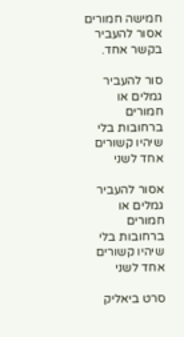חמישה חמורים אסור להעביר בקשר אחד.

סור להעביר גמלים או חמורים ברחובות בלי שיהיו קשורים אחד לשני

אסור להעביר גמלים או חמורים ברחובות בלי שיהיו קשורים אחד לשני

סרט ביאליק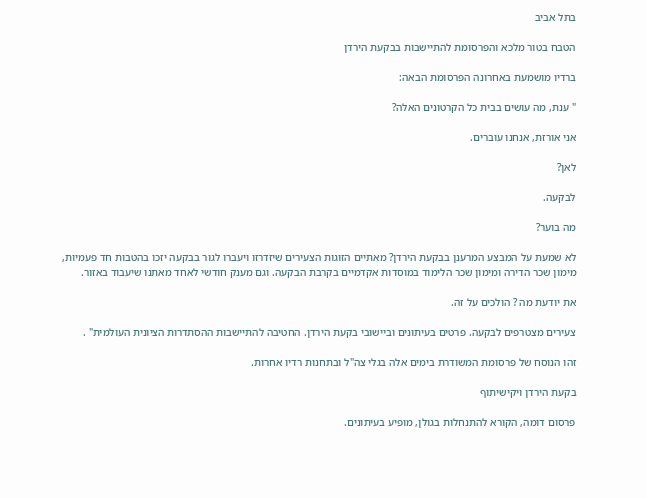בתל אביב

הטבח בטור מלכא והפרסומת להתיישבות בבקעת הירדן

ברדיו מושמעת באחרונה הפרסומת הבאה:

" ענת, מה עושים בבית כל הקרטונים האלה?

אני אורזת, אנחנו עוברים.

לאן?

לבקעה.

מה בוער?

לא שמעת על המבצע המרענן בבקעת הירדן? מאתיים הזוגות הצעירים שיזדרזו ויעברו לגור בבקעה יזכו בהטבות חד פעמיות, מימון שכר הדירה ומימון שכר הלימוד במוסדות אקדמיים בקרבת הבקעה. וגם מענק חודשי לאחד מאתנו שיעבוד באזור.

את יודעת מה ? הולכים על זה.

צעירים מצטרפים לבקעה. פרטים בעיתונים וביישובי בקעת הירדן. החטיבה להתיישבות ההסתדרות הציונית העולמית" .

זהו הנוסח של פרסומת המשודרת בימים אלה בגלי צה"ל ובתחנות רדיו אחרות.

בקעת הירדן ויקישיתוף

פרסום דומה, הקורא להתנחלות בגולן, מופיע בעיתונים.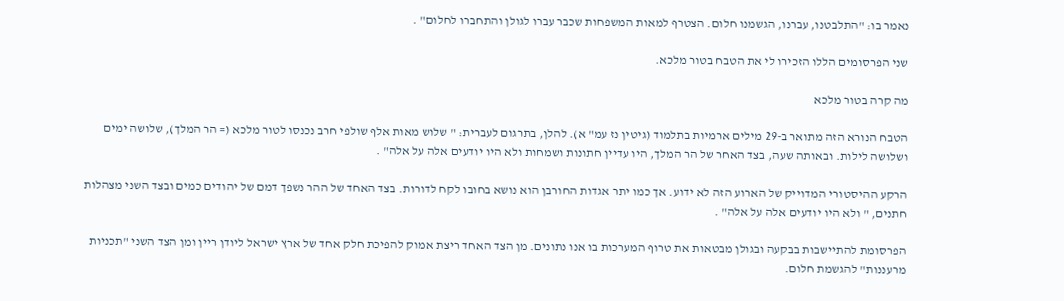נאמר בו: "התלבטנו, עברנו, הגשמנו חלום. הצטרף למאות המשפחות שכבר עברו לגולן והתחברו לחלום" .

שני הפרסומים הללו הזכירו לי את הטבח בטור מלכא.

מה קרה בטור מלכא

הטבח הנורא הזה מתואר ב-29 מילים ארמיות בתלמוד (גיטין נז עמ" א). להלן, בתרגום לעברית: " שלוש מאות אלף שולפי חרב נכנסו לטור מלכא (= הר המלך), שלושה ימים ושלושה לילות. ובאותה שעה, בצד האחר של הר המלך, היו עדיין חתונות ושמחות ולא היו יודעים אלה על אלה" .

הרקע ההיסטורי המדוייק של הארוע הזה לא ידוע. אך כמו יתר אגדות החורבן הוא נושא בחובו לקח לדורות. בצד האחד של ההר נשפך דמם של יהודים כמים ובצד השני מצהלות חתנים, " ולא היו יודעים אלה על אלה" .

הפרסומת להתיישבות בבקעה ובגולן מבטאות את טרוף המערכות בו אנו נתונים. מן הצד האחד ריצת אמוק להפיכת חלק אחד של ארץ ישראל ליודן ריין ומן הצד השני "תכניות מרעננות" להגשמת חלום.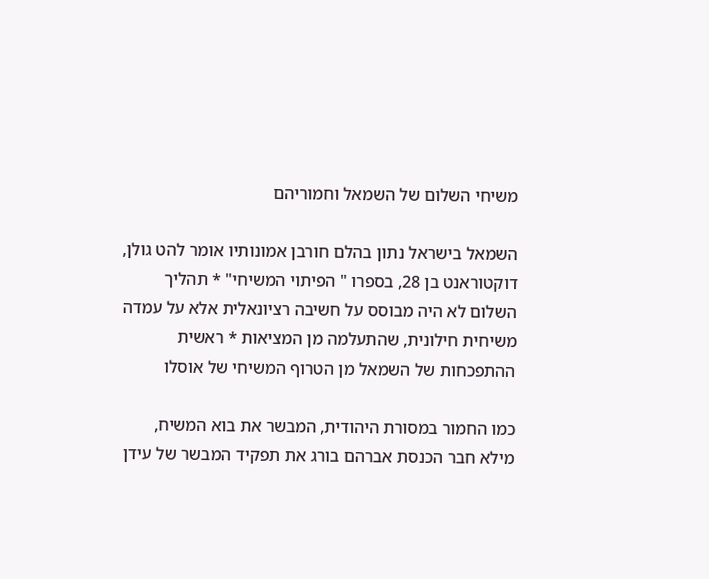משיחי השלום של השמאל וחמוריהם

השמאל בישראל נתון בהלם חורבן אמונותיו אומר להט גולן, דוקטוראנט בן 28, בספרו " הפיתוי המשיחי" * תהליך השלום לא היה מבוסס על חשיבה רציונאלית אלא על עמדה משיחית חילונית, שהתעלמה מן המציאות * ראשית ההתפכחות של השמאל מן הטרוף המשיחי של אוסלו

כמו החמור במסורת היהודית, המבשר את בוא המשיח, מילא חבר הכנסת אברהם בורג את תפקיד המבשר של עידן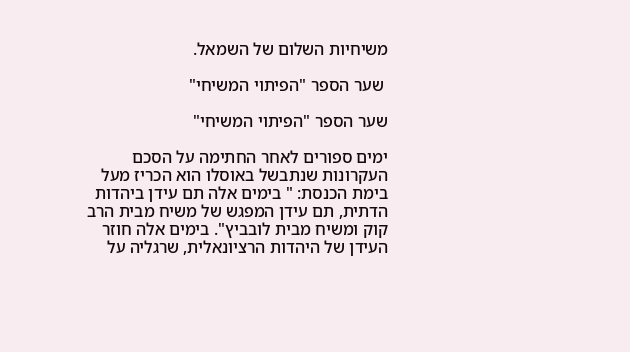משיחיות השלום של השמאל.

 שער הספר "הפיתוי המשיחי"

שער הספר "הפיתוי המשיחי"

ימים ספורים לאחר החתימה על הסכם העקרונות שנתבשל באוסלו הוא הכריז מעל בימת הכנסת: " בימים אלה תם עידן ביהדות הדתית, תם עידן המפגש של משיח מבית הרב קוק ומשיח מבית לובביץ". בימים אלה חוזר העידן של היהדות הרציונאלית, שרגליה על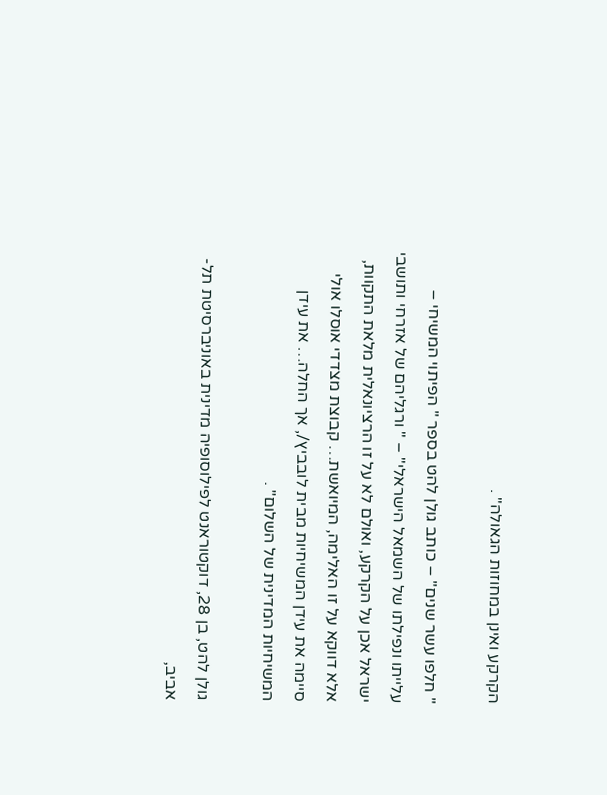הקרקע ואינן במחוזות הגאולה" .

" חלפו עשר שנים" – כותב גולן להט בספר " הפיתוי המשיחי – עלייתו ונפילתו של השמאל הישראלי" – " ורגליהם של אזרחי ותושבי ישראל אכן על הקרקע, ואולם לא על זו הרציונאלית מלאת התקוות, אלא דווקא על זו האלימה, המיואשת… קבוצת מצדדי אוסלו אולי סיימה את עידן המשיחיות מבית לובביץ/, אך החלה… את עידן המשיחיות המדינית של השלום" .

גולן להט, בן 28, דוקטוראנט לפילוסופיה מדינית באוניברסיטת תל-אביב,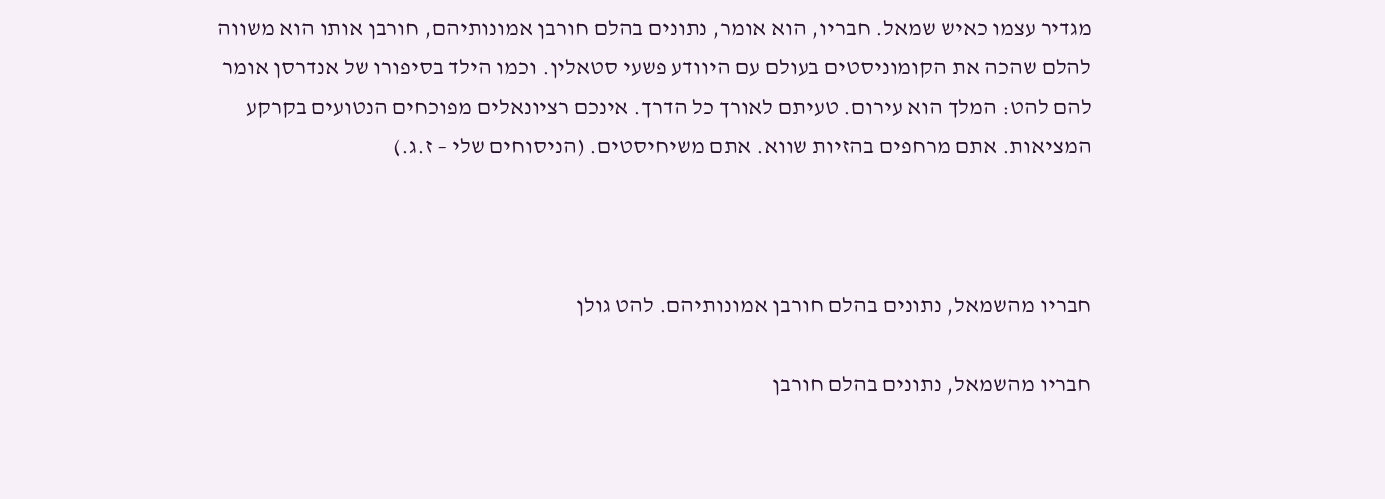מגדיר עצמו כאיש שמאל. חבריו, הוא אומר, נתונים בהלם חורבן אמונותיהם, חורבן אותו הוא משווה להלם שהכה את הקומוניסטים בעולם עם היוודע פשעי סטאלין. וכמו הילד בסיפורו של אנדרסן אומר להם להט: המלך הוא עירום. טעיתם לאורך כל הדרך. אינכם רציונאלים מפוכחים הנטועים בקרקע המציאות. אתם מרחפים בהזיות שווא. אתם משיחיסטים. (הניסוחים שלי – ז.ג.)



חבריו מהשמאל, נתונים בהלם חורבן אמונותיהם. להט גולן

חבריו מהשמאל, נתונים בהלם חורבן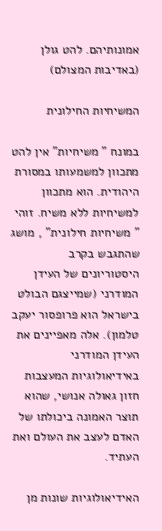אמונותיהם. להט גולן (באדיבות המצולם)

המשיחיות החילונית

במונח " משיחיות" אין להט מתכוון למשמעותו במסורת היהודית. הוא מתכוון למשיחיות ללא משיח. זוהי " משיחיות חילונית" , מושג שהתגבש בקרב היסטוריונים של העידן המודרני (שמייצגם הבולט בישראל הוא פרופסור יעקב טלמון). אלה מאפיינים את העידן המודרני באידיאולוגיות המעצבות חזון גאולה אנושי, שהוא תוצר האמונה ביכולתו של האדם לעצב את העולם ואת העתיד.

האידיאולוגיות שונות מן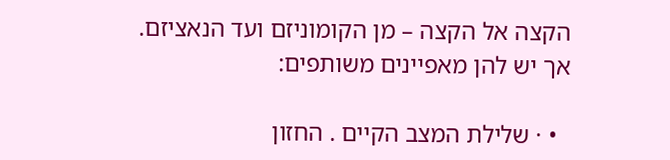הקצה אל הקצה – מן הקומוניזם ועד הנאציזם. אך יש להן מאפיינים משותפים:

  • · שלילת המצב הקיים . החזון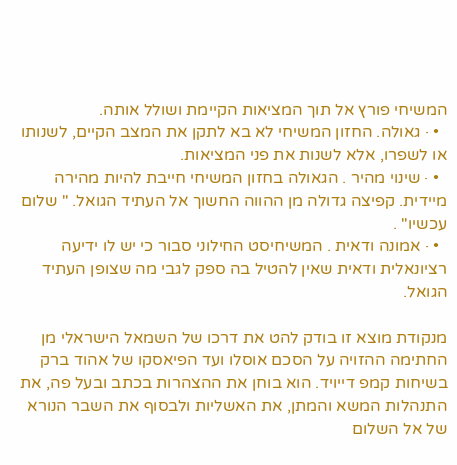המשיחי פורץ אל תוך המציאות הקיימת ושולל אותה.
  • · גאולה. החזון המשיחי לא בא לתקן את המצב הקיים, לשנותו או לשפרו, אלא לשנות את פני המציאות.
  • · שינוי מהיר . הגאולה בחזון המשיחי חייבת להיות מהירה מיידית. קפיצה גדולה מן ההווה החשוך אל העתיד הגואל. " שלום עכשיו" .
  • · אמונה ודאית . המשיחיסט החילוני סבור כי יש לו ידיעה רציונאלית ודאית שאין להטיל בה ספק לגבי מה שצופן העתיד הגואל.

מנקודת מוצא זו בודק להט את דרכו של השמאל הישראלי מן החתימה ההזויה על הסכם אוסלו ועד הפיאסקו של אהוד ברק בשיחות קמפ דייויד. הוא בוחן את ההצהרות בכתב ובעל פה, את התנהלות המשא והמתן, את האשליות ולבסוף את השבר הנורא של אל השלום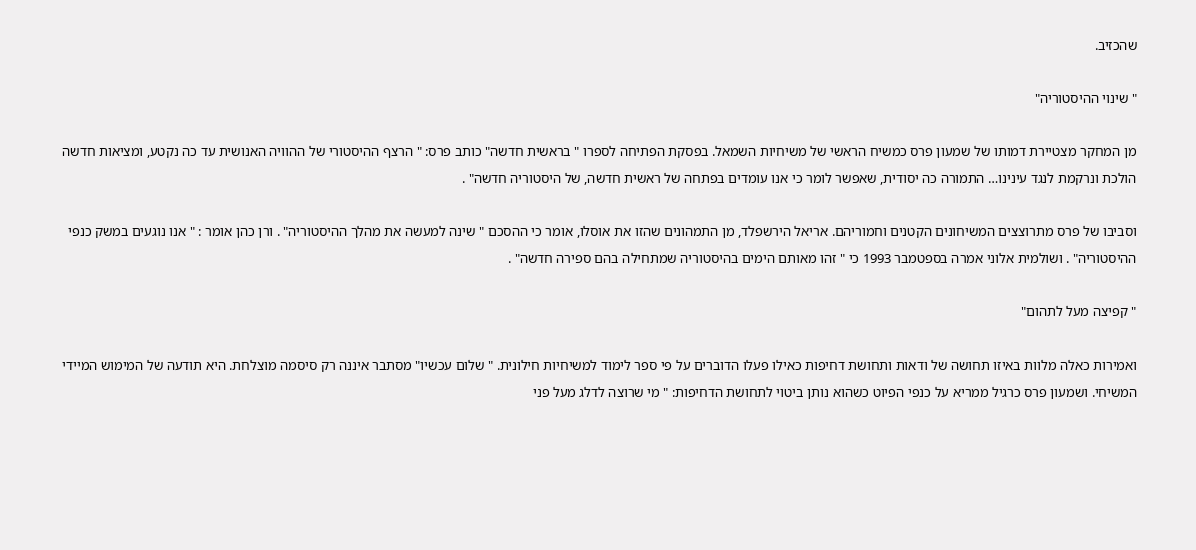שהכזיב.

" שינוי ההיסטוריה"

מן המחקר מצטיירת דמותו של שמעון פרס כמשיח הראשי של משיחיות השמאל. בפסקת הפתיחה לספרו " בראשית חדשה" כותב פרס: " הרצף ההיסטורי של ההוויה האנושית עד כה נקטע, ומציאות חדשה הולכת ונרקמת לנגד עינינו… התמורה כה יסודית, שאפשר לומר כי אנו עומדים בפתחה של ראשית חדשה, של היסטוריה חדשה" .

וסביבו של פרס מתרוצצים המשיחונים הקטנים וחמוריהם. אריאל הירשפלד, מן התמהונים שהזו את אוסלו, אומר כי ההסכם " שינה למעשה את מהלך ההיסטוריה" . ורן כהן אומר : " אנו נוגעים במשק כנפי ההיסטוריה" . ושולמית אלוני אמרה בספטמבר 1993 כי " זהו מאותם הימים בהיסטוריה שמתחילה בהם ספירה חדשה" .

" קפיצה מעל לתהום"

ואמירות כאלה מלוות באיזו תחושה של ודאות ותחושת דחיפות כאילו פעלו הדוברים על פי ספר לימוד למשיחיות חילונית. " שלום עכשיו" מסתבר איננה רק סיסמה מוצלחת. היא תודעה של המימוש המיידי המשיחי. ושמעון פרס כרגיל ממריא על כנפי הפיוט כשהוא נותן ביטוי לתחושת הדחיפות: " מי שרוצה לדלג מעל פני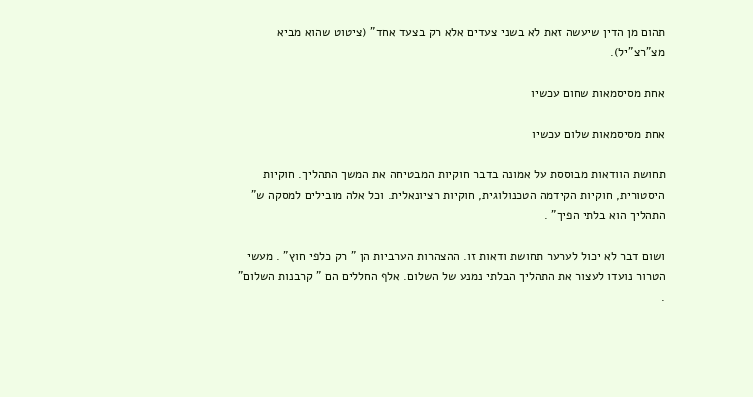תהום מן הדין שיעשה זאת לא בשני צעדים אלא רק בצעד אחד" (ציטוט שהוא מביא מצ"רצ"יל).

אחת מסיסמאות שחום עכשיו

אחת מסיסמאות שלום עכשיו

תחושת הוודאות מבוססת על אמונה בדבר חוקיות המבטיחה את המשך התהליך. חוקיות היסטורית, חוקיות הקידמה הטכנולוגית, חוקיות רציונאלית. וכל אלה מובילים למסקה ש" התהליך הוא בלתי הפיך" .

ושום דבר לא יכול לערער תחושת ודאות זו. ההצהרות הערביות הן " רק כלפי חוץ" . מעשי הטרור נועדו לעצור את התהליך הבלתי נמנע של השלום. אלף החללים הם " קרבנות השלום" .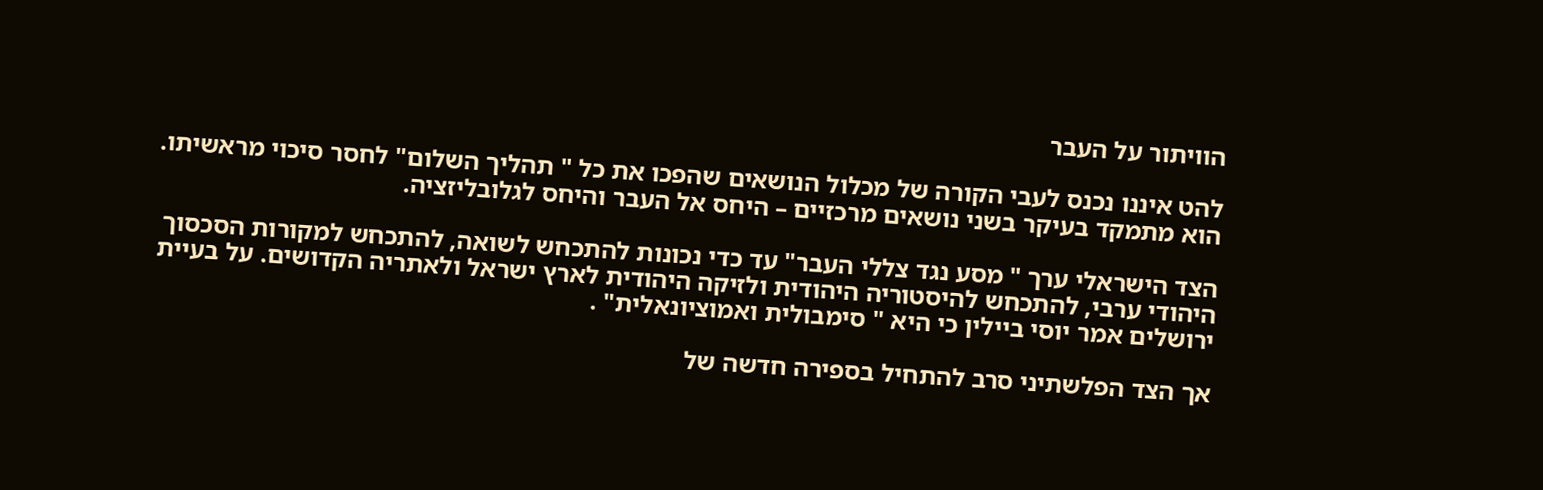הוויתור על העבר

להט איננו נכנס לעבי הקורה של מכלול הנושאים שהפכו את כל " תהליך השלום" לחסר סיכוי מראשיתו. הוא מתמקד בעיקר בשני נושאים מרכזיים – היחס אל העבר והיחס לגלובליזציה.

הצד הישראלי ערך " מסע נגד צללי העבר" עד כדי נכונות להתכחש לשואה, להתכחש למקורות הסכסוך היהודי ערבי, להתכחש להיסטוריה היהודית ולזיקה היהודית לארץ ישראל ולאתריה הקדושים. על בעיית ירושלים אמר יוסי ביילין כי היא " סימבולית ואמוציונאלית" .

אך הצד הפלשתיני סרב להתחיל בספירה חדשה של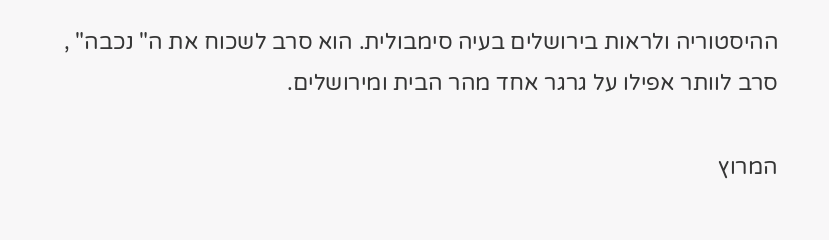ההיסטוריה ולראות בירושלים בעיה סימבולית. הוא סרב לשכוח את ה" נכבה" , סרב לוותר אפילו על גרגר אחד מהר הבית ומירושלים.

המרוץ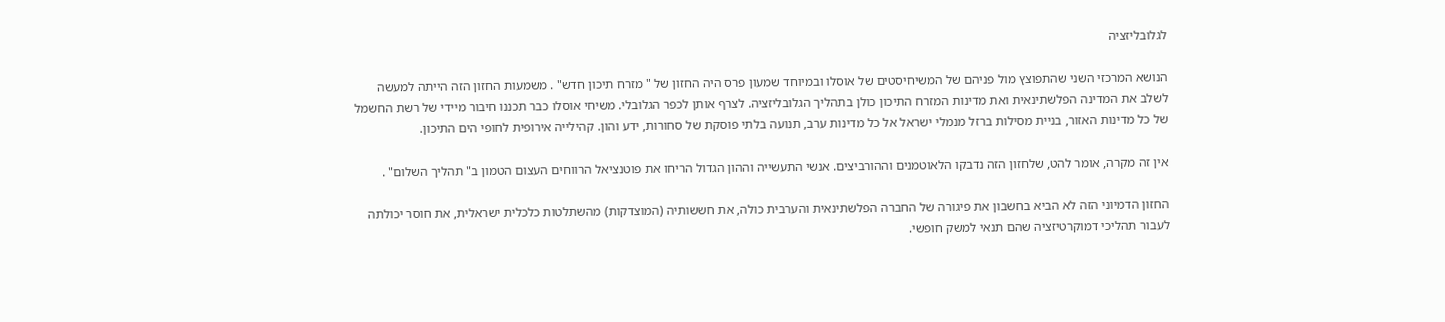לגלובליזציה

הנושא המרכזי השני שהתפוצץ מול פניהם של המשיחיסטים של אוסלו ובמיוחד שמעון פרס היה החזון של " מזרח תיכון חדש" . משמעות החזון הזה הייתה למעשה לשלב את המדינה הפלשתינאית ואת מדינות המזרח התיכון כולן בתהליך הגלובליזציה. לצרף אותן לכפר הגלובלי. משיחי אוסלו כבר תכננו חיבור מיידי של רשת החשמל של כל מדינות האזור, בניית מסילות ברזל מנמלי ישראל אל כל מדינות ערב, תנועה בלתי פוסקת של סחורות, ידע והון. קהילייה אירופית לחופי הים התיכון.

אין זה מקרה, אומר להט, שלחזון הזה נדבקו הלאוטמנים וההורביצים. אנשי התעשייה וההון הגדול הריחו את פוטנציאל הרווחים העצום הטמון ב" תהליך השלום" .

החזון הדמיוני הזה לא הביא בחשבון את פיגורה של החברה הפלשתינאית והערבית כולה, את חששותיה (המוצדקות) מהשתלטות כלכלית ישראלית, את חוסר יכולתה לעבור תהליכי דמוקרטיזציה שהם תנאי למשק חופשי.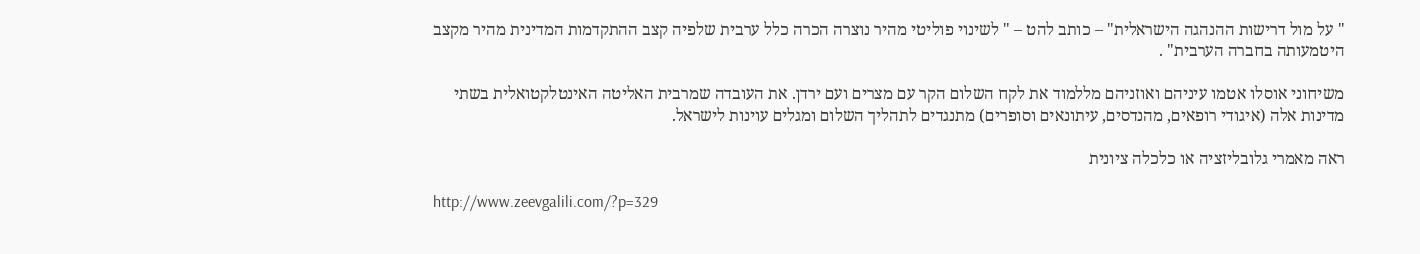" על מול דרישות ההנהגה הישראלית" – כותב להט – " לשינוי פוליטי מהיר נוצרה הכרה כלל ערבית שלפיה קצב ההתקדמות המדינית מהיר מקצב היטמעותה בחברה הערבית" .

משיחוני אוסלו אטמו עיניהם ואוזניהם מללמוד את לקח השלום הקר עם מצרים ועם ירדן. את העובדה שמרבית האליטה האינטלקטואלית בשתי מדינות אלה (איגודי רופאים, מהנדסים, עיתונאים וסופרים) מתנגדים לתהליך השלום ומגלים עוינות לישראל.

ראה מאמרי גלובליזציה או כלכלה ציונית

http://www.zeevgalili.com/?p=329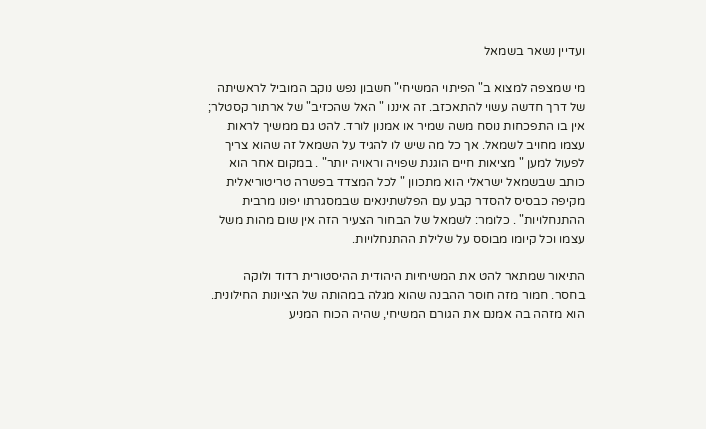ועדיין נשאר בשמאל

מי שמצפה למצוא ב" הפיתוי המשיחי" חשבון נפש נוקב המוביל לראשיתה של דרך חדשה עשוי להתאכזב. זה איננו " האל שהכזיב" של ארתור קסטלר; אין בו התפכחות נוסח משה שמיר או אמנון לורד. להט גם ממשיך לראות עצמו מחויב לשמאל. אך כל מה שיש לו להגיד על השמאל זה שהוא צריך לפעול למען " מציאות חיים הוגנת שפויה וראויה יותר" . במקום אחר הוא כותב שבשמאל ישראלי הוא מתכוון " לכל המצדד בפשרה טריטוריאלית מקיפה כבסיס להסדר קבע עם הפלשתינאים שבמסגרתו יפונו מרבית ההתנחלויות" . כלומר: לשמאל של הבחור הצעיר הזה אין שום מהות משל עצמו וכל קיומו מבוסס על שלילת ההתנחלויות.

התיאור שמתאר להט את המשיחיות היהודית ההיסטורית רדוד ולוקה בחסר. חמור מזה חוסר ההבנה שהוא מגלה במהותה של הציונות החילונית. הוא מזהה בה אמנם את הגורם המשיחי, שהיה הכוח המניע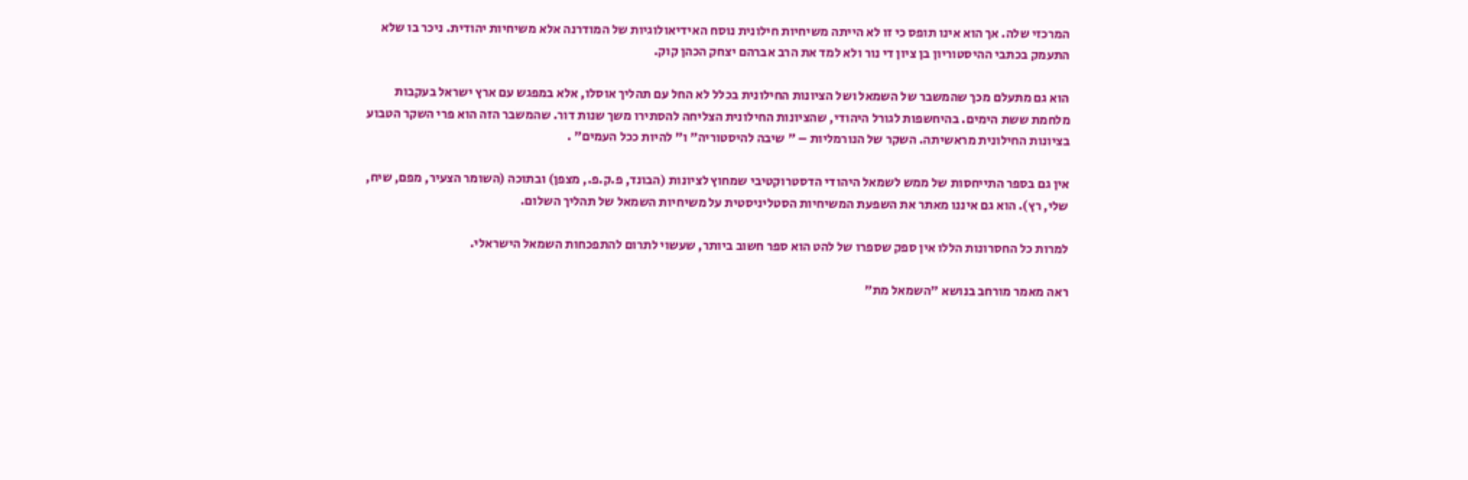המרכזי שלה. אך הוא אינו תופס כי זו לא הייתה משיחיות חילונית נוסח האידיאולוגיות של המודרנה אלא משיחיות יהודית. ניכר בו שלא התעמק בכתבי ההיסטוריון בן ציון די נור ולא למד את הרב אברהם יצחק הכהן קוק.

הוא גם מתעלם מכך שהמשבר של השמאל ושל הציונות החילונית בכלל לא החל עם תהליך אוסלו, אלא במפגש עם ארץ ישראל בעקבות מלחמת ששת הימים. בהיחשפות לגורל היהודי, שהציונות החילונית הצליחה להסתירו משך שנות דור. שהמשבר הזה הוא פרי השקר הטבוע בציונות החילונית מראשיתה. השקר של הנורמליות – " שיבה להיסטוריה" ו" להיות ככל העמים" .

אין גם בספר התייחסות של ממש לשמאל היהודי הדסטרוקטיבי שמחוץ לציונות (הבונד, פ.ק.פ., מצפן) ובתוכה (השומר הצעיר, מפם, שיח, שלי, רץ). הוא גם איננו מאתר את השפעת המשיחיות הסטליניסטית על משיחיות השמאל של תהליך השלום.

למרות כל החסרונות הללו אין ספק שספרו של להט הוא ספר חשוב ביותר, שעשוי לתרום להתפכחות השמאל הישראלי.

ראה מאמר מורחב בנושא "השמאל מת"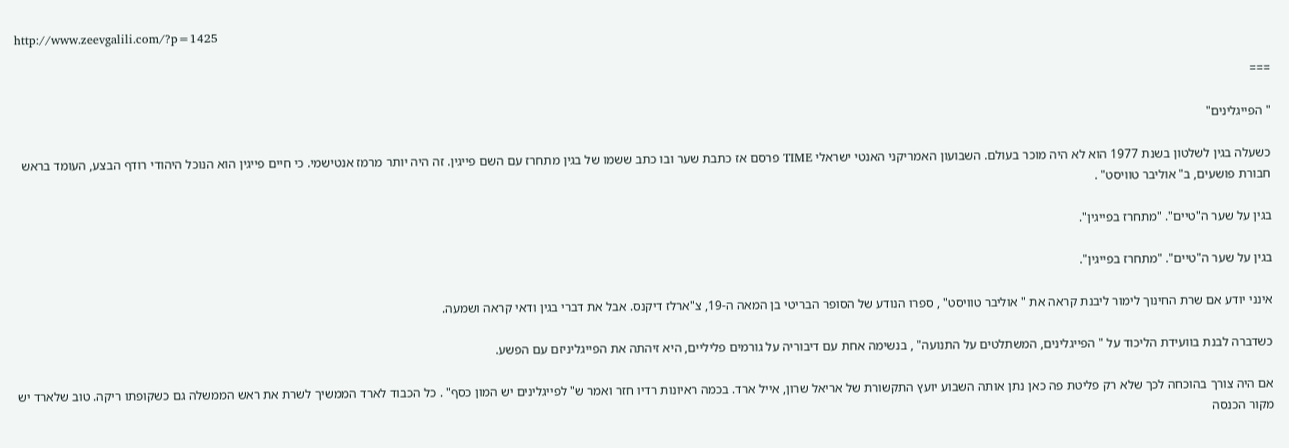http://www.zeevgalili.com/?p=1425

===

" הפייגלינים"

כשעלה בגין לשלטון בשנת 1977 הוא לא היה מוכר בעולם. השבועון האמריקני האנטי ישראלי TIME פרסם אז כתבת שער ובו כתב ששמו של בגין מתחרז עם השם פייגין. זה היה יותר מרמז אנטישמי. כי חיים פייגין הוא הנוכל היהודי רודף הבצע, העומד בראש חבורת פושעים, ב" אוליבר טוויסט" .

בגין על שער ה"טיים". "מתחרז בפייגין".

בגין על שער ה"טיים". "מתחרז בפייגין".

אינני יודע אם שרת החינוך לימור ליבנת קראה את " אוליבר טוויסט" , ספרו הנודע של הסופר הבריטי בן המאה ה-19, צ"ארלז דיקנס. אבל את דברי בגין ודאי קראה ושמעה.

כשדברה לבנת בוועידת הליכוד על " הפייגלינים, המשתלטים על התנועה" , בנשימה אחת עם דיבוריה על גורמים פליליים, היא זיהתה את הפייגליניזם עם הפשע.

אם היה צורך בהוכחה לכך שלא רק פליטת פה כאן נתן אותה השבוע יועץ התקשורת של אריאל שרון, אייל ארד. בכמה ראיונות רדיו חזר ואמר ש" לפייגלינים יש המון כסף" . כל הכבוד לארד הממשיך לשרת את ראש הממשלה גם כשקופתו ריקה. טוב שלארד יש מקור הכנסה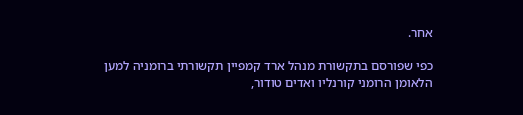אחר.

כפי שפורסם בתקשורת מנהל ארד קמפיין תקשורתי ברומניה למען הלאומן הרומני קורנליו ואדים טודור,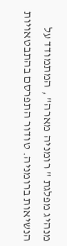מנהיג מפלגת " רומניה מארה" , המתמודד על הנשיאות ברומניה. טודור התפרסם בהתבטאויות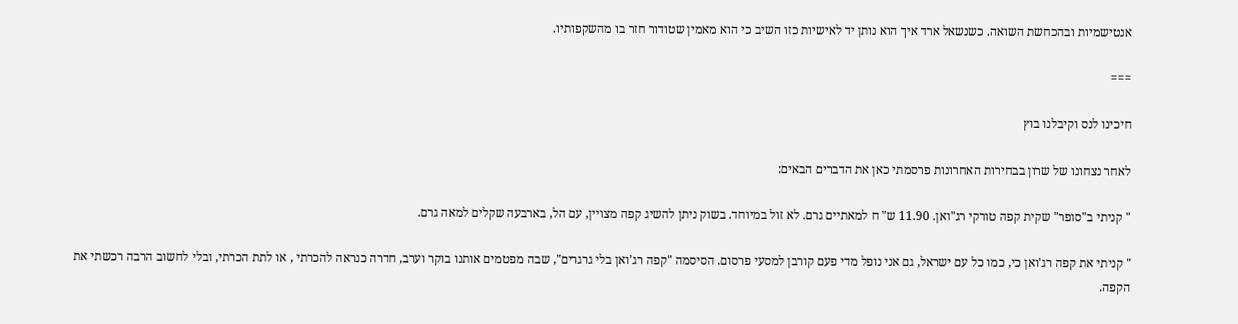אנטישמיות ובהכחשת השואה. כשנשאל ארד איך הוא נותן יד לאישיות כזו השיב כי הוא מאמין שטודור חזר בו מהשקפותיו.

===

חיכינו לנס וקיבלנו בוץ

לאחר נצחונו של שרון בבחירות האחרונות פרסמתי כאן את הדברים הבאים:

" קניתי ב"סופר" שקית קפה טורקי רג"ואן. 11.90 ש" ח למאתיים גרם. לא זול במיוחד. בשוק ניתן להשיג קפה מצויין, עם הל, בארבעה שקלים למאה גרם.

" קניתי את קפה רג'ואן כי, כמו כל עם ישראל, גם אני נופל מדי פעם קורבן למסעי פרסום. הסיסמה "קפה רג'ואן בלי גרגרים", שבה מפטמים אותנו בוקר וערב, חדרה כנראה להכרתי , או לתת הכרתי, ובלי לחשוב הרבה רכשתי את הקפה.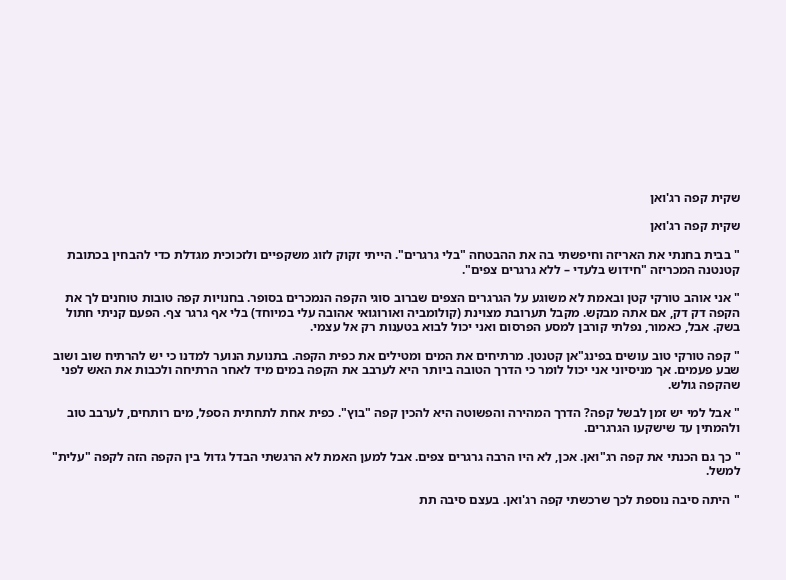שקית קפה רג'ואן

שקית קפה רג'ואן

" בבית בחנתי את האריזה וחיפשתי בה את ההבטחה "בלי גרגרים". הייתי זקוק לזוג משקפיים ולזכוכית מגדלת כדי להבחין בכתובת קטנטנה המכריזה "חידוש בלעדי – ללא גרגרים צפים".

" אני אוהב טורקי קטן ובאמת לא משוגע על הגרגרים הצפים שברוב סוגי הקפה הנמכרים בסופר. בחנויות קפה טובות טוחנים לך את הקפה דק דק, אם אתה מבקש. מקבל תערובת מצוינת (קולומביה ואורוגואי אהובה עלי במיוחד) בלי אף גרגר צף. הפעם קניתי חתול בשק. אבל, כאמור, נפלתי קורבן למסע הפרסום ואני יכול לבוא בטענות רק אל עצמי.

" קפה טורקי טוב עושים בפינג"אן קטנטן. מרתיחים את המים ומטילים את כפית הקפה. בתנועת הנוער למדנו כי יש להרתיח שוב ושוב שבע פעמים. אך מניסיוני אני יכול לומר כי הדרך הטובה ביותר היא לערבב את הקפה במים מיד לאחר הרתיחה ולכבות את האש לפני שהקפה גולש.

" אבל למי יש זמן לבשל קפה? הדרך המהירה והפשוטה היא להכין קפה "בוץ". כפית אחת לתחתית הספל, מים רותחים, לערבב טוב ולהמתין עד שישקעו הגרגרים.

" כך גם הכנתי את קפה רג"ואן. אכן, לא היו הרבה גרגרים צפים. אבל למען האמת לא הרגשתי הבדל גדול בין הקפה הזה לקפה "עלית" למשל.

" היתה סיבה נוספת לכך שרכשתי קפה רג'ואן. בעצם סיבה תת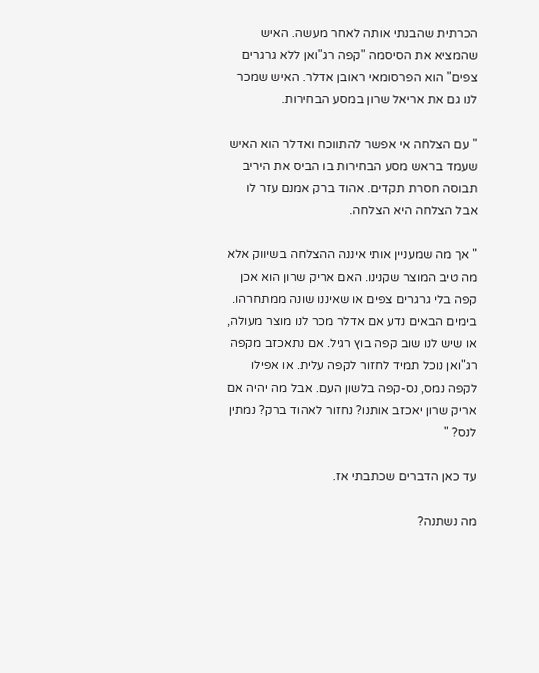הכרתית שהבנתי אותה לאחר מעשה. האיש שהמציא את הסיסמה "קפה רג"ואן ללא גרגרים צפים" הוא הפרסומאי ראובן אדלר. האיש שמכר לנו גם את אריאל שרון במסע הבחירות.

" עם הצלחה אי אפשר להתווכח ואדלר הוא האיש שעמד בראש מסע הבחירות בו הביס את היריב תבוסה חסרת תקדים. אהוד ברק אמנם עזר לו אבל הצלחה היא הצלחה.

" אך מה שמעניין אותי איננה ההצלחה בשיווק אלא מה טיב המוצר שקנינו. האם אריק שרון הוא אכן קפה בלי גרגרים צפים או שאיננו שונה ממתחרהו. בימים הבאים נדע אם אדלר מכר לנו מוצר מעולה, או שיש לנו שוב קפה בוץ רגיל. אם נתאכזב מקפה רג"ואן נוכל תמיד לחזור לקפה עלית. או אפילו לקפה נמס, נס-קפה בלשון העם. אבל מה יהיה אם אריק שרון יאכזב אותנו? נחזור לאהוד ברק? נמתין לנס? "

עד כאן הדברים שכתבתי אז.

מה נשתנה?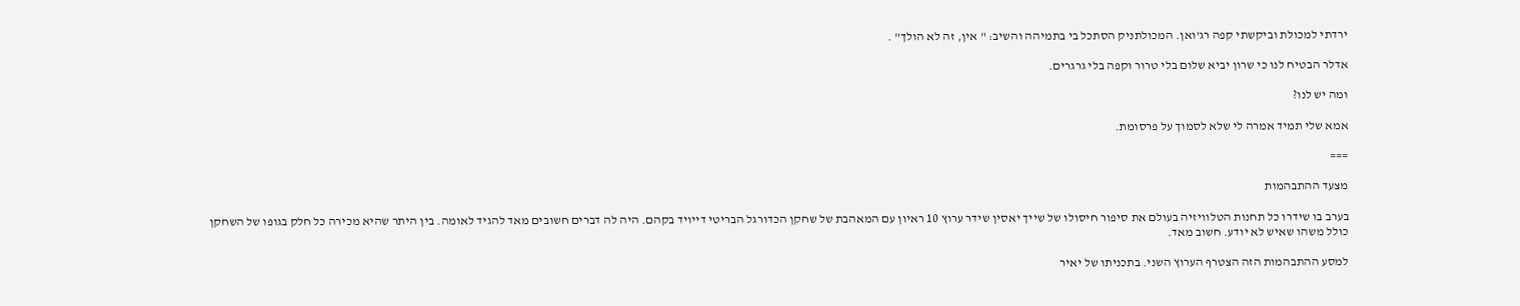ירדתי למכולת וביקשתי קפה רג'ואן. המכולתניק הסתכל בי בתמיהה והשיב: " אין, זה לא הולך" .

אדלר הבטיח לנו כי שרון יביא שלום בלי טרור וקפה בלי גרגרים.

ומה יש לנו?

אמא שלי תמיד אמרה לי שלא לסמוך על פרסומת.

===

מצעד ההתבהמות

בערב בו שידרו כל תחנות הטלוויזיה בעולם את סיפור חיסולו של שייך יאסין שידר ערוץ 10 ראיון עם המאהבת של שחקן הכדורגל הבריטי דייויד בקהם. היה לה דברים חשובים מאד להגיד לאומה. בין היתר שהיא מכירה כל חלק בגופו של השחקן כולל משהו שאיש לא יודע. חשוב מאד.

למסע ההתבהמות הזה הצטרף הערוץ השני. בתכניתו של יאיר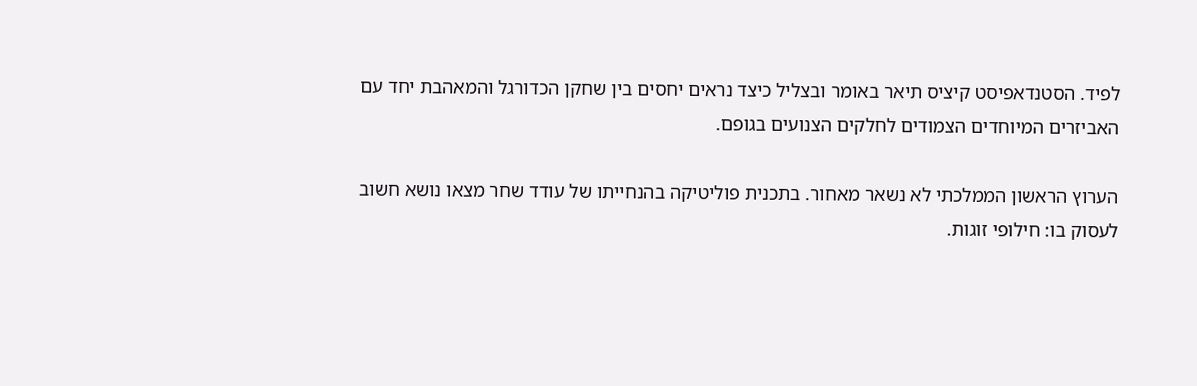לפיד. הסטנדאפיסט קיציס תיאר באומר ובצליל כיצד נראים יחסים בין שחקן הכדורגל והמאהבת יחד עם האביזרים המיוחדים הצמודים לחלקים הצנועים בגופם.

הערוץ הראשון הממלכתי לא נשאר מאחור. בתכנית פוליטיקה בהנחייתו של עודד שחר מצאו נושא חשוב לעסוק בו: חילופי זוגות.